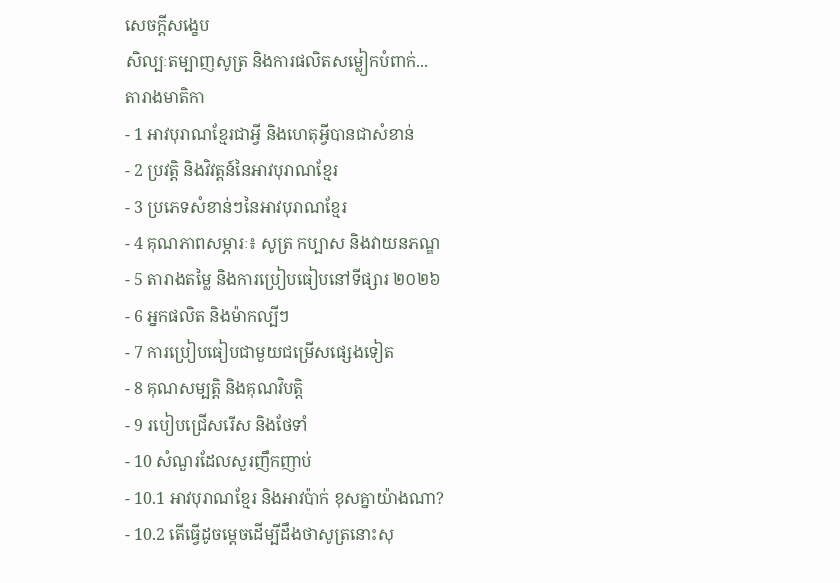សេចក្តីសង្ខេប
សិល្បៈតម្បាញសូត្រ និងការផលិតសម្លៀកបំពាក់...
តារាងមាតិកា
- 1 អាវបុរាណខ្មែរជាអ្វី និងហេតុអ្វីបានជាសំខាន់
- 2 ប្រវត្តិ និងវិវត្តន៍នៃអាវបុរាណខ្មែរ
- 3 ប្រភេទសំខាន់ៗនៃអាវបុរាណខ្មែរ
- 4 គុណភាពសម្ភារៈ៖ សូត្រ កប្បាស និងវាយនភណ្ឌ
- 5 តារាងតម្លៃ និងការប្រៀបធៀបនៅទីផ្សារ ២០២៦
- 6 អ្នកផលិត និងម៉ាកល្បីៗ
- 7 ការប្រៀបធៀបជាមួយជម្រើសផ្សេងទៀត
- 8 គុណសម្បត្តិ និងគុណវិបត្តិ
- 9 របៀបជ្រើសរើស និងថែទាំ
- 10 សំណួរដែលសួរញឹកញាប់
- 10.1 អាវបុរាណខ្មែរ និងអាវប៉ាក់ ខុសគ្នាយ៉ាងណា?
- 10.2 តើធ្វើដូចម្តេចដើម្បីដឹងថាសូត្រនោះសុ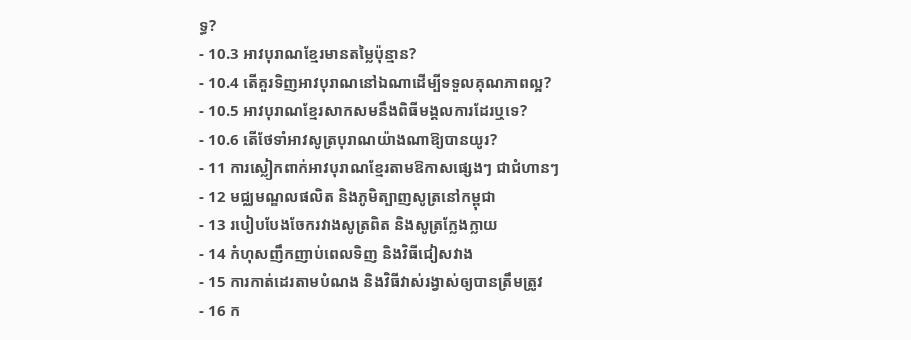ទ្ធ?
- 10.3 អាវបុរាណខ្មែរមានតម្លៃប៉ុន្មាន?
- 10.4 តើគួរទិញអាវបុរាណនៅឯណាដើម្បីទទួលគុណភាពល្អ?
- 10.5 អាវបុរាណខ្មែរសាកសមនឹងពិធីមង្គលការដែរឬទេ?
- 10.6 តើថែទាំអាវសូត្របុរាណយ៉ាងណាឱ្យបានយូរ?
- 11 ការស្លៀកពាក់អាវបុរាណខ្មែរតាមឱកាសផ្សេងៗ ជាជំហានៗ
- 12 មជ្ឈមណ្ឌលផលិត និងភូមិត្បាញសូត្រនៅកម្ពុជា
- 13 របៀបបែងចែករវាងសូត្រពិត និងសូត្រក្លែងក្លាយ
- 14 កំហុសញឹកញាប់ពេលទិញ និងវិធីជៀសវាង
- 15 ការកាត់ដេរតាមបំណង និងវិធីវាស់រង្វាស់ឲ្យបានត្រឹមត្រូវ
- 16 ក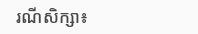រណីសិក្សា៖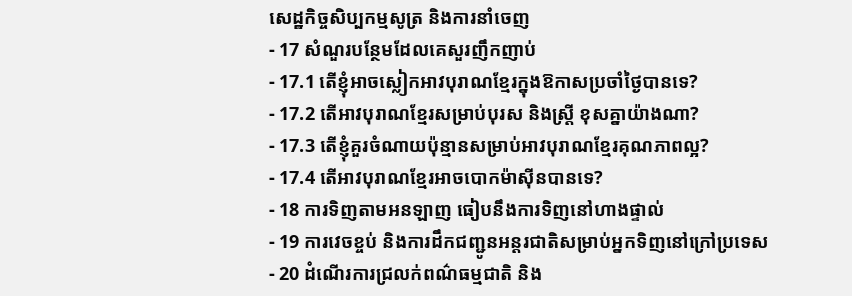សេដ្ឋកិច្ចសិប្បកម្មសូត្រ និងការនាំចេញ
- 17 សំណួរបន្ថែមដែលគេសួរញឹកញាប់
- 17.1 តើខ្ញុំអាចស្លៀកអាវបុរាណខ្មែរក្នុងឱកាសប្រចាំថ្ងៃបានទេ?
- 17.2 តើអាវបុរាណខ្មែរសម្រាប់បុរស និងស្ត្រី ខុសគ្នាយ៉ាងណា?
- 17.3 តើខ្ញុំគួរចំណាយប៉ុន្មានសម្រាប់អាវបុរាណខ្មែរគុណភាពល្អ?
- 17.4 តើអាវបុរាណខ្មែរអាចបោកម៉ាស៊ីនបានទេ?
- 18 ការទិញតាមអនឡាញ ធៀបនឹងការទិញនៅហាងផ្ទាល់
- 19 ការវេចខ្ចប់ និងការដឹកជញ្ជូនអន្តរជាតិសម្រាប់អ្នកទិញនៅក្រៅប្រទេស
- 20 ដំណើរការជ្រលក់ពណ៌ធម្មជាតិ និង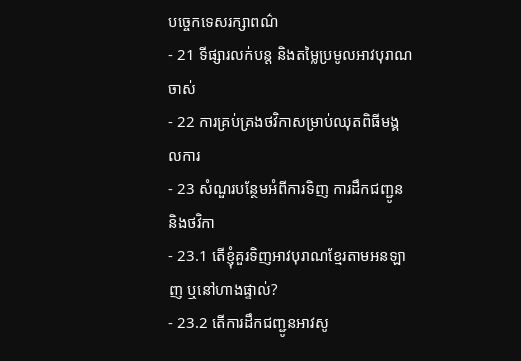បច្ចេកទេសរក្សាពណ៌
- 21 ទីផ្សារលក់បន្ត និងតម្លៃប្រមូលអាវបុរាណចាស់
- 22 ការគ្រប់គ្រងថវិកាសម្រាប់ឈុតពិធីមង្គលការ
- 23 សំណួរបន្ថែមអំពីការទិញ ការដឹកជញ្ជូន និងថវិកា
- 23.1 តើខ្ញុំគួរទិញអាវបុរាណខ្មែរតាមអនឡាញ ឬនៅហាងផ្ទាល់?
- 23.2 តើការដឹកជញ្ជូនអាវសូ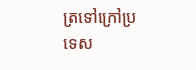ត្រទៅក្រៅប្រទេស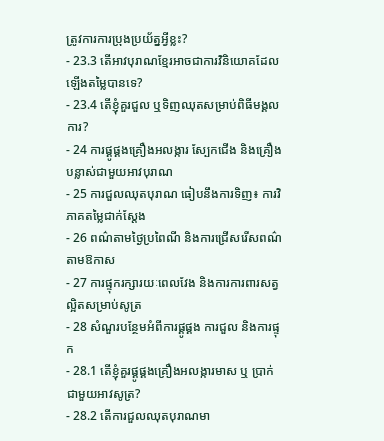ត្រូវការការប្រុងប្រយ័ត្នអ្វីខ្លះ?
- 23.3 តើអាវបុរាណខ្មែរអាចជាការវិនិយោគដែលឡើងតម្លៃបានទេ?
- 23.4 តើខ្ញុំគួរជួល ឬទិញឈុតសម្រាប់ពិធីមង្គលការ?
- 24 ការផ្គូផ្គងគ្រឿងអលង្ការ ស្បែកជើង និងគ្រឿងបន្លាស់ជាមួយអាវបុរាណ
- 25 ការជួលឈុតបុរាណ ធៀបនឹងការទិញ៖ ការវិភាគតម្លៃជាក់ស្ដែង
- 26 ពណ៌តាមថ្ងៃប្រពៃណី និងការជ្រើសរើសពណ៌តាមឱកាស
- 27 ការផ្ទុករក្សារយៈពេលវែង និងការការពារសត្វល្អិតសម្រាប់សូត្រ
- 28 សំណួរបន្ថែមអំពីការផ្គូផ្គង ការជួល និងការផ្ទុក
- 28.1 តើខ្ញុំគួរផ្គូផ្គងគ្រឿងអលង្ការមាស ឬ ប្រាក់ ជាមួយអាវសូត្រ?
- 28.2 តើការជួលឈុតបុរាណមា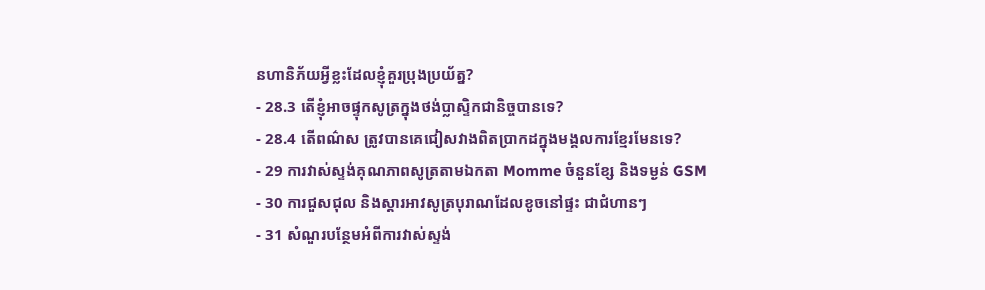នហានិភ័យអ្វីខ្លះដែលខ្ញុំគួរប្រុងប្រយ័ត្ន?
- 28.3 តើខ្ញុំអាចផ្ទុកសូត្រក្នុងថង់ប្លាស្ទិកជានិច្ចបានទេ?
- 28.4 តើពណ៌ស ត្រូវបានគេជៀសវាងពិតប្រាកដក្នុងមង្គលការខ្មែរមែនទេ?
- 29 ការវាស់ស្ទង់គុណភាពសូត្រតាមឯកតា Momme ចំនួនខ្សែ និងទម្ងន់ GSM
- 30 ការជួសជុល និងស្ដារអាវសូត្របុរាណដែលខូចនៅផ្ទះ ជាជំហានៗ
- 31 សំណួរបន្ថែមអំពីការវាស់ស្ទង់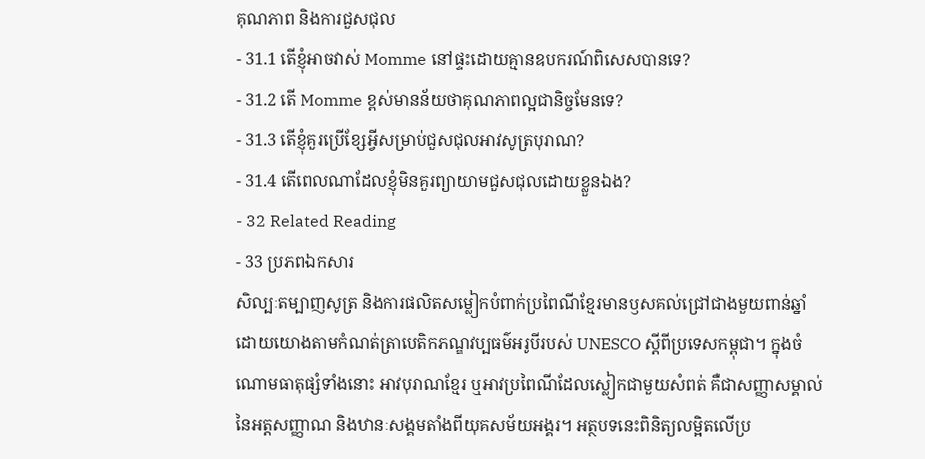គុណភាព និងការជួសជុល
- 31.1 តើខ្ញុំអាចវាស់ Momme នៅផ្ទះដោយគ្មានឧបករណ៍ពិសេសបានទេ?
- 31.2 តើ Momme ខ្ពស់មានន័យថាគុណភាពល្អជានិច្ចមែនទេ?
- 31.3 តើខ្ញុំគួរប្រើខ្សែអ្វីសម្រាប់ជួសជុលអាវសូត្របុរាណ?
- 31.4 តើពេលណាដែលខ្ញុំមិនគួរព្យាយាមជួសជុលដោយខ្លួនឯង?
- 32 Related Reading
- 33 ប្រភពឯកសារ
សិល្បៈតម្បាញសូត្រ និងការផលិតសម្លៀកបំពាក់ប្រពៃណីខ្មែរមានឫសគល់ជ្រៅជាងមួយពាន់ឆ្នាំ ដោយយោងតាមកំណត់ត្រាបេតិកភណ្ឌវប្បធម៌អរូបីរបស់ UNESCO ស្តីពីប្រទេសកម្ពុជា។ ក្នុងចំណោមធាតុផ្សំទាំងនោះ អាវបុរាណខ្មែរ ឬអាវប្រពៃណីដែលស្លៀកជាមួយសំពត់ គឺជាសញ្ញាសម្គាល់នៃអត្តសញ្ញាណ និងឋានៈសង្គមតាំងពីយុគសម័យអង្គរ។ អត្ថបទនេះពិនិត្យលម្អិតលើប្រ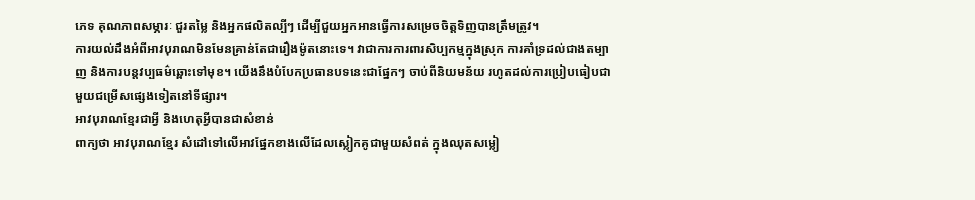ភេទ គុណភាពសម្ភារៈ ជួរតម្លៃ និងអ្នកផលិតល្បីៗ ដើម្បីជួយអ្នកអានធ្វើការសម្រេចចិត្តទិញបានត្រឹមត្រូវ។
ការយល់ដឹងអំពីអាវបុរាណមិនមែនគ្រាន់តែជារឿងម៉ូតនោះទេ។ វាជាការការពារសិប្បកម្មក្នុងស្រុក ការគាំទ្រដល់ជាងតម្បាញ និងការបន្តវប្បធម៌ឆ្ពោះទៅមុខ។ យើងនឹងបំបែកប្រធានបទនេះជាផ្នែកៗ ចាប់ពីនិយមន័យ រហូតដល់ការប្រៀបធៀបជាមួយជម្រើសផ្សេងទៀតនៅទីផ្សារ។
អាវបុរាណខ្មែរជាអ្វី និងហេតុអ្វីបានជាសំខាន់
ពាក្យថា អាវបុរាណខ្មែរ សំដៅទៅលើអាវផ្នែកខាងលើដែលស្លៀកគូជាមួយសំពត់ ក្នុងឈុតសម្លៀ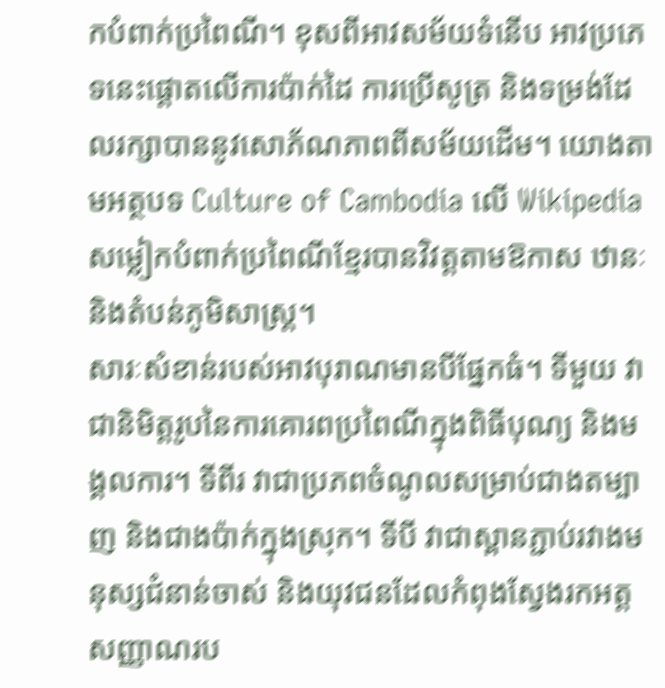កបំពាក់ប្រពៃណី។ ខុសពីអាវសម័យទំនើប អាវប្រភេទនេះផ្តោតលើការប៉ាក់ដៃ ការប្រើសូត្រ និងទម្រង់ដែលរក្សាបាននូវសោភ័ណភាពពីសម័យដើម។ យោងតាមអត្ថបទ Culture of Cambodia លើ Wikipedia សម្លៀកបំពាក់ប្រពៃណីខ្មែរបានវិវត្តតាមឱកាស ឋានៈ និងតំបន់ភូមិសាស្ត្រ។
សារៈសំខាន់របស់អាវបុរាណមានបីផ្នែកធំ។ ទីមួយ វាជានិមិត្តរូបនៃការគោរពប្រពៃណីក្នុងពិធីបុណ្យ និងមង្គលការ។ ទីពីរ វាជាប្រភពចំណូលសម្រាប់ជាងតម្បាញ និងជាងប៉ាក់ក្នុងស្រុក។ ទីបី វាជាស្ពានភ្ជាប់រវាងមនុស្សជំនាន់ចាស់ និងយុវជនដែលកំពុងស្វែងរកអត្តសញ្ញាណរប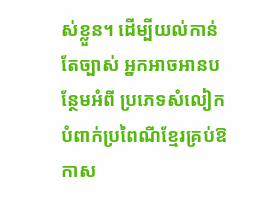ស់ខ្លួន។ ដើម្បីយល់កាន់តែច្បាស់ អ្នកអាចអានបន្ថែមអំពី ប្រភេទសំលៀកបំពាក់ប្រពៃណីខ្មែរគ្រប់ឱកាស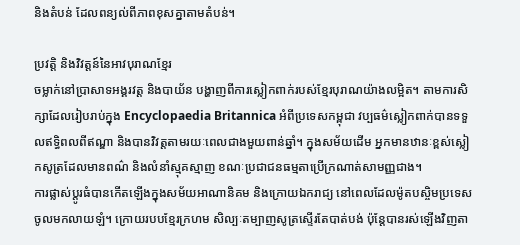និងតំបន់ ដែលពន្យល់ពីភាពខុសគ្នាតាមតំបន់។

ប្រវត្តិ និងវិវត្តន៍នៃអាវបុរាណខ្មែរ
ចម្លាក់នៅប្រាសាទអង្គរវត្ត និងបាយ័ន បង្ហាញពីការស្លៀកពាក់របស់ខ្មែរបុរាណយ៉ាងលម្អិត។ តាមការសិក្សាដែលរៀបរាប់ក្នុង Encyclopaedia Britannica អំពីប្រទេសកម្ពុជា វប្បធម៌ស្លៀកពាក់បានទទួលឥទ្ធិពលពីឥណ្ឌា និងបានវិវត្តតាមរយៈពេលជាងមួយពាន់ឆ្នាំ។ ក្នុងសម័យដើម អ្នកមានឋានៈខ្ពស់ស្លៀកសូត្រដែលមានពណ៌ និងលំនាំស្មុគស្មាញ ខណៈប្រជាជនធម្មតាប្រើក្រណាត់សាមញ្ញជាង។
ការផ្លាស់ប្តូរធំបានកើតឡើងក្នុងសម័យអាណានិគម និងក្រោយឯករាជ្យ នៅពេលដែលម៉ូតបស្ចិមប្រទេសចូលមកលាយឡំ។ ក្រោយរបបខ្មែរក្រហម សិល្បៈតម្បាញសូត្រស្ទើរតែបាត់បង់ ប៉ុន្តែបានរស់ឡើងវិញតា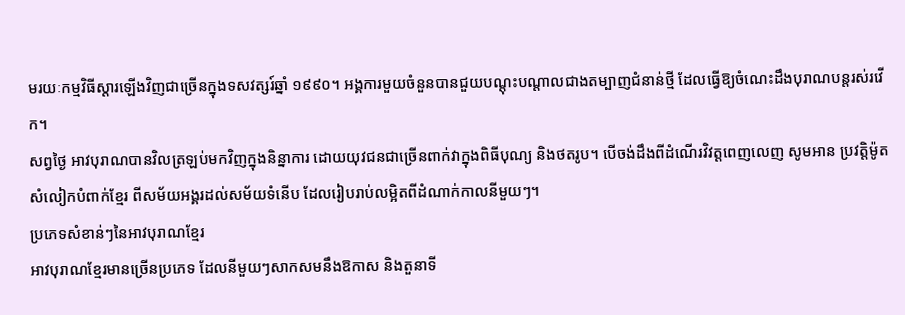មរយៈកម្មវិធីស្តារឡើងវិញជាច្រើនក្នុងទសវត្សរ៍ឆ្នាំ ១៩៩០។ អង្គការមួយចំនួនបានជួយបណ្តុះបណ្តាលជាងតម្បាញជំនាន់ថ្មី ដែលធ្វើឱ្យចំណេះដឹងបុរាណបន្តរស់រវើក។
សព្វថ្ងៃ អាវបុរាណបានវិលត្រឡប់មកវិញក្នុងនិន្នាការ ដោយយុវជនជាច្រើនពាក់វាក្នុងពិធីបុណ្យ និងថតរូប។ បើចង់ដឹងពីដំណើរវិវត្តពេញលេញ សូមអាន ប្រវត្តិម៉ូតសំលៀកបំពាក់ខ្មែរ ពីសម័យអង្គរដល់សម័យទំនើប ដែលរៀបរាប់លម្អិតពីដំណាក់កាលនីមួយៗ។
ប្រភេទសំខាន់ៗនៃអាវបុរាណខ្មែរ
អាវបុរាណខ្មែរមានច្រើនប្រភេទ ដែលនីមួយៗសាកសមនឹងឱកាស និងតួនាទី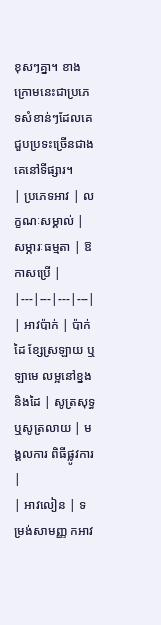ខុសៗគ្នា។ ខាងក្រោមនេះជាប្រភេទសំខាន់ៗដែលគេជួបប្រទះច្រើនជាងគេនៅទីផ្សារ។
| ប្រភេទអាវ | លក្ខណៈសម្គាល់ | សម្ភារៈធម្មតា | ឱកាសប្រើ |
|---|---|---|---|
| អាវប៉ាក់ | ប៉ាក់ដៃ ខ្សែស្រឡាយ ឬឡាមេ លម្អនៅខ្នង និងដៃ | សូត្រសុទ្ធ ឬសូត្រលាយ | មង្គលការ ពិធីផ្លូវការ |
| អាវលៀន | ទម្រង់សាមញ្ញ កអាវ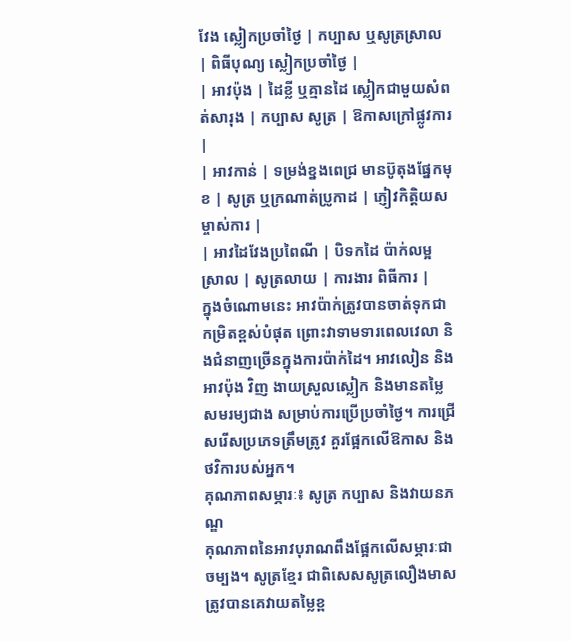វែង ស្លៀកប្រចាំថ្ងៃ | កប្បាស ឬសូត្រស្រាល | ពិធីបុណ្យ ស្លៀកប្រចាំថ្ងៃ |
| អាវប៉ុង | ដៃខ្លី ឬគ្មានដៃ ស្លៀកជាមួយសំពត់សារុង | កប្បាស សូត្រ | ឱកាសក្រៅផ្លូវការ |
| អាវកាន់ | ទម្រង់ខ្នងពេជ្រ មានប៊ូតុងផ្នែកមុខ | សូត្រ ឬក្រណាត់ប្រូកាដ | ភ្ញៀវកិត្តិយស ម្ចាស់ការ |
| អាវដៃវែងប្រពៃណី | បិទកដៃ ប៉ាក់លម្អស្រាល | សូត្រលាយ | ការងារ ពិធីការ |
ក្នុងចំណោមនេះ អាវប៉ាក់ត្រូវបានចាត់ទុកជាកម្រិតខ្ពស់បំផុត ព្រោះវាទាមទារពេលវេលា និងជំនាញច្រើនក្នុងការប៉ាក់ដៃ។ អាវលៀន និងអាវប៉ុង វិញ ងាយស្រួលស្លៀក និងមានតម្លៃសមរម្យជាង សម្រាប់ការប្រើប្រចាំថ្ងៃ។ ការជ្រើសរើសប្រភេទត្រឹមត្រូវ គួរផ្អែកលើឱកាស និងថវិការបស់អ្នក។
គុណភាពសម្ភារៈ៖ សូត្រ កប្បាស និងវាយនភណ្ឌ
គុណភាពនៃអាវបុរាណពឹងផ្អែកលើសម្ភារៈជាចម្បង។ សូត្រខ្មែរ ជាពិសេសសូត្រលឿងមាស ត្រូវបានគេវាយតម្លៃខ្ព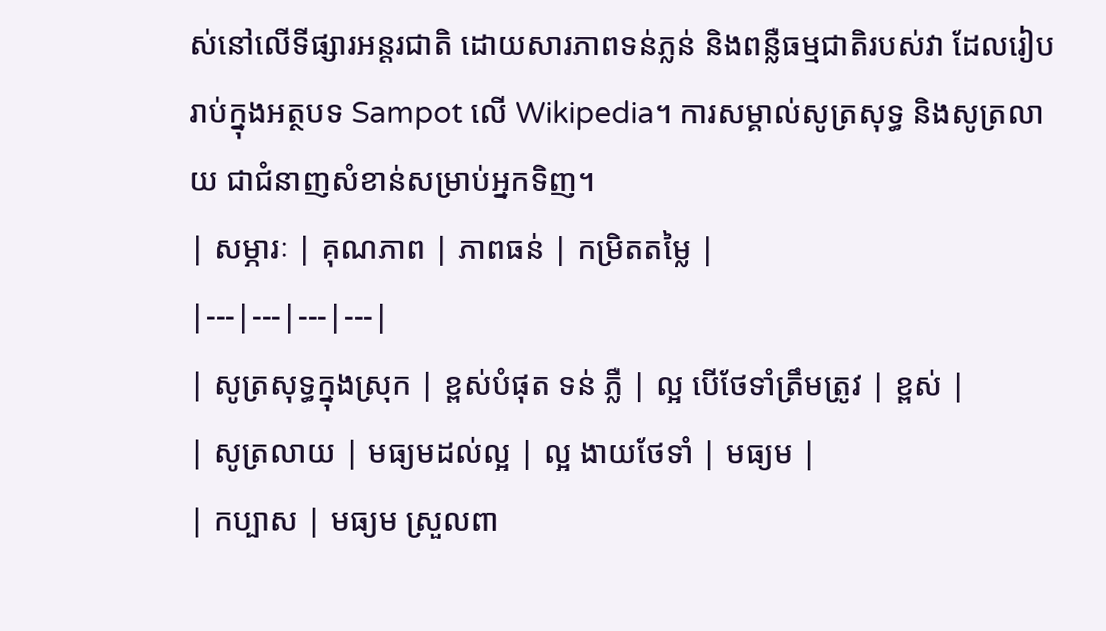ស់នៅលើទីផ្សារអន្តរជាតិ ដោយសារភាពទន់ភ្លន់ និងពន្លឺធម្មជាតិរបស់វា ដែលរៀបរាប់ក្នុងអត្ថបទ Sampot លើ Wikipedia។ ការសម្គាល់សូត្រសុទ្ធ និងសូត្រលាយ ជាជំនាញសំខាន់សម្រាប់អ្នកទិញ។
| សម្ភារៈ | គុណភាព | ភាពធន់ | កម្រិតតម្លៃ |
|---|---|---|---|
| សូត្រសុទ្ធក្នុងស្រុក | ខ្ពស់បំផុត ទន់ ភ្លឺ | ល្អ បើថែទាំត្រឹមត្រូវ | ខ្ពស់ |
| សូត្រលាយ | មធ្យមដល់ល្អ | ល្អ ងាយថែទាំ | មធ្យម |
| កប្បាស | មធ្យម ស្រួលពា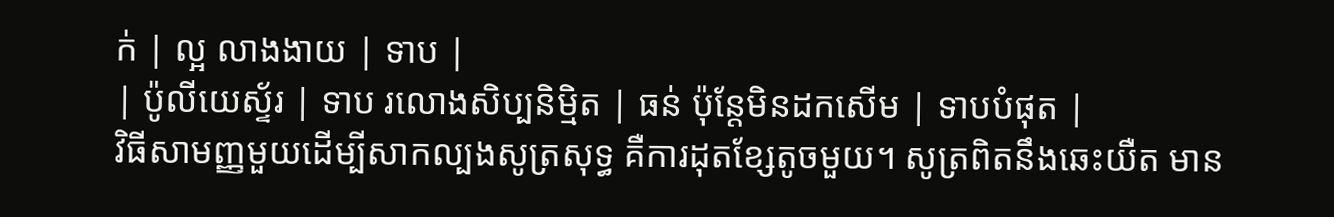ក់ | ល្អ លាងងាយ | ទាប |
| ប៉ូលីយេស្ទ័រ | ទាប រលោងសិប្បនិម្មិត | ធន់ ប៉ុន្តែមិនដកសើម | ទាបបំផុត |
វិធីសាមញ្ញមួយដើម្បីសាកល្បងសូត្រសុទ្ធ គឺការដុតខ្សែតូចមួយ។ សូត្រពិតនឹងឆេះយឺត មាន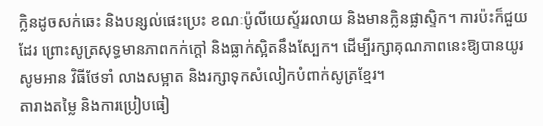ក្លិនដូចសក់ឆេះ និងបន្សល់ផេះប្រេះ ខណៈប៉ូលីយេស្ទ័ររលាយ និងមានក្លិនផ្លាស្ទិក។ ការប៉ះក៏ជួយដែរ ព្រោះសូត្រសុទ្ធមានភាពកក់ក្តៅ និងធ្លាក់ស្អិតនឹងស្បែក។ ដើម្បីរក្សាគុណភាពនេះឱ្យបានយូរ សូមអាន វិធីថែទាំ លាងសម្អាត និងរក្សាទុកសំលៀកបំពាក់សូត្រខ្មែរ។
តារាងតម្លៃ និងការប្រៀបធៀ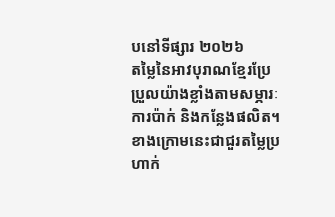បនៅទីផ្សារ ២០២៦
តម្លៃនៃអាវបុរាណខ្មែរប្រែប្រួលយ៉ាងខ្លាំងតាមសម្ភារៈ ការប៉ាក់ និងកន្លែងផលិត។ ខាងក្រោមនេះជាជួរតម្លៃប្រហាក់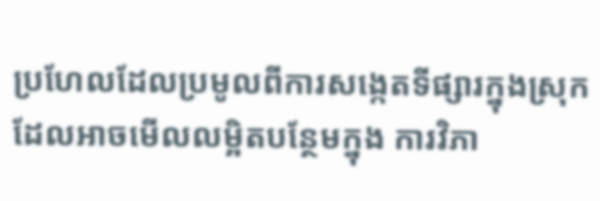ប្រហែលដែលប្រមូលពីការសង្កេតទីផ្សារក្នុងស្រុក ដែលអាចមើលលម្អិតបន្ថែមក្នុង ការវិភា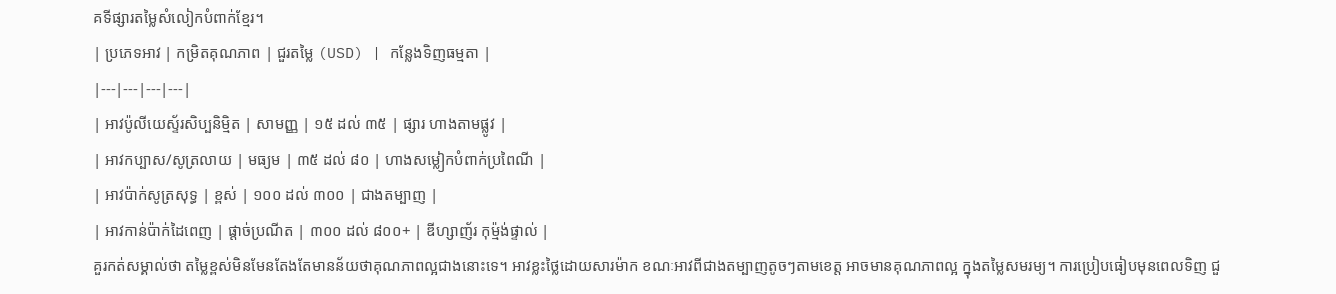គទីផ្សារតម្លៃសំលៀកបំពាក់ខ្មែរ។
| ប្រភេទអាវ | កម្រិតគុណភាព | ជួរតម្លៃ (USD) | កន្លែងទិញធម្មតា |
|---|---|---|---|
| អាវប៉ូលីយេស្ទ័រសិប្បនិម្មិត | សាមញ្ញ | ១៥ ដល់ ៣៥ | ផ្សារ ហាងតាមផ្លូវ |
| អាវកប្បាស/សូត្រលាយ | មធ្យម | ៣៥ ដល់ ៨០ | ហាងសម្លៀកបំពាក់ប្រពៃណី |
| អាវប៉ាក់សូត្រសុទ្ធ | ខ្ពស់ | ១០០ ដល់ ៣០០ | ជាងតម្បាញ |
| អាវកាន់ប៉ាក់ដៃពេញ | ផ្តាច់ប្រណីត | ៣០០ ដល់ ៨០០+ | ឌីហ្សាញ័រ កុម្ម៉ង់ផ្ទាល់ |
គួរកត់សម្គាល់ថា តម្លៃខ្ពស់មិនមែនតែងតែមានន័យថាគុណភាពល្អជាងនោះទេ។ អាវខ្លះថ្លៃដោយសារម៉ាក ខណៈអាវពីជាងតម្បាញតូចៗតាមខេត្ត អាចមានគុណភាពល្អ ក្នុងតម្លៃសមរម្យ។ ការប្រៀបធៀបមុនពេលទិញ ជួ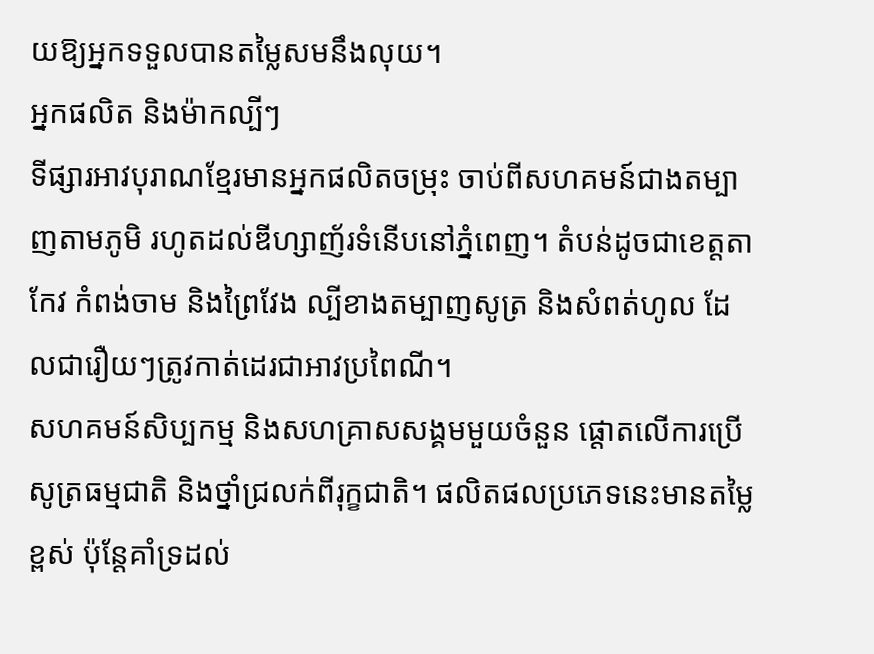យឱ្យអ្នកទទួលបានតម្លៃសមនឹងលុយ។
អ្នកផលិត និងម៉ាកល្បីៗ
ទីផ្សារអាវបុរាណខ្មែរមានអ្នកផលិតចម្រុះ ចាប់ពីសហគមន៍ជាងតម្បាញតាមភូមិ រហូតដល់ឌីហ្សាញ័រទំនើបនៅភ្នំពេញ។ តំបន់ដូចជាខេត្តតាកែវ កំពង់ចាម និងព្រៃវែង ល្បីខាងតម្បាញសូត្រ និងសំពត់ហូល ដែលជារឿយៗត្រូវកាត់ដេរជាអាវប្រពៃណី។
សហគមន៍សិប្បកម្ម និងសហគ្រាសសង្គមមួយចំនួន ផ្តោតលើការប្រើសូត្រធម្មជាតិ និងថ្នាំជ្រលក់ពីរុក្ខជាតិ។ ផលិតផលប្រភេទនេះមានតម្លៃខ្ពស់ ប៉ុន្តែគាំទ្រដល់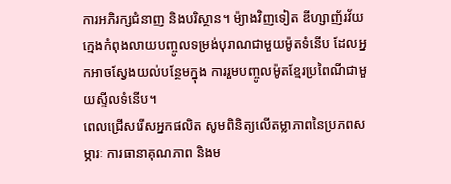ការអភិរក្សជំនាញ និងបរិស្ថាន។ ម៉្យាងវិញទៀត ឌីហ្សាញ័រវ័យក្មេងកំពុងលាយបញ្ចូលទម្រង់បុរាណជាមួយម៉ូតទំនើប ដែលអ្នកអាចស្វែងយល់បន្ថែមក្នុង ការរួមបញ្ចូលម៉ូតខ្មែរប្រពៃណីជាមួយស្ទីលទំនើប។
ពេលជ្រើសរើសអ្នកផលិត សូមពិនិត្យលើតម្លាភាពនៃប្រភពសម្ភារៈ ការធានាគុណភាព និងម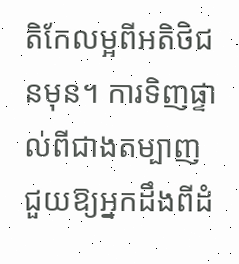តិកែលម្អពីអតិថិជនមុន។ ការទិញផ្ទាល់ពីជាងតម្បាញ ជួយឱ្យអ្នកដឹងពីដំ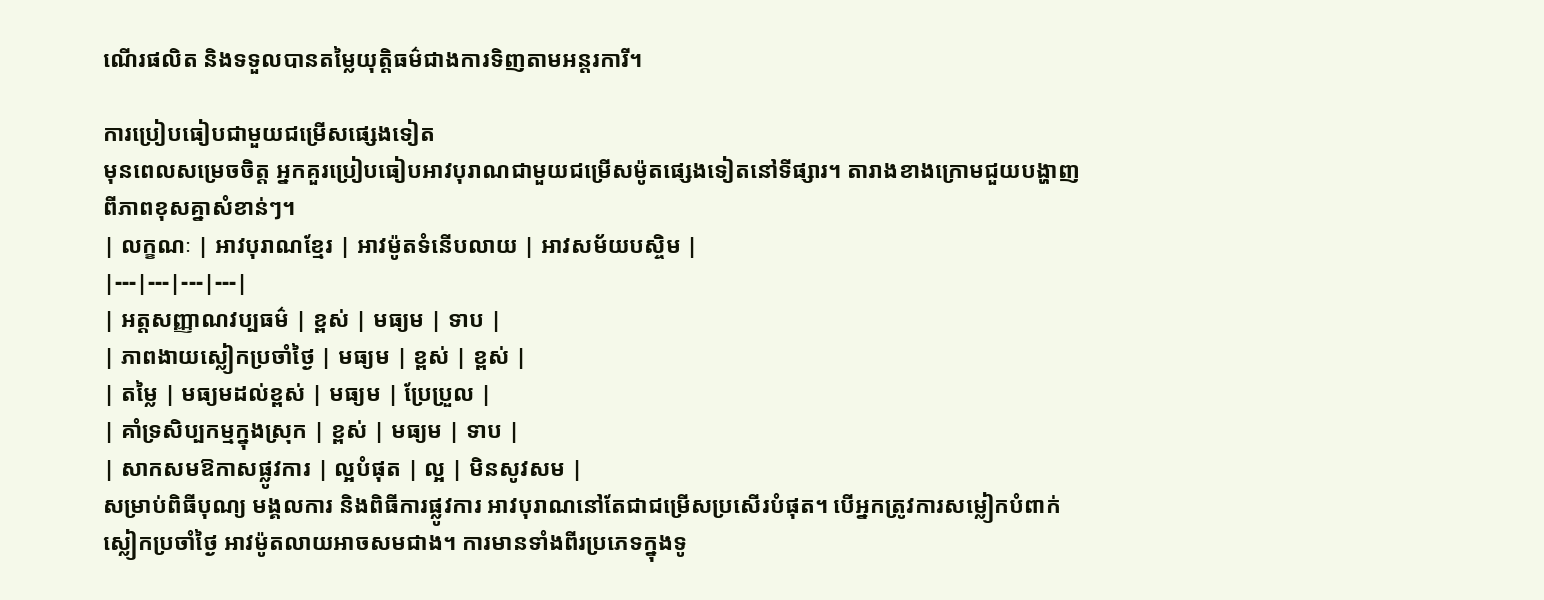ណើរផលិត និងទទួលបានតម្លៃយុត្តិធម៌ជាងការទិញតាមអន្តរការី។

ការប្រៀបធៀបជាមួយជម្រើសផ្សេងទៀត
មុនពេលសម្រេចចិត្ត អ្នកគួរប្រៀបធៀបអាវបុរាណជាមួយជម្រើសម៉ូតផ្សេងទៀតនៅទីផ្សារ។ តារាងខាងក្រោមជួយបង្ហាញពីភាពខុសគ្នាសំខាន់ៗ។
| លក្ខណៈ | អាវបុរាណខ្មែរ | អាវម៉ូតទំនើបលាយ | អាវសម័យបស្ចិម |
|---|---|---|---|
| អត្តសញ្ញាណវប្បធម៌ | ខ្ពស់ | មធ្យម | ទាប |
| ភាពងាយស្លៀកប្រចាំថ្ងៃ | មធ្យម | ខ្ពស់ | ខ្ពស់ |
| តម្លៃ | មធ្យមដល់ខ្ពស់ | មធ្យម | ប្រែប្រួល |
| គាំទ្រសិប្បកម្មក្នុងស្រុក | ខ្ពស់ | មធ្យម | ទាប |
| សាកសមឱកាសផ្លូវការ | ល្អបំផុត | ល្អ | មិនសូវសម |
សម្រាប់ពិធីបុណ្យ មង្គលការ និងពិធីការផ្លូវការ អាវបុរាណនៅតែជាជម្រើសប្រសើរបំផុត។ បើអ្នកត្រូវការសម្លៀកបំពាក់ស្លៀកប្រចាំថ្ងៃ អាវម៉ូតលាយអាចសមជាង។ ការមានទាំងពីរប្រភេទក្នុងទូ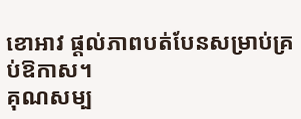ខោអាវ ផ្តល់ភាពបត់បែនសម្រាប់គ្រប់ឱកាស។
គុណសម្ប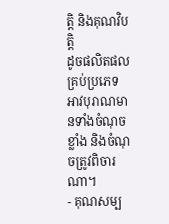ត្តិ និងគុណវិបត្តិ
ដូចផលិតផលគ្រប់ប្រភេទ អាវបុរាណមានទាំងចំណុចខ្លាំង និងចំណុចត្រូវពិចារណា។
- គុណសម្ប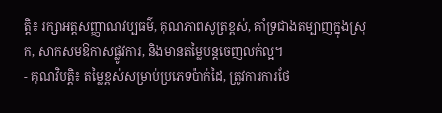ត្តិ៖ រក្សាអត្តសញ្ញាណវប្បធម៌, គុណភាពសូត្រខ្ពស់, គាំទ្រជាងតម្បាញក្នុងស្រុក, សាកសមឱកាសផ្លូវការ, និងមានតម្លៃបន្តចេញលក់ល្អ។
- គុណវិបត្តិ៖ តម្លៃខ្ពស់សម្រាប់ប្រភេទប៉ាក់ដៃ, ត្រូវការការថែ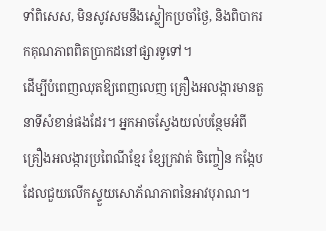ទាំពិសេស, មិនសូវសមនឹងស្លៀកប្រចាំថ្ងៃ, និងពិបាករកគុណភាពពិតប្រាកដនៅផ្សារទូទៅ។
ដើម្បីបំពេញឈុតឱ្យពេញលេញ គ្រឿងអលង្ការមានតួនាទីសំខាន់ផងដែរ។ អ្នកអាចស្វែងយល់បន្ថែមអំពី គ្រឿងអលង្ការប្រពៃណីខ្មែរ ខ្សែក្រវាត់ ចិញ្ចៀន កង្កែប ដែលជួយលើកស្ទួយសោភ័ណភាពនៃអាវបុរាណ។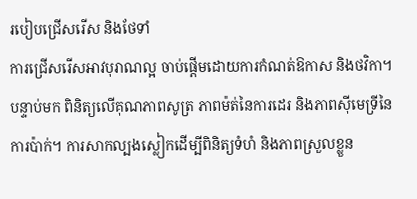របៀបជ្រើសរើស និងថែទាំ
ការជ្រើសរើសអាវបុរាណល្អ ចាប់ផ្តើមដោយការកំណត់ឱកាស និងថវិកា។ បន្ទាប់មក ពិនិត្យលើគុណភាពសូត្រ ភាពម៉ត់នៃការដេរ និងភាពស៊ីមេទ្រីនៃការប៉ាក់។ ការសាកល្បងស្លៀកដើម្បីពិនិត្យទំហំ និងភាពស្រួលខ្លួន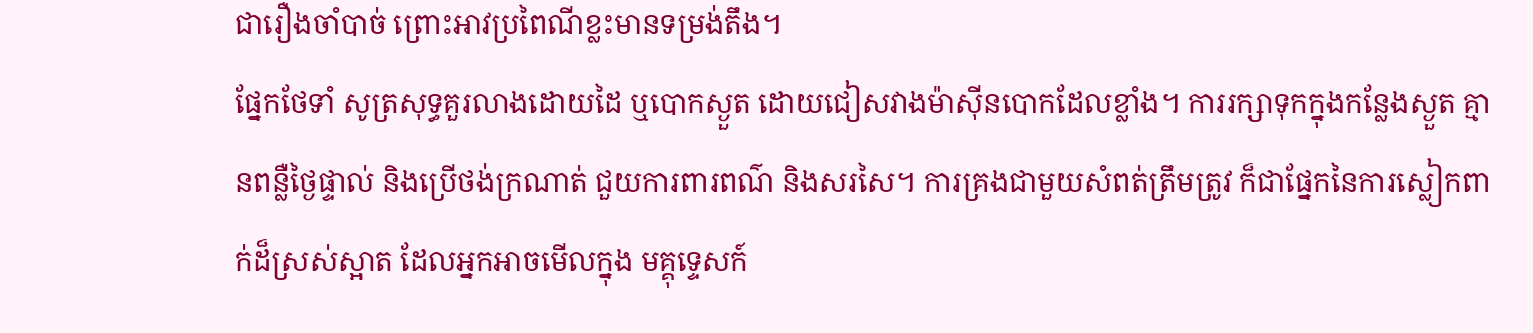ជារឿងចាំបាច់ ព្រោះអាវប្រពៃណីខ្លះមានទម្រង់តឹង។
ផ្នែកថែទាំ សូត្រសុទ្ធគួរលាងដោយដៃ ឬបោកស្ងួត ដោយជៀសវាងម៉ាស៊ីនបោកដែលខ្លាំង។ ការរក្សាទុកក្នុងកន្លែងស្ងួត គ្មានពន្លឺថ្ងៃផ្ទាល់ និងប្រើថង់ក្រណាត់ ជួយការពារពណ៌ និងសរសៃ។ ការគ្រងជាមួយសំពត់ត្រឹមត្រូវ ក៏ជាផ្នែកនៃការស្លៀកពាក់ដ៏ស្រស់ស្អាត ដែលអ្នកអាចមើលក្នុង មគ្គុទ្ទេសក៍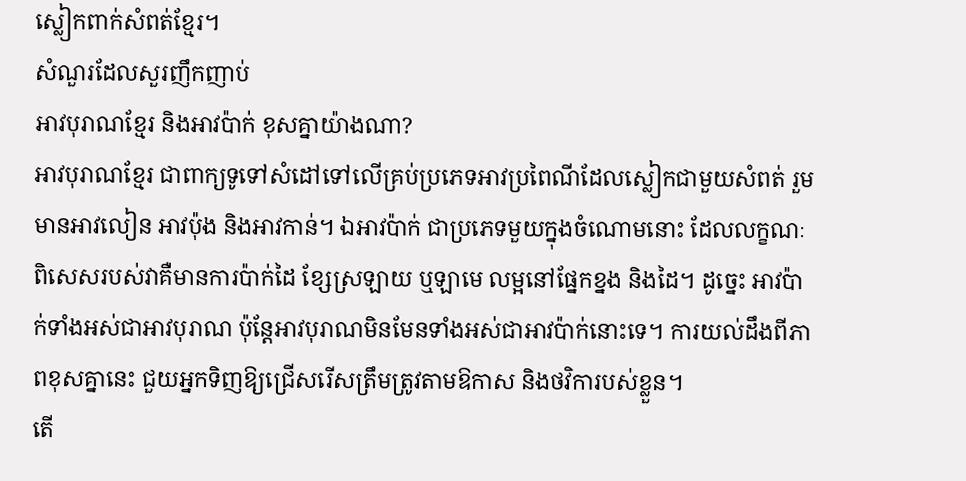ស្លៀកពាក់សំពត់ខ្មែរ។
សំណួរដែលសួរញឹកញាប់
អាវបុរាណខ្មែរ និងអាវប៉ាក់ ខុសគ្នាយ៉ាងណា?
អាវបុរាណខ្មែរ ជាពាក្យទូទៅសំដៅទៅលើគ្រប់ប្រភេទអាវប្រពៃណីដែលស្លៀកជាមួយសំពត់ រួមមានអាវលៀន អាវប៉ុង និងអាវកាន់។ ឯអាវប៉ាក់ ជាប្រភេទមួយក្នុងចំណោមនោះ ដែលលក្ខណៈពិសេសរបស់វាគឺមានការប៉ាក់ដៃ ខ្សែស្រឡាយ ឬឡាមេ លម្អនៅផ្នែកខ្នង និងដៃ។ ដូច្នេះ អាវប៉ាក់ទាំងអស់ជាអាវបុរាណ ប៉ុន្តែអាវបុរាណមិនមែនទាំងអស់ជាអាវប៉ាក់នោះទេ។ ការយល់ដឹងពីភាពខុសគ្នានេះ ជួយអ្នកទិញឱ្យជ្រើសរើសត្រឹមត្រូវតាមឱកាស និងថវិការបស់ខ្លួន។
តើ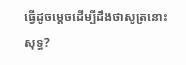ធ្វើដូចម្តេចដើម្បីដឹងថាសូត្រនោះសុទ្ធ?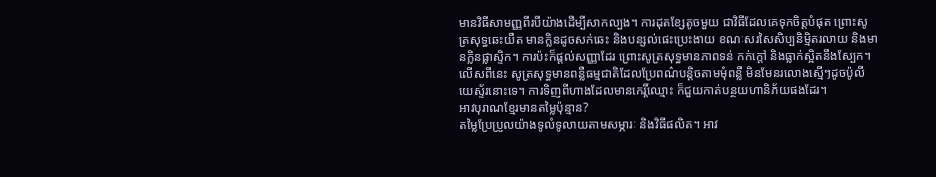មានវិធីសាមញ្ញពីរបីយ៉ាងដើម្បីសាកល្បង។ ការដុតខ្សែតូចមួយ ជាវិធីដែលគេទុកចិត្តបំផុត ព្រោះសូត្រសុទ្ធឆេះយឺត មានក្លិនដូចសក់ឆេះ និងបន្សល់ផេះប្រេះងាយ ខណៈសរសៃសិប្បនិម្មិតរលាយ និងមានក្លិនផ្លាស្ទិក។ ការប៉ះក៏ផ្តល់សញ្ញាដែរ ព្រោះសូត្រសុទ្ធមានភាពទន់ កក់ក្តៅ និងធ្លាក់ស្អិតនឹងស្បែក។ លើសពីនេះ សូត្រសុទ្ធមានពន្លឺធម្មជាតិដែលប្រែពណ៌បន្តិចតាមមុំពន្លឺ មិនមែនរលោងស្មើៗដូចប៉ូលីយេស្ទ័រនោះទេ។ ការទិញពីហាងដែលមានកេរ្តិ៍ឈ្មោះ ក៏ជួយកាត់បន្ថយហានិភ័យផងដែរ។
អាវបុរាណខ្មែរមានតម្លៃប៉ុន្មាន?
តម្លៃប្រែប្រួលយ៉ាងទូលំទូលាយតាមសម្ភារៈ និងវិធីផលិត។ អាវ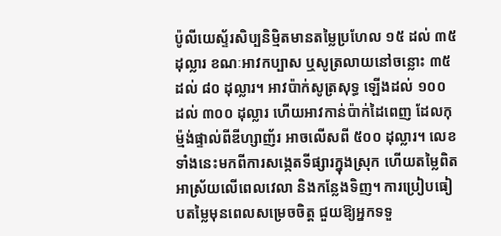ប៉ូលីយេស្ទ័រសិប្បនិម្មិតមានតម្លៃប្រហែល ១៥ ដល់ ៣៥ ដុល្លារ ខណៈអាវកប្បាស ឬសូត្រលាយនៅចន្លោះ ៣៥ ដល់ ៨០ ដុល្លារ។ អាវប៉ាក់សូត្រសុទ្ធ ឡើងដល់ ១០០ ដល់ ៣០០ ដុល្លារ ហើយអាវកាន់ប៉ាក់ដៃពេញ ដែលកុម្ម៉ង់ផ្ទាល់ពីឌីហ្សាញ័រ អាចលើសពី ៥០០ ដុល្លារ។ លេខទាំងនេះមកពីការសង្កេតទីផ្សារក្នុងស្រុក ហើយតម្លៃពិតអាស្រ័យលើពេលវេលា និងកន្លែងទិញ។ ការប្រៀបធៀបតម្លៃមុនពេលសម្រេចចិត្ត ជួយឱ្យអ្នកទទួ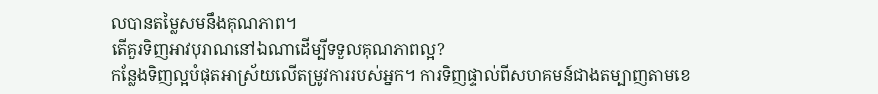លបានតម្លៃសមនឹងគុណភាព។
តើគួរទិញអាវបុរាណនៅឯណាដើម្បីទទួលគុណភាពល្អ?
កន្លែងទិញល្អបំផុតអាស្រ័យលើតម្រូវការរបស់អ្នក។ ការទិញផ្ទាល់ពីសហគមន៍ជាងតម្បាញតាមខេ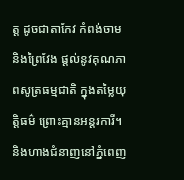ត្ត ដូចជាតាកែវ កំពង់ចាម និងព្រៃវែង ផ្តល់នូវគុណភាពសូត្រធម្មជាតិ ក្នុងតម្លៃយុត្តិធម៌ ព្រោះគ្មានអន្តរការី។ និងហាងជំនាញនៅភ្នំពេញ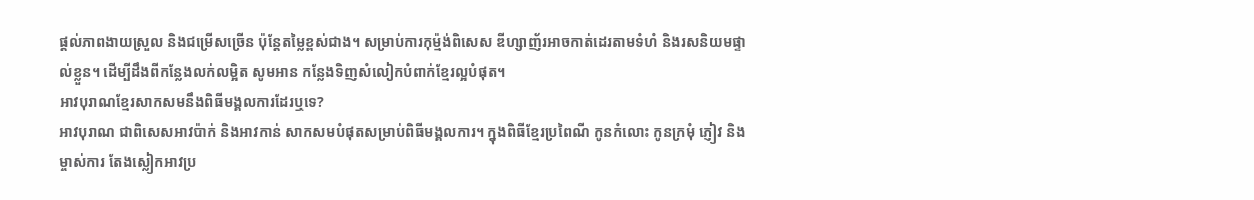ផ្តល់ភាពងាយស្រួល និងជម្រើសច្រើន ប៉ុន្តែតម្លៃខ្ពស់ជាង។ សម្រាប់ការកុម្ម៉ង់ពិសេស ឌីហ្សាញ័រអាចកាត់ដេរតាមទំហំ និងរសនិយមផ្ទាល់ខ្លួន។ ដើម្បីដឹងពីកន្លែងលក់លម្អិត សូមអាន កន្លែងទិញសំលៀកបំពាក់ខ្មែរល្អបំផុត។
អាវបុរាណខ្មែរសាកសមនឹងពិធីមង្គលការដែរឬទេ?
អាវបុរាណ ជាពិសេសអាវប៉ាក់ និងអាវកាន់ សាកសមបំផុតសម្រាប់ពិធីមង្គលការ។ ក្នុងពិធីខ្មែរប្រពៃណី កូនកំលោះ កូនក្រមុំ ភ្ញៀវ និងម្ចាស់ការ តែងស្លៀកអាវប្រ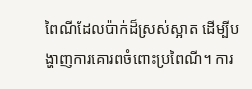ពៃណីដែលប៉ាក់ដ៏ស្រស់ស្អាត ដើម្បីបង្ហាញការគោរពចំពោះប្រពៃណី។ ការ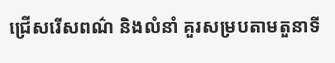ជ្រើសរើសពណ៌ និងលំនាំ គួរសម្របតាមតួនាទី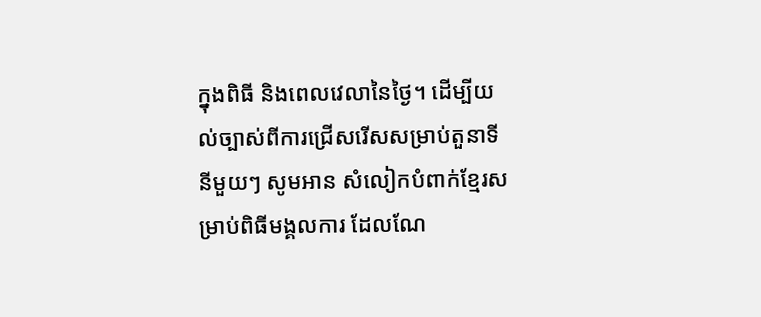ក្នុងពិធី និងពេលវេលានៃថ្ងៃ។ ដើម្បីយល់ច្បាស់ពីការជ្រើសរើសសម្រាប់តួនាទីនីមួយៗ សូមអាន សំលៀកបំពាក់ខ្មែរសម្រាប់ពិធីមង្គលការ ដែលណែ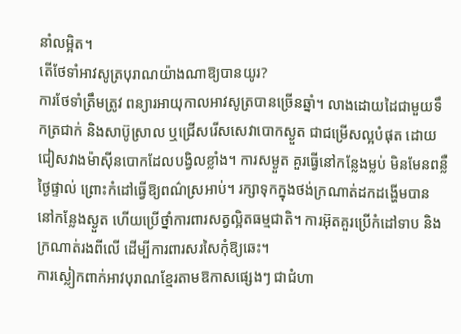នាំលម្អិត។
តើថែទាំអាវសូត្របុរាណយ៉ាងណាឱ្យបានយូរ?
ការថែទាំត្រឹមត្រូវ ពន្យារអាយុកាលអាវសូត្របានច្រើនឆ្នាំ។ លាងដោយដៃជាមួយទឹកត្រជាក់ និងសាប៊ូស្រាល ឬជ្រើសរើសសេវាបោកស្ងួត ជាជម្រើសល្អបំផុត ដោយជៀសវាងម៉ាស៊ីនបោកដែលបង្វិលខ្លាំង។ ការសម្ងួត គួរធ្វើនៅកន្លែងម្លប់ មិនមែនពន្លឺថ្ងៃផ្ទាល់ ព្រោះកំដៅធ្វើឱ្យពណ៌ស្រអាប់។ រក្សាទុកក្នុងថង់ក្រណាត់ដកដង្ហើមបាន នៅកន្លែងស្ងួត ហើយប្រើថ្នាំការពារសត្វល្អិតធម្មជាតិ។ ការអ៊ុតគួរប្រើកំដៅទាប និងក្រណាត់រងពីលើ ដើម្បីការពារសរសៃកុំឱ្យឆេះ។
ការស្លៀកពាក់អាវបុរាណខ្មែរតាមឱកាសផ្សេងៗ ជាជំហា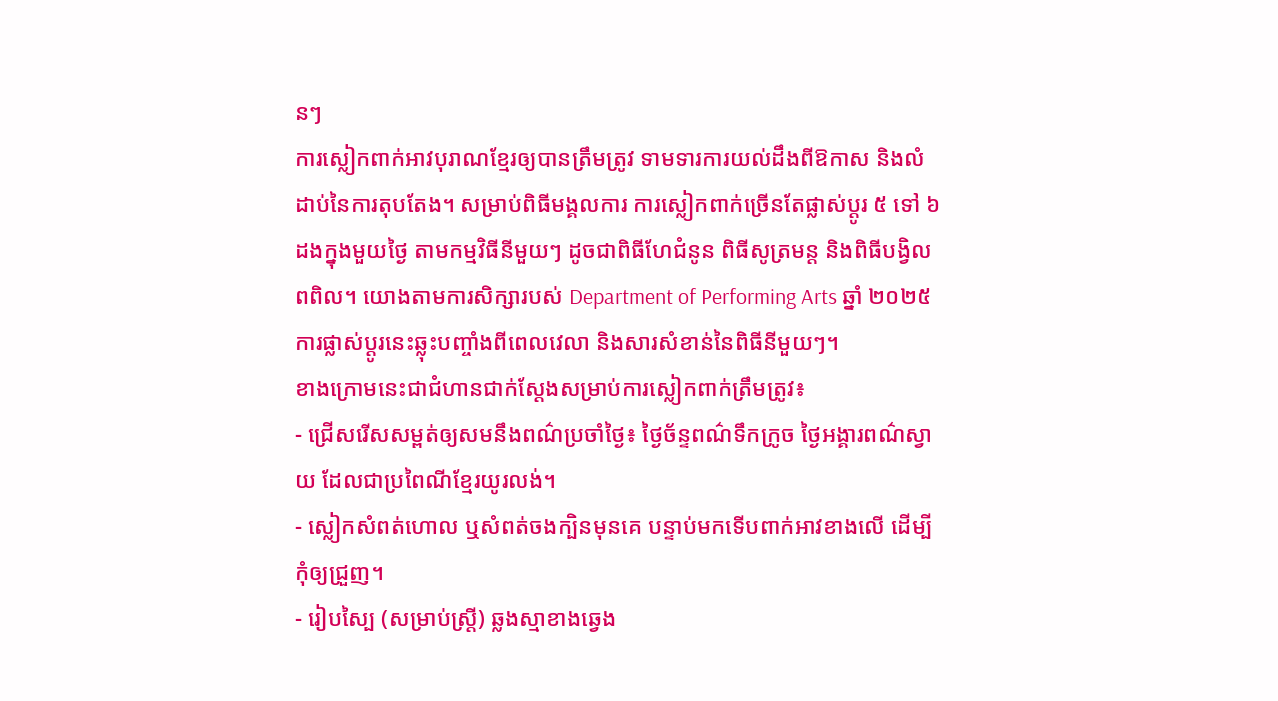នៗ
ការស្លៀកពាក់អាវបុរាណខ្មែរឲ្យបានត្រឹមត្រូវ ទាមទារការយល់ដឹងពីឱកាស និងលំដាប់នៃការតុបតែង។ សម្រាប់ពិធីមង្គលការ ការស្លៀកពាក់ច្រើនតែផ្លាស់ប្ដូរ ៥ ទៅ ៦ ដងក្នុងមួយថ្ងៃ តាមកម្មវិធីនីមួយៗ ដូចជាពិធីហែជំនូន ពិធីសូត្រមន្ត និងពិធីបង្វិលពពិល។ យោងតាមការសិក្សារបស់ Department of Performing Arts ឆ្នាំ ២០២៥ ការផ្លាស់ប្ដូរនេះឆ្លុះបញ្ចាំងពីពេលវេលា និងសារសំខាន់នៃពិធីនីមួយៗ។
ខាងក្រោមនេះជាជំហានជាក់ស្ដែងសម្រាប់ការស្លៀកពាក់ត្រឹមត្រូវ៖
- ជ្រើសរើសសម្ពត់ឲ្យសមនឹងពណ៌ប្រចាំថ្ងៃ៖ ថ្ងៃច័ន្ទពណ៌ទឹកក្រូច ថ្ងៃអង្គារពណ៌ស្វាយ ដែលជាប្រពៃណីខ្មែរយូរលង់។
- ស្លៀកសំពត់ហោល ឬសំពត់ចងក្បិនមុនគេ បន្ទាប់មកទើបពាក់អាវខាងលើ ដើម្បីកុំឲ្យជ្រួញ។
- រៀបស្បៃ (សម្រាប់ស្ត្រី) ឆ្លងស្មាខាងឆ្វេង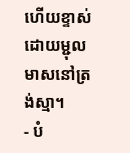ហើយខ្ទាស់ដោយម្ជុលមាសនៅត្រង់ស្មា។
- បំ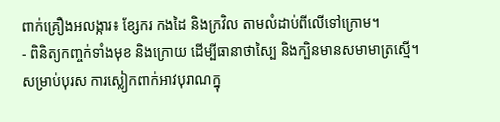ពាក់គ្រឿងអលង្ការ៖ ខ្សែករ កងដៃ និងក្រវិល តាមលំដាប់ពីលើទៅក្រោម។
- ពិនិត្យកញ្ចក់ទាំងមុខ និងក្រោយ ដើម្បីធានាថាស្បៃ និងក្បិនមានសមាមាត្រស្មើ។
សម្រាប់បុរស ការស្លៀកពាក់អាវបុរាណក្នុ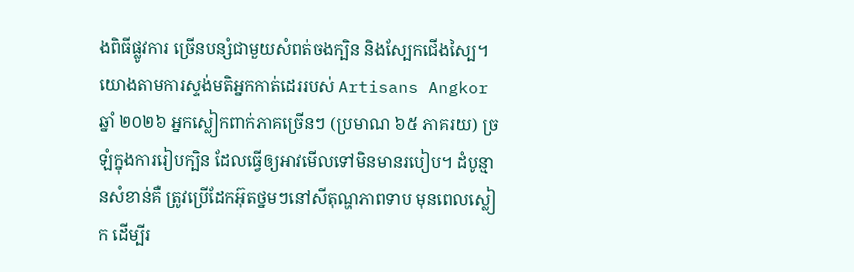ងពិធីផ្លូវការ ច្រើនបន្សំជាមួយសំពត់ចងក្បិន និងស្បែកជើងស្បៃ។ យោងតាមការស្ទង់មតិអ្នកកាត់ដេររបស់ Artisans Angkor ឆ្នាំ ២០២៦ អ្នកស្លៀកពាក់ភាគច្រើនៗ (ប្រមាណ ៦៥ ភាគរយ) ច្រឡំក្នុងការរៀបក្បិន ដែលធ្វើឲ្យអាវមើលទៅមិនមានរបៀប។ ដំបូន្មានសំខាន់គឺ ត្រូវប្រើដែកអ៊ុតថ្នមៗនៅសីតុណ្ហភាពទាប មុនពេលស្លៀក ដើម្បីរ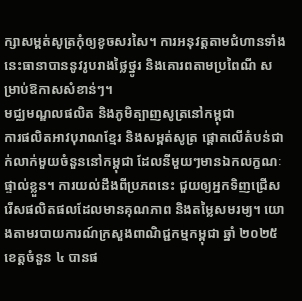ក្សាសម្ពត់សូត្រកុំឲ្យខូចសរសៃ។ ការអនុវត្តតាមជំហានទាំងនេះធានាបាននូវរូបរាងថ្លៃថ្នូរ និងគោរពតាមប្រពៃណី សម្រាប់ឱកាសសំខាន់ៗ។
មជ្ឈមណ្ឌលផលិត និងភូមិត្បាញសូត្រនៅកម្ពុជា
ការផលិតអាវបុរាណខ្មែរ និងសម្ពត់សូត្រ ផ្ដោតលើតំបន់ជាក់លាក់មួយចំនួននៅកម្ពុជា ដែលនីមួយៗមានឯកលក្ខណៈផ្ទាល់ខ្លួន។ ការយល់ដឹងពីប្រភពនេះ ជួយឲ្យអ្នកទិញជ្រើសរើសផលិតផលដែលមានគុណភាព និងតម្លៃសមរម្យ។ យោងតាមរបាយការណ៍ក្រសួងពាណិជ្ជកម្មកម្ពុជា ឆ្នាំ ២០២៥ ខេត្តចំនួន ៤ បានផ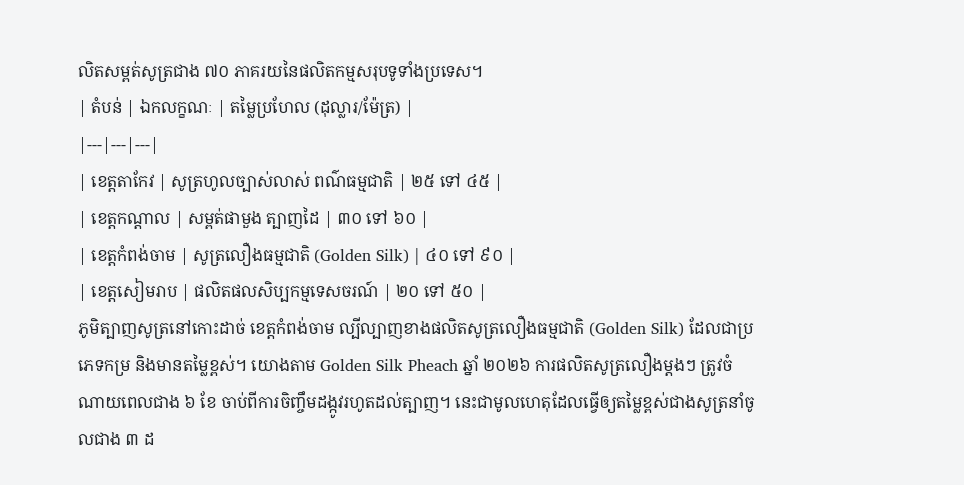លិតសម្ពត់សូត្រជាង ៧០ ភាគរយនៃផលិតកម្មសរុបទូទាំងប្រទេស។
| តំបន់ | ឯកលក្ខណៈ | តម្លៃប្រហែល (ដុល្លារ/ម៉ែត្រ) |
|---|---|---|
| ខេត្តតាកែវ | សូត្រហូលច្បាស់លាស់ ពណ៌ធម្មជាតិ | ២៥ ទៅ ៤៥ |
| ខេត្តកណ្ដាល | សម្ពត់ផាមួង ត្បាញដៃ | ៣០ ទៅ ៦០ |
| ខេត្តកំពង់ចាម | សូត្រលឿងធម្មជាតិ (Golden Silk) | ៤០ ទៅ ៩០ |
| ខេត្តសៀមរាប | ផលិតផលសិប្បកម្មទេសចរណ៍ | ២០ ទៅ ៥០ |
ភូមិត្បាញសូត្រនៅកោះដាច់ ខេត្តកំពង់ចាម ល្បីល្បាញខាងផលិតសូត្រលឿងធម្មជាតិ (Golden Silk) ដែលជាប្រភេទកម្រ និងមានតម្លៃខ្ពស់។ យោងតាម Golden Silk Pheach ឆ្នាំ ២០២៦ ការផលិតសូត្រលឿងម្ដងៗ ត្រូវចំណាយពេលជាង ៦ ខែ ចាប់ពីការចិញ្ចឹមដង្កូវរហូតដល់ត្បាញ។ នេះជាមូលហេតុដែលធ្វើឲ្យតម្លៃខ្ពស់ជាងសូត្រនាំចូលជាង ៣ ដ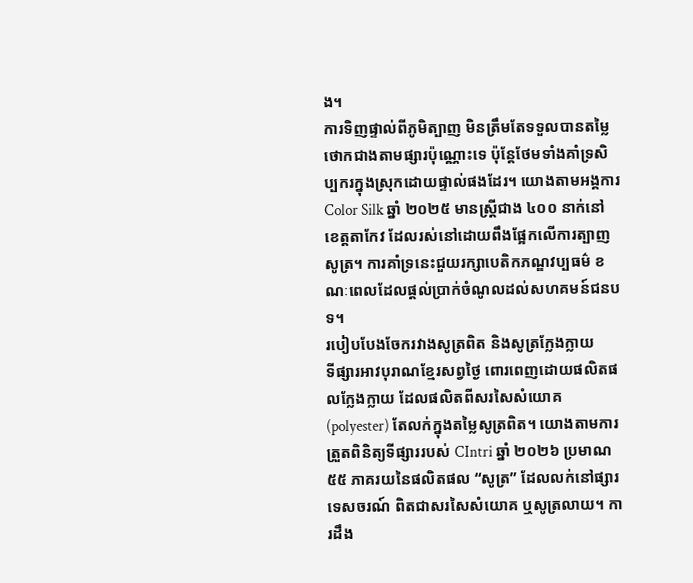ង។
ការទិញផ្ទាល់ពីភូមិត្បាញ មិនត្រឹមតែទទួលបានតម្លៃថោកជាងតាមផ្សារប៉ុណ្ណោះទេ ប៉ុន្តែថែមទាំងគាំទ្រសិប្បករក្នុងស្រុកដោយផ្ទាល់ផងដែរ។ យោងតាមអង្គការ Color Silk ឆ្នាំ ២០២៥ មានស្ត្រីជាង ៤០០ នាក់នៅខេត្តតាកែវ ដែលរស់នៅដោយពឹងផ្អែកលើការត្បាញសូត្រ។ ការគាំទ្រនេះជួយរក្សាបេតិកភណ្ឌវប្បធម៌ ខណៈពេលដែលផ្ដល់ប្រាក់ចំណូលដល់សហគមន៍ជនបទ។
របៀបបែងចែករវាងសូត្រពិត និងសូត្រក្លែងក្លាយ
ទីផ្សារអាវបុរាណខ្មែរសព្វថ្ងៃ ពោរពេញដោយផលិតផលក្លែងក្លាយ ដែលផលិតពីសរសៃសំយោគ (polyester) តែលក់ក្នុងតម្លៃសូត្រពិត។ យោងតាមការត្រួតពិនិត្យទីផ្សាររបស់ CIntri ឆ្នាំ ២០២៦ ប្រមាណ ៥៥ ភាគរយនៃផលិតផល “សូត្រ” ដែលលក់នៅផ្សារទេសចរណ៍ ពិតជាសរសៃសំយោគ ឬសូត្រលាយ។ ការដឹង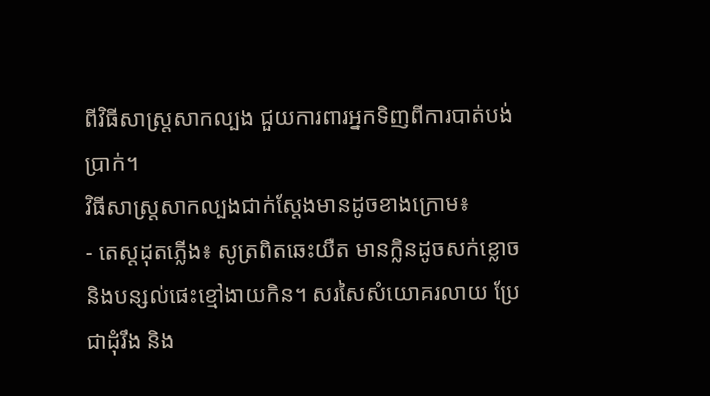ពីវិធីសាស្ត្រសាកល្បង ជួយការពារអ្នកទិញពីការបាត់បង់ប្រាក់។
វិធីសាស្ត្រសាកល្បងជាក់ស្ដែងមានដូចខាងក្រោម៖
- តេស្តដុតភ្លើង៖ សូត្រពិតឆេះយឺត មានក្លិនដូចសក់ខ្លោច និងបន្សល់ផេះខ្មៅងាយកិន។ សរសៃសំយោគរលាយ ប្រែជាដុំរឹង និង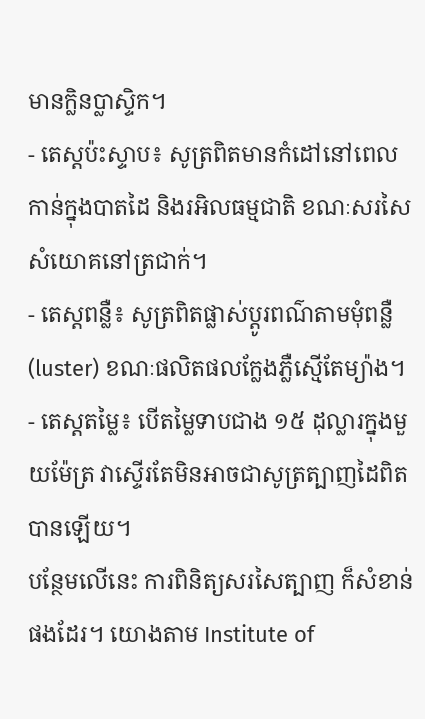មានក្លិនប្លាស្ទិក។
- តេស្តប៉ះស្ទាប៖ សូត្រពិតមានកំដៅនៅពេលកាន់ក្នុងបាតដៃ និងរអិលធម្មជាតិ ខណៈសរសៃសំយោគនៅត្រជាក់។
- តេស្តពន្លឺ៖ សូត្រពិតផ្លាស់ប្ដូរពណ៌តាមមុំពន្លឺ (luster) ខណៈផលិតផលក្លែងភ្លឺស្មើតែម្យ៉ាង។
- តេស្តតម្លៃ៖ បើតម្លៃទាបជាង ១៥ ដុល្លារក្នុងមួយម៉ែត្រ វាស្ទើរតែមិនអាចជាសូត្រត្បាញដៃពិតបានឡើយ។
បន្ថែមលើនេះ ការពិនិត្យសរសៃត្បាញ ក៏សំខាន់ផងដែរ។ យោងតាម Institute of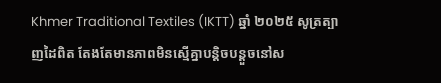Khmer Traditional Textiles (IKTT) ឆ្នាំ ២០២៥ សូត្រត្បាញដៃពិត តែងតែមានភាពមិនស្មើគ្នាបន្តិចបន្តួចនៅស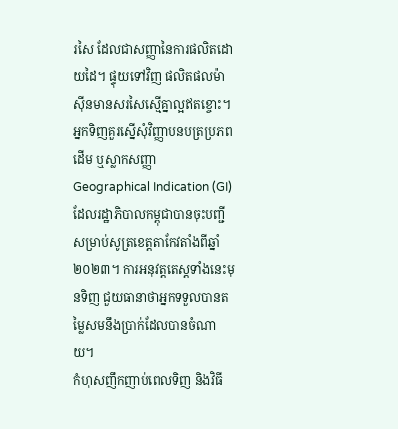រសៃ ដែលជាសញ្ញានៃការផលិតដោយដៃ។ ផ្ទុយទៅវិញ ផលិតផលម៉ាស៊ីនមានសរសៃស្មើគ្នាល្អឥតខ្ចោះ។ អ្នកទិញគួរស្នើសុំវិញ្ញាបនបត្រប្រភពដើម ឬស្លាកសញ្ញា Geographical Indication (GI) ដែលរដ្ឋាភិបាលកម្ពុជាបានចុះបញ្ជីសម្រាប់សូត្រខេត្តតាកែវតាំងពីឆ្នាំ ២០២៣។ ការអនុវត្តតេស្តទាំងនេះមុនទិញ ជួយធានាថាអ្នកទទួលបានតម្លៃសមនឹងប្រាក់ដែលបានចំណាយ។
កំហុសញឹកញាប់ពេលទិញ និងវិធី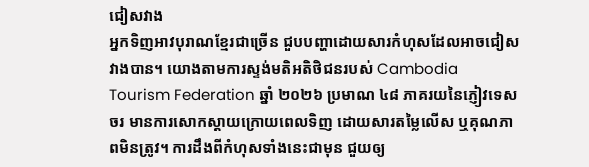ជៀសវាង
អ្នកទិញអាវបុរាណខ្មែរជាច្រើន ជួបបញ្ហាដោយសារកំហុសដែលអាចជៀសវាងបាន។ យោងតាមការស្ទង់មតិអតិថិជនរបស់ Cambodia Tourism Federation ឆ្នាំ ២០២៦ ប្រមាណ ៤៨ ភាគរយនៃភ្ញៀវទេសចរ មានការសោកស្ដាយក្រោយពេលទិញ ដោយសារតម្លៃលើស ឬគុណភាពមិនត្រូវ។ ការដឹងពីកំហុសទាំងនេះជាមុន ជួយឲ្យ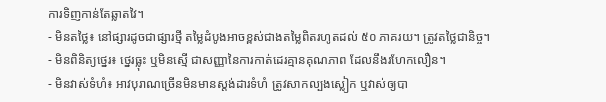ការទិញកាន់តែឆ្លាតវៃ។
- មិនតថ្លៃ៖ នៅផ្សារដូចជាផ្សារថ្មី តម្លៃដំបូងអាចខ្ពស់ជាងតម្លៃពិតរហូតដល់ ៥០ ភាគរយ។ ត្រូវតថ្លៃជានិច្ច។
- មិនពិនិត្យថ្នេរ៖ ថ្នេរធ្លុះ ឬមិនស្មើ ជាសញ្ញានៃការកាត់ដេរគ្មានគុណភាព ដែលនឹងរហែកលឿន។
- មិនវាស់ទំហំ៖ អាវបុរាណច្រើនមិនមានស្តង់ដារទំហំ ត្រូវសាកល្បងស្លៀក ឬវាស់ឲ្យបា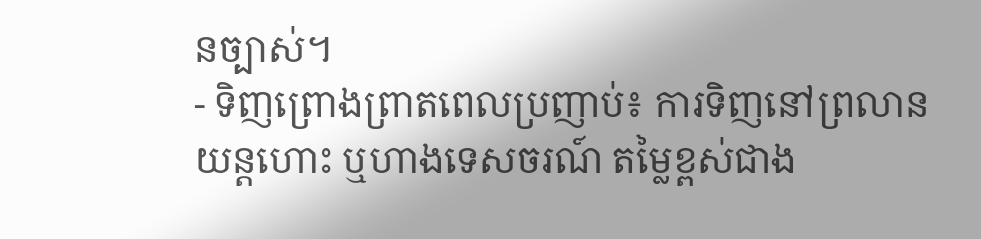នច្បាស់។
- ទិញព្រោងព្រាតពេលប្រញាប់៖ ការទិញនៅព្រលានយន្តហោះ ឬហាងទេសចរណ៍ តម្លៃខ្ពស់ជាង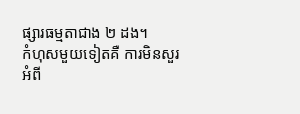ផ្សារធម្មតាជាង ២ ដង។
កំហុសមួយទៀតគឺ ការមិនសួរអំពី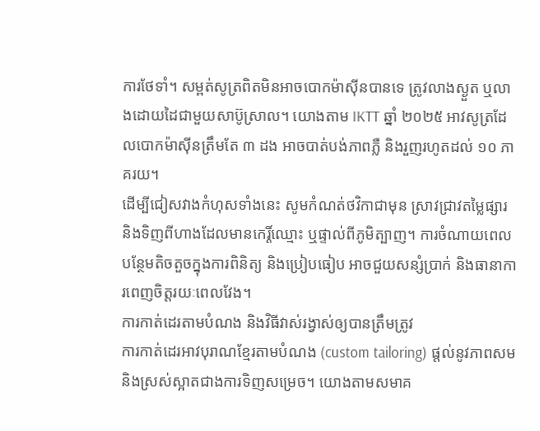ការថែទាំ។ សម្ពត់សូត្រពិតមិនអាចបោកម៉ាស៊ីនបានទេ ត្រូវលាងស្ងួត ឬលាងដោយដៃជាមួយសាប៊ូស្រាល។ យោងតាម IKTT ឆ្នាំ ២០២៥ អាវសូត្រដែលបោកម៉ាស៊ីនត្រឹមតែ ៣ ដង អាចបាត់បង់ភាពភ្លឺ និងរួញរហូតដល់ ១០ ភាគរយ។
ដើម្បីជៀសវាងកំហុសទាំងនេះ សូមកំណត់ថវិកាជាមុន ស្រាវជ្រាវតម្លៃផ្សារ និងទិញពីហាងដែលមានកេរ្តិ៍ឈ្មោះ ឬផ្ទាល់ពីភូមិត្បាញ។ ការចំណាយពេលបន្ថែមតិចតួចក្នុងការពិនិត្យ និងប្រៀបធៀប អាចជួយសន្សំប្រាក់ និងធានាការពេញចិត្តរយៈពេលវែង។
ការកាត់ដេរតាមបំណង និងវិធីវាស់រង្វាស់ឲ្យបានត្រឹមត្រូវ
ការកាត់ដេរអាវបុរាណខ្មែរតាមបំណង (custom tailoring) ផ្ដល់នូវភាពសម និងស្រស់ស្អាតជាងការទិញសម្រេច។ យោងតាមសមាគ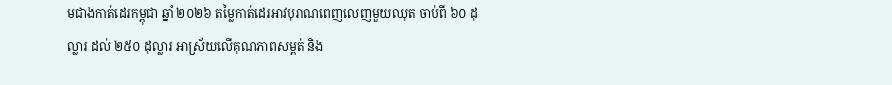មជាងកាត់ដេរកម្ពុជា ឆ្នាំ ២០២៦ តម្លៃកាត់ដេរអាវបុរាណពេញលេញមួយឈុត ចាប់ពី ៦០ ដុល្លារ ដល់ ២៥០ ដុល្លារ អាស្រ័យលើគុណភាពសម្ពត់ និង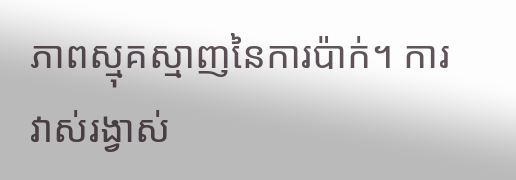ភាពស្មុគស្មាញនៃការប៉ាក់។ ការវាស់រង្វាស់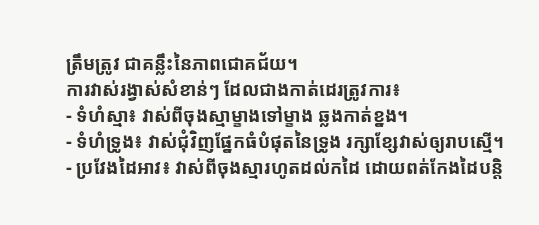ត្រឹមត្រូវ ជាគន្លឹះនៃភាពជោគជ័យ។
ការវាស់រង្វាស់សំខាន់ៗ ដែលជាងកាត់ដេរត្រូវការ៖
- ទំហំស្មា៖ វាស់ពីចុងស្មាម្ខាងទៅម្ខាង ឆ្លងកាត់ខ្នង។
- ទំហំទ្រូង៖ វាស់ជុំវិញផ្នែកធំបំផុតនៃទ្រូង រក្សាខ្សែវាស់ឲ្យរាបស្មើ។
- ប្រវែងដៃអាវ៖ វាស់ពីចុងស្មារហូតដល់កដៃ ដោយពត់កែងដៃបន្តិ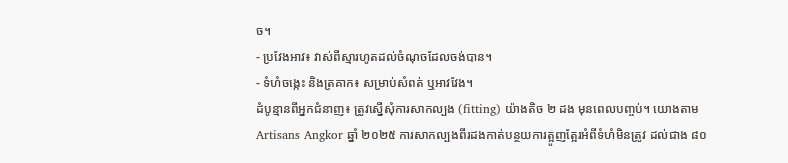ច។
- ប្រវែងអាវ៖ វាស់ពីស្មារហូតដល់ចំណុចដែលចង់បាន។
- ទំហំចង្កេះ និងត្រគាក៖ សម្រាប់សំពត់ ឬអាវវែង។
ដំបូន្មានពីអ្នកជំនាញ៖ ត្រូវស្នើសុំការសាកល្បង (fitting) យ៉ាងតិច ២ ដង មុនពេលបញ្ចប់។ យោងតាម Artisans Angkor ឆ្នាំ ២០២៥ ការសាកល្បងពីរដងកាត់បន្ថយការត្អូញត្អែរអំពីទំហំមិនត្រូវ ដល់ជាង ៨០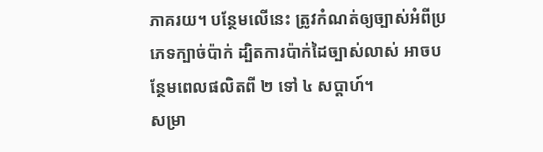ភាគរយ។ បន្ថែមលើនេះ ត្រូវកំណត់ឲ្យច្បាស់អំពីប្រភេទក្បាច់ប៉ាក់ ដ្បិតការប៉ាក់ដៃច្បាស់លាស់ អាចបន្ថែមពេលផលិតពី ២ ទៅ ៤ សប្ដាហ៍។
សម្រា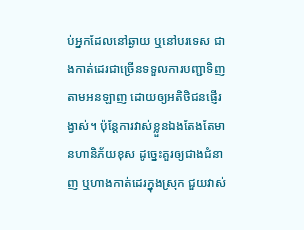ប់អ្នកដែលនៅឆ្ងាយ ឬនៅបរទេស ជាងកាត់ដេរជាច្រើនទទួលការបញ្ជាទិញតាមអនឡាញ ដោយឲ្យអតិថិជនផ្ញើរង្វាស់។ ប៉ុន្តែការវាស់ខ្លួនឯងតែងតែមានហានិភ័យខុស ដូច្នេះគួរឲ្យជាងជំនាញ ឬហាងកាត់ដេរក្នុងស្រុក ជួយវាស់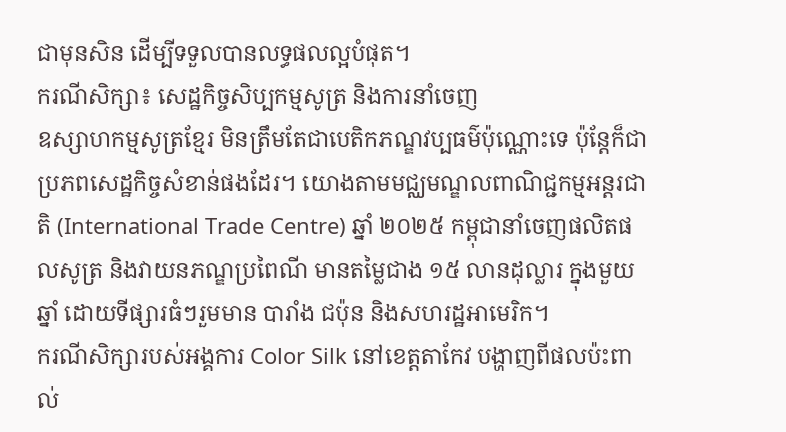ជាមុនសិន ដើម្បីទទួលបានលទ្ធផលល្អបំផុត។
ករណីសិក្សា៖ សេដ្ឋកិច្ចសិប្បកម្មសូត្រ និងការនាំចេញ
ឧស្សាហកម្មសូត្រខ្មែរ មិនត្រឹមតែជាបេតិកភណ្ឌវប្បធម៌ប៉ុណ្ណោះទេ ប៉ុន្តែក៏ជាប្រភពសេដ្ឋកិច្ចសំខាន់ផងដែរ។ យោងតាមមជ្ឈមណ្ឌលពាណិជ្ជកម្មអន្តរជាតិ (International Trade Centre) ឆ្នាំ ២០២៥ កម្ពុជានាំចេញផលិតផលសូត្រ និងវាយនភណ្ឌប្រពៃណី មានតម្លៃជាង ១៥ លានដុល្លារ ក្នុងមួយឆ្នាំ ដោយទីផ្សារធំៗរួមមាន បារាំង ជប៉ុន និងសហរដ្ឋអាមេរិក។
ករណីសិក្សារបស់អង្គការ Color Silk នៅខេត្តតាកែវ បង្ហាញពីផលប៉ះពាល់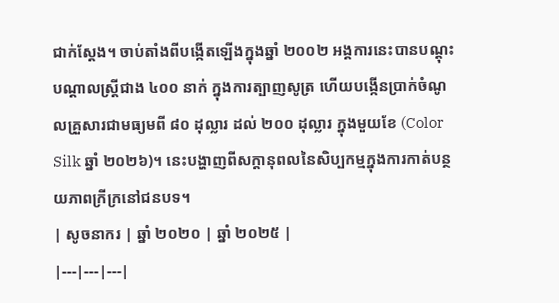ជាក់ស្ដែង។ ចាប់តាំងពីបង្កើតឡើងក្នុងឆ្នាំ ២០០២ អង្គការនេះបានបណ្ដុះបណ្ដាលស្ត្រីជាង ៤០០ នាក់ ក្នុងការត្បាញសូត្រ ហើយបង្កើនប្រាក់ចំណូលគ្រួសារជាមធ្យមពី ៨០ ដុល្លារ ដល់ ២០០ ដុល្លារ ក្នុងមួយខែ (Color Silk ឆ្នាំ ២០២៦)។ នេះបង្ហាញពីសក្ដានុពលនៃសិប្បកម្មក្នុងការកាត់បន្ថយភាពក្រីក្រនៅជនបទ។
| សូចនាករ | ឆ្នាំ ២០២០ | ឆ្នាំ ២០២៥ |
|---|---|---|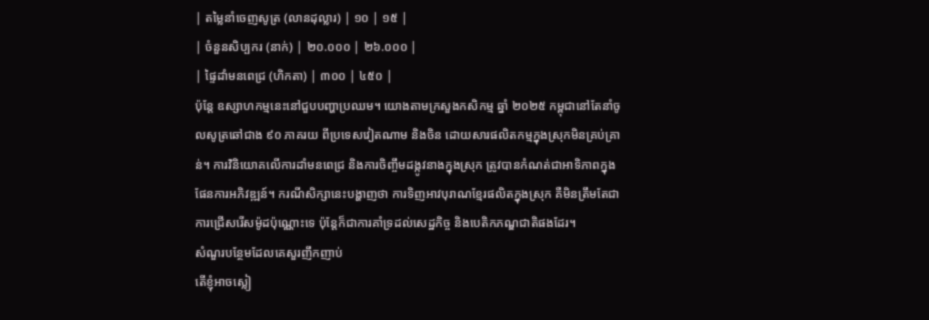| តម្លៃនាំចេញសូត្រ (លានដុល្លារ) | ១០ | ១៥ |
| ចំនួនសិប្បករ (នាក់) | ២០.០០០ | ២៦.០០០ |
| ផ្ទៃដាំមនពេជ្រ (ហិកតា) | ៣០០ | ៤៥០ |
ប៉ុន្តែ ឧស្សាហកម្មនេះនៅជួបបញ្ហាប្រឈម។ យោងតាមក្រសួងកសិកម្ម ឆ្នាំ ២០២៥ កម្ពុជានៅតែនាំចូលសូត្រឆៅជាង ៩០ ភាគរយ ពីប្រទេសវៀតណាម និងចិន ដោយសារផលិតកម្មក្នុងស្រុកមិនគ្រប់គ្រាន់។ ការវិនិយោគលើការដាំមនពេជ្រ និងការចិញ្ចឹមដង្កូវនាងក្នុងស្រុក ត្រូវបានកំណត់ជាអាទិភាពក្នុងផែនការអភិវឌ្ឍន៍។ ករណីសិក្សានេះបង្ហាញថា ការទិញអាវបុរាណខ្មែរផលិតក្នុងស្រុក គឺមិនត្រឹមតែជាការជ្រើសរើសម៉ូដប៉ុណ្ណោះទេ ប៉ុន្តែក៏ជាការគាំទ្រដល់សេដ្ឋកិច្ច និងបេតិកភណ្ឌជាតិផងដែរ។
សំណួរបន្ថែមដែលគេសួរញឹកញាប់
តើខ្ញុំអាចស្លៀ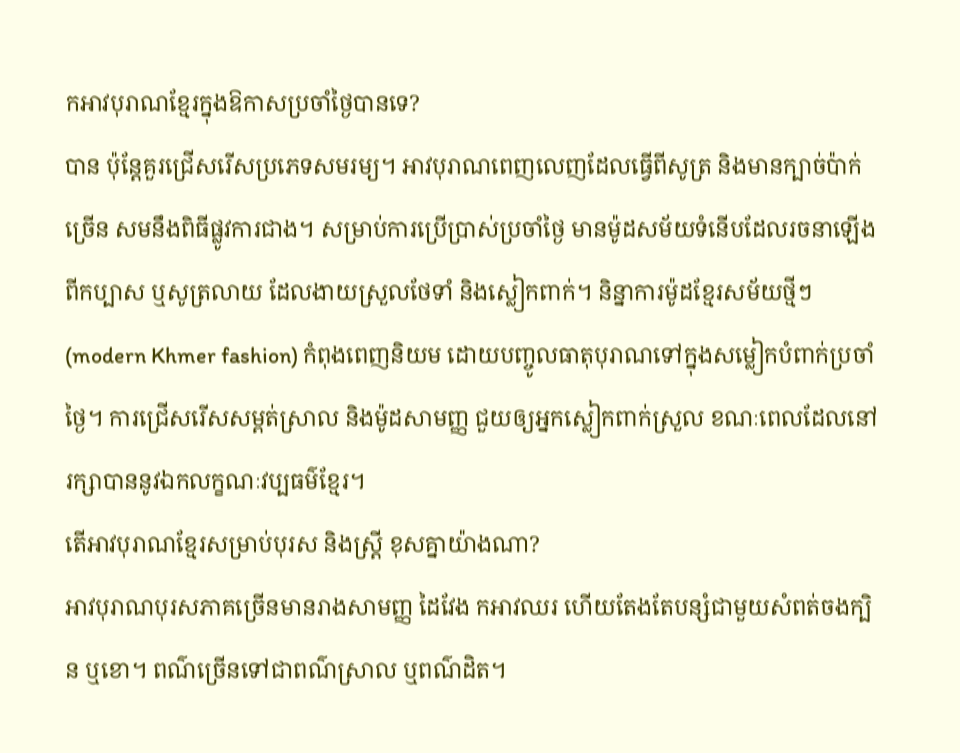កអាវបុរាណខ្មែរក្នុងឱកាសប្រចាំថ្ងៃបានទេ?
បាន ប៉ុន្តែគួរជ្រើសរើសប្រភេទសមរម្យ។ អាវបុរាណពេញលេញដែលធ្វើពីសូត្រ និងមានក្បាច់ប៉ាក់ច្រើន សមនឹងពិធីផ្លូវការជាង។ សម្រាប់ការប្រើប្រាស់ប្រចាំថ្ងៃ មានម៉ូដសម័យទំនើបដែលរចនាឡើងពីកប្បាស ឬសូត្រលាយ ដែលងាយស្រួលថែទាំ និងស្លៀកពាក់។ និន្នាការម៉ូដខ្មែរសម័យថ្មីៗ (modern Khmer fashion) កំពុងពេញនិយម ដោយបញ្ចូលធាតុបុរាណទៅក្នុងសម្លៀកបំពាក់ប្រចាំថ្ងៃ។ ការជ្រើសរើសសម្ពត់ស្រាល និងម៉ូដសាមញ្ញ ជួយឲ្យអ្នកស្លៀកពាក់ស្រួល ខណៈពេលដែលនៅរក្សាបាននូវឯកលក្ខណៈវប្បធម៌ខ្មែរ។
តើអាវបុរាណខ្មែរសម្រាប់បុរស និងស្ត្រី ខុសគ្នាយ៉ាងណា?
អាវបុរាណបុរសភាគច្រើនមានរាងសាមញ្ញ ដៃវែង កអាវឈរ ហើយតែងតែបន្សំជាមួយសំពត់ចងក្បិន ឬខោ។ ពណ៌ច្រើនទៅជាពណ៌ស្រាល ឬពណ៌ដិត។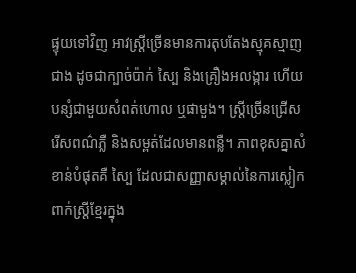ផ្ទុយទៅវិញ អាវស្ត្រីច្រើនមានការតុបតែងស្មុគស្មាញជាង ដូចជាក្បាច់ប៉ាក់ ស្បៃ និងគ្រឿងអលង្ការ ហើយបន្សំជាមួយសំពត់ហោល ឬផាមួង។ ស្ត្រីច្រើនជ្រើសរើសពណ៌ភ្លឺ និងសម្ពត់ដែលមានពន្លឺ។ ភាពខុសគ្នាសំខាន់បំផុតគឺ ស្បៃ ដែលជាសញ្ញាសម្គាល់នៃការស្លៀកពាក់ស្ត្រីខ្មែរក្នុង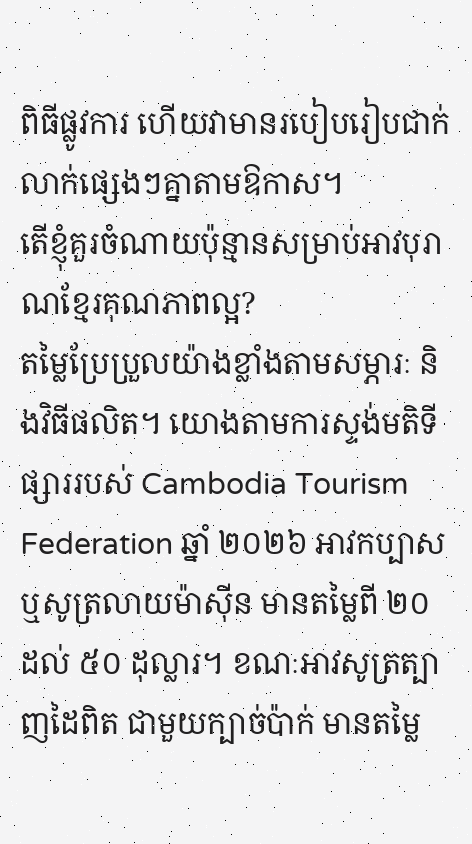ពិធីផ្លូវការ ហើយវាមានរបៀបរៀបជាក់លាក់ផ្សេងៗគ្នាតាមឱកាស។
តើខ្ញុំគួរចំណាយប៉ុន្មានសម្រាប់អាវបុរាណខ្មែរគុណភាពល្អ?
តម្លៃប្រែប្រួលយ៉ាងខ្លាំងតាមសម្ភារៈ និងវិធីផលិត។ យោងតាមការស្ទង់មតិទីផ្សាររបស់ Cambodia Tourism Federation ឆ្នាំ ២០២៦ អាវកប្បាស ឬសូត្រលាយម៉ាស៊ីន មានតម្លៃពី ២០ ដល់ ៥០ ដុល្លារ។ ខណៈអាវសូត្រត្បាញដៃពិត ជាមួយក្បាច់ប៉ាក់ មានតម្លៃ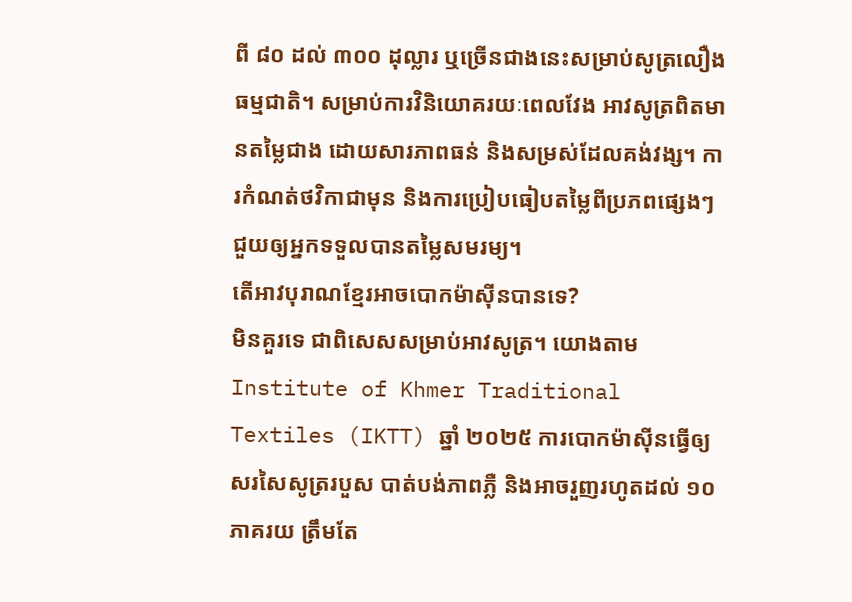ពី ៨០ ដល់ ៣០០ ដុល្លារ ឬច្រើនជាងនេះសម្រាប់សូត្រលឿងធម្មជាតិ។ សម្រាប់ការវិនិយោគរយៈពេលវែង អាវសូត្រពិតមានតម្លៃជាង ដោយសារភាពធន់ និងសម្រស់ដែលគង់វង្ស។ ការកំណត់ថវិកាជាមុន និងការប្រៀបធៀបតម្លៃពីប្រភពផ្សេងៗ ជួយឲ្យអ្នកទទួលបានតម្លៃសមរម្យ។
តើអាវបុរាណខ្មែរអាចបោកម៉ាស៊ីនបានទេ?
មិនគួរទេ ជាពិសេសសម្រាប់អាវសូត្រ។ យោងតាម Institute of Khmer Traditional Textiles (IKTT) ឆ្នាំ ២០២៥ ការបោកម៉ាស៊ីនធ្វើឲ្យសរសៃសូត្ររបួស បាត់បង់ភាពភ្លឺ និងអាចរួញរហូតដល់ ១០ ភាគរយ ត្រឹមតែ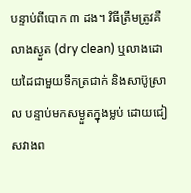បន្ទាប់ពីបោក ៣ ដង។ វិធីត្រឹមត្រូវគឺ លាងស្ងួត (dry clean) ឬលាងដោយដៃជាមួយទឹកត្រជាក់ និងសាប៊ូស្រាល បន្ទាប់មកសម្ងួតក្នុងម្លប់ ដោយជៀសវាងព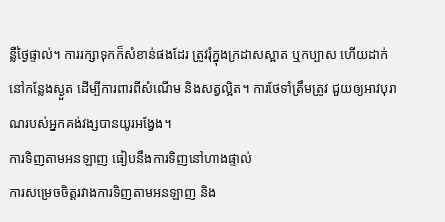ន្លឺថ្ងៃផ្ទាល់។ ការរក្សាទុកក៏សំខាន់ផងដែរ ត្រូវរុំក្នុងក្រដាសស្អាត ឬកប្បាស ហើយដាក់នៅកន្លែងស្ងួត ដើម្បីការពារពីសំណើម និងសត្វល្អិត។ ការថែទាំត្រឹមត្រូវ ជួយឲ្យអាវបុរាណរបស់អ្នកគង់វង្សបានយូរអង្វែង។
ការទិញតាមអនឡាញ ធៀបនឹងការទិញនៅហាងផ្ទាល់
ការសម្រេចចិត្តរវាងការទិញតាមអនឡាញ និង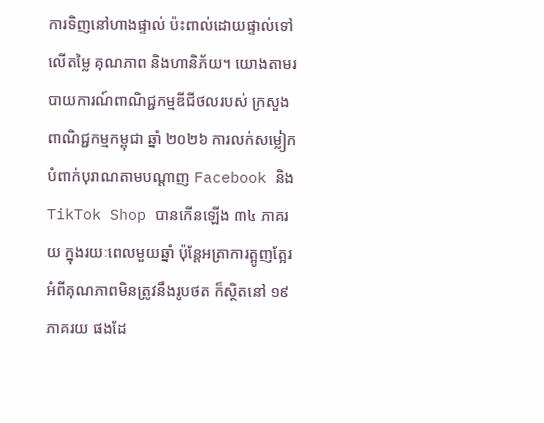ការទិញនៅហាងផ្ទាល់ ប៉ះពាល់ដោយផ្ទាល់ទៅលើតម្លៃ គុណភាព និងហានិភ័យ។ យោងតាមរបាយការណ៍ពាណិជ្ជកម្មឌីជីថលរបស់ ក្រសួងពាណិជ្ជកម្មកម្ពុជា ឆ្នាំ ២០២៦ ការលក់សម្លៀកបំពាក់បុរាណតាមបណ្ដាញ Facebook និង TikTok Shop បានកើនឡើង ៣៤ ភាគរយ ក្នុងរយៈពេលមួយឆ្នាំ ប៉ុន្តែអត្រាការត្អូញត្អែរអំពីគុណភាពមិនត្រូវនឹងរូបថត ក៏ស្ថិតនៅ ១៩ ភាគរយ ផងដែ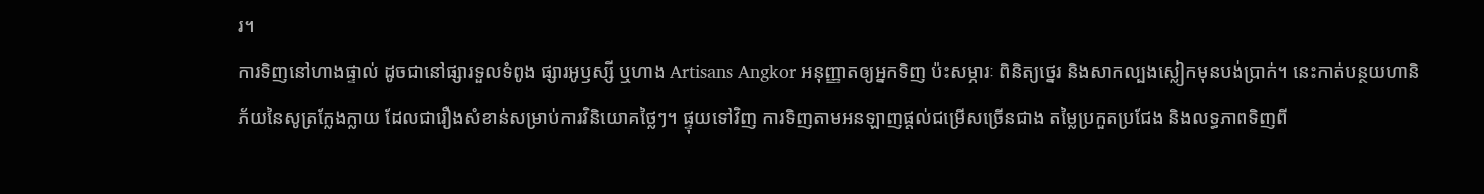រ។
ការទិញនៅហាងផ្ទាល់ ដូចជានៅផ្សារទួលទំពូង ផ្សារអូឫស្សី ឬហាង Artisans Angkor អនុញ្ញាតឲ្យអ្នកទិញ ប៉ះសម្ភារៈ ពិនិត្យថ្នេរ និងសាកល្បងស្លៀកមុនបង់ប្រាក់។ នេះកាត់បន្ថយហានិភ័យនៃសូត្រក្លែងក្លាយ ដែលជារឿងសំខាន់សម្រាប់ការវិនិយោគថ្លៃៗ។ ផ្ទុយទៅវិញ ការទិញតាមអនឡាញផ្ដល់ជម្រើសច្រើនជាង តម្លៃប្រកួតប្រជែង និងលទ្ធភាពទិញពី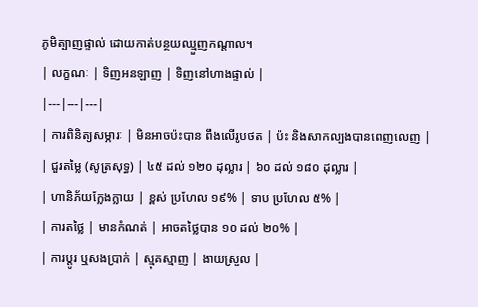ភូមិត្បាញផ្ទាល់ ដោយកាត់បន្ថយឈ្មួញកណ្ដាល។
| លក្ខណៈ | ទិញអនឡាញ | ទិញនៅហាងផ្ទាល់ |
|---|---|---|
| ការពិនិត្យសម្ភារៈ | មិនអាចប៉ះបាន ពឹងលើរូបថត | ប៉ះ និងសាកល្បងបានពេញលេញ |
| ជួរតម្លៃ (សូត្រសុទ្ធ) | ៤៥ ដល់ ១២០ ដុល្លារ | ៦០ ដល់ ១៨០ ដុល្លារ |
| ហានិភ័យក្លែងក្លាយ | ខ្ពស់ ប្រហែល ១៩% | ទាប ប្រហែល ៥% |
| ការតថ្លៃ | មានកំណត់ | អាចតថ្លៃបាន ១០ ដល់ ២០% |
| ការប្ដូរ ឬសងប្រាក់ | ស្មុគស្មាញ | ងាយស្រួល |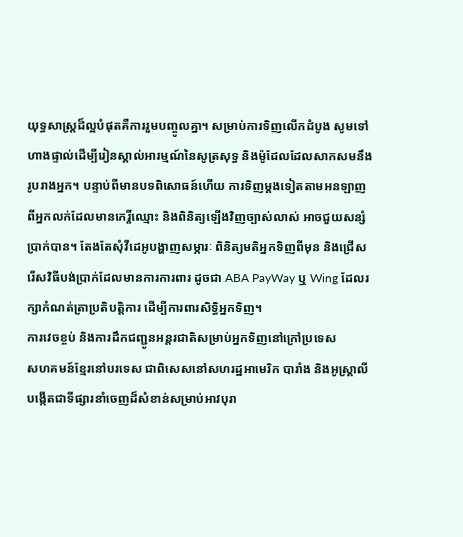យុទ្ធសាស្ត្រដ៏ល្អបំផុតគឺការរួមបញ្ចូលគ្នា។ សម្រាប់ការទិញលើកដំបូង សូមទៅហាងផ្ទាល់ដើម្បីរៀនស្គាល់អារម្មណ៍នៃសូត្រសុទ្ធ និងម៉ូដែលដែលសាកសមនឹងរូបរាងអ្នក។ បន្ទាប់ពីមានបទពិសោធន៍ហើយ ការទិញម្ដងទៀតតាមអនឡាញពីអ្នកលក់ដែលមានកេរ្តិ៍ឈ្មោះ និងពិនិត្យឡើងវិញច្បាស់លាស់ អាចជួយសន្សំប្រាក់បាន។ តែងតែសុំវីដេអូបង្ហាញសម្ភារៈ ពិនិត្យមតិអ្នកទិញពីមុន និងជ្រើសរើសវិធីបង់ប្រាក់ដែលមានការការពារ ដូចជា ABA PayWay ឬ Wing ដែលរក្សាកំណត់ត្រាប្រតិបត្តិការ ដើម្បីការពារសិទ្ធិអ្នកទិញ។
ការវេចខ្ចប់ និងការដឹកជញ្ជូនអន្តរជាតិសម្រាប់អ្នកទិញនៅក្រៅប្រទេស
សហគមន៍ខ្មែរនៅបរទេស ជាពិសេសនៅសហរដ្ឋអាមេរិក បារាំង និងអូស្ត្រាលី បង្កើតជាទីផ្សារនាំចេញដ៏សំខាន់សម្រាប់អាវបុរា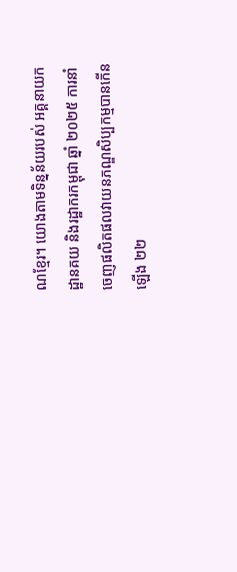ណខ្មែរ។ យោងតាមទិន្នន័យរបស់ អគ្គនាយកដ្ឋានគយ និងរដ្ឋាករកម្ពុជា ឆ្នាំ ២០២៥ ការនាំចេញផលិតផលវាយនភណ្ឌសិប្បកម្មបានកើនឡើង ២២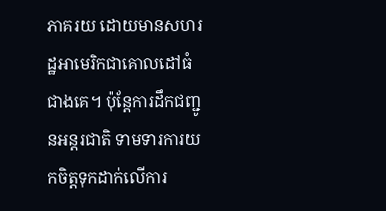ភាគរយ ដោយមានសហរដ្ឋអាមេរិកជាគោលដៅធំជាងគេ។ ប៉ុន្តែការដឹកជញ្ជូនអន្តរជាតិ ទាមទារការយកចិត្តទុកដាក់លើការ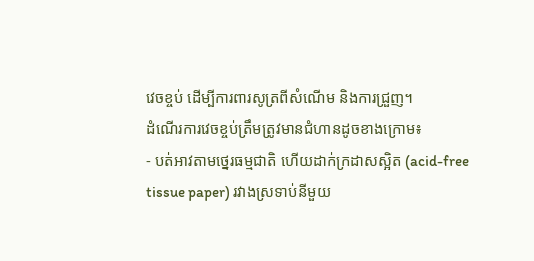វេចខ្ចប់ ដើម្បីការពារសូត្រពីសំណើម និងការជ្រួញ។
ដំណើរការវេចខ្ចប់ត្រឹមត្រូវមានជំហានដូចខាងក្រោម៖
- បត់អាវតាមថ្នេរធម្មជាតិ ហើយដាក់ក្រដាសស្អិត (acid-free tissue paper) រវាងស្រទាប់នីមួយ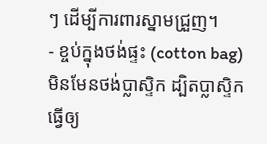ៗ ដើម្បីការពារស្នាមជ្រួញ។
- ខ្ចប់ក្នុងថង់ផ្ទះ (cotton bag) មិនមែនថង់ប្លាស្ទិក ដ្បិតប្លាស្ទិកធ្វើឲ្យ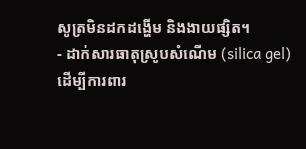សូត្រមិនដកដង្ហើម និងងាយផ្សិត។
- ដាក់សារធាតុស្រូបសំណើម (silica gel) ដើម្បីការពារ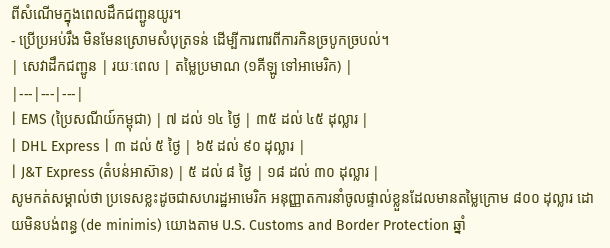ពីសំណើមក្នុងពេលដឹកជញ្ជូនយូរ។
- ប្រើប្រអប់រឹង មិនមែនស្រោមសំបុត្រទន់ ដើម្បីការពារពីការកិនច្របូកច្របល់។
| សេវាដឹកជញ្ជូន | រយៈពេល | តម្លៃប្រមាណ (១គីឡូ ទៅអាមេរិក) |
|---|---|---|
| EMS (ប្រៃសណីយ៍កម្ពុជា) | ៧ ដល់ ១៤ ថ្ងៃ | ៣៥ ដល់ ៤៥ ដុល្លារ |
| DHL Express | ៣ ដល់ ៥ ថ្ងៃ | ៦៥ ដល់ ៩០ ដុល្លារ |
| J&T Express (តំបន់អាស៊ាន) | ៥ ដល់ ៨ ថ្ងៃ | ១៨ ដល់ ៣០ ដុល្លារ |
សូមកត់សម្គាល់ថា ប្រទេសខ្លះដូចជាសហរដ្ឋអាមេរិក អនុញ្ញាតការនាំចូលផ្ទាល់ខ្លួនដែលមានតម្លៃក្រោម ៨០០ ដុល្លារ ដោយមិនបង់ពន្ធ (de minimis) យោងតាម U.S. Customs and Border Protection ឆ្នាំ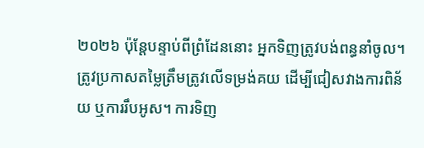២០២៦ ប៉ុន្តែបន្ទាប់ពីព្រំដែននោះ អ្នកទិញត្រូវបង់ពន្ធនាំចូល។ ត្រូវប្រកាសតម្លៃត្រឹមត្រូវលើទម្រង់គយ ដើម្បីជៀសវាងការពិន័យ ឬការរឹបអូស។ ការទិញ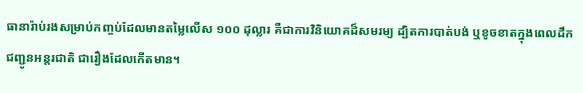ធានារ៉ាប់រងសម្រាប់កញ្ចប់ដែលមានតម្លៃលើស ១០០ ដុល្លារ គឺជាការវិនិយោគដ៏សមរម្យ ដ្បិតការបាត់បង់ ឬខូចខាតក្នុងពេលដឹកជញ្ជូនអន្តរជាតិ ជារឿងដែលកើតមាន។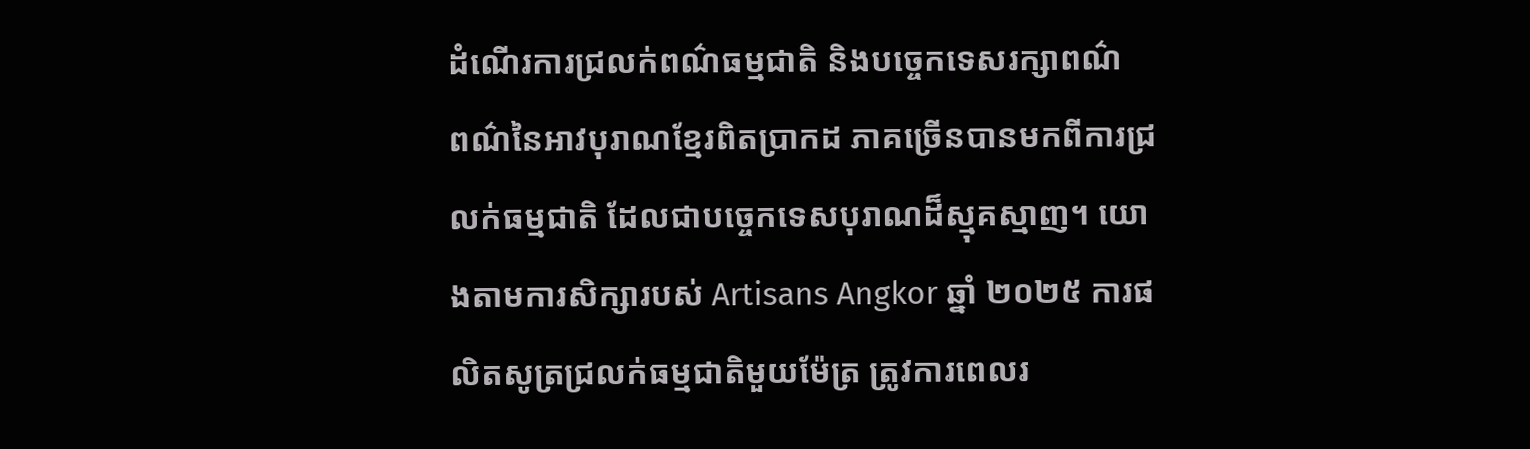ដំណើរការជ្រលក់ពណ៌ធម្មជាតិ និងបច្ចេកទេសរក្សាពណ៌
ពណ៌នៃអាវបុរាណខ្មែរពិតប្រាកដ ភាគច្រើនបានមកពីការជ្រលក់ធម្មជាតិ ដែលជាបច្ចេកទេសបុរាណដ៏ស្មុគស្មាញ។ យោងតាមការសិក្សារបស់ Artisans Angkor ឆ្នាំ ២០២៥ ការផលិតសូត្រជ្រលក់ធម្មជាតិមួយម៉ែត្រ ត្រូវការពេលរ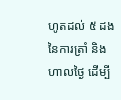ហូតដល់ ៥ ដង នៃការត្រាំ និងហាលថ្ងៃ ដើម្បី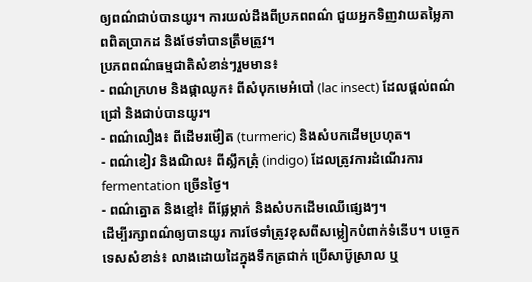ឲ្យពណ៌ជាប់បានយូរ។ ការយល់ដឹងពីប្រភពពណ៌ ជួយអ្នកទិញវាយតម្លៃភាពពិតប្រាកដ និងថែទាំបានត្រឹមត្រូវ។
ប្រភពពណ៌ធម្មជាតិសំខាន់ៗរួមមាន៖
- ពណ៌ក្រហម និងផ្កាឈូក៖ ពីសំបុកមេអំបៅ (lac insect) ដែលផ្ដល់ពណ៌ជ្រៅ និងជាប់បានយូរ។
- ពណ៌លឿង៖ ពីដើមរម៉ៀត (turmeric) និងសំបកដើមប្រហុត។
- ពណ៌ខៀវ និងណិល៖ ពីស្លឹកត្រុំ (indigo) ដែលត្រូវការដំណើរការ fermentation ច្រើនថ្ងៃ។
- ពណ៌ត្នោត និងខ្មៅ៖ ពីផ្លែម្កាក់ និងសំបកដើមឈើផ្សេងៗ។
ដើម្បីរក្សាពណ៌ឲ្យបានយូរ ការថែទាំត្រូវខុសពីសម្លៀកបំពាក់ទំនើប។ បច្ចេកទេសសំខាន់៖ លាងដោយដៃក្នុងទឹកត្រជាក់ ប្រើសាប៊ូស្រាល ឬ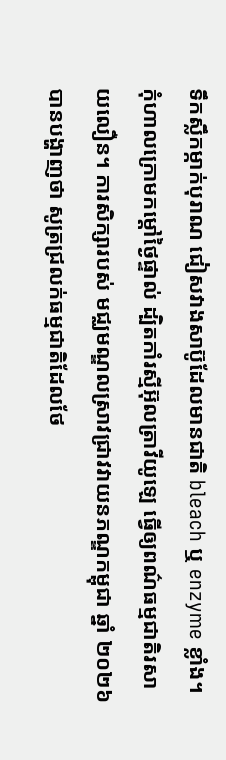ទឹកស្លឹកម្កាក់បុរាណ ជៀសវាងសាប៊ូដែលមានជាតិ bleach ឬ enzyme ខ្លាំង។ កុំហាលក្រោមកម្ដៅថ្ងៃផ្ទាល់ ដ្បិតកាំរស្មីអ៊ុលត្រាវីយូឡេ ធ្វើឲ្យពណ៌ធម្មជាតិរសាយលឿន។ ការសិក្សារបស់ មជ្ឈមណ្ឌលស្រាវជ្រាវវាយនភណ្ឌកម្ពុជា ឆ្នាំ ២០២៦ បានបង្ហាញថា សូត្រជ្រលក់ធម្មជាតិដែលថែ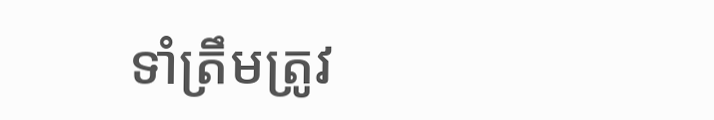ទាំត្រឹមត្រូវ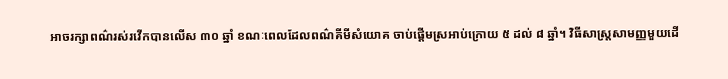អាចរក្សាពណ៌រស់រវើកបានលើស ៣០ ឆ្នាំ ខណៈពេលដែលពណ៌គីមីសំយោគ ចាប់ផ្ដើមស្រអាប់ក្រោយ ៥ ដល់ ៨ ឆ្នាំ។ វិធីសាស្ត្រសាមញ្ញមួយដើ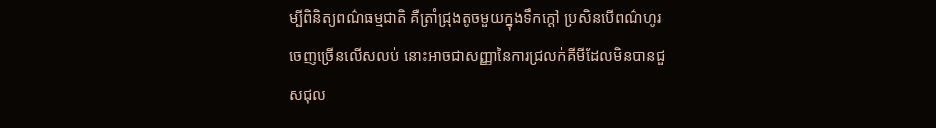ម្បីពិនិត្យពណ៌ធម្មជាតិ គឺត្រាំជ្រុងតូចមួយក្នុងទឹកក្ដៅ ប្រសិនបើពណ៌ហូរចេញច្រើនលើសលប់ នោះអាចជាសញ្ញានៃការជ្រលក់គីមីដែលមិនបានជួសជុល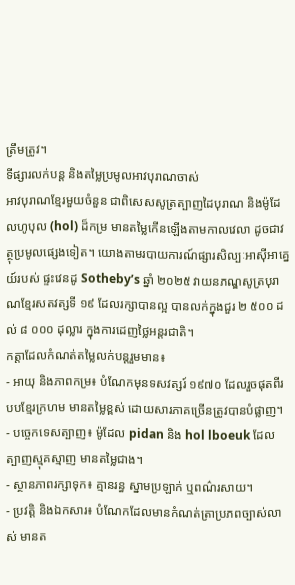ត្រឹមត្រូវ។
ទីផ្សារលក់បន្ត និងតម្លៃប្រមូលអាវបុរាណចាស់
អាវបុរាណខ្មែរមួយចំនួន ជាពិសេសសូត្រត្បាញដៃបុរាណ និងម៉ូដែលហូបុល (hol) ដ៏កម្រ មានតម្លៃកើនឡើងតាមកាលវេលា ដូចជាវត្ថុប្រមូលផ្សេងទៀត។ យោងតាមរបាយការណ៍ផ្សារសិល្បៈអាស៊ីអាគ្នេយ៍របស់ ផ្ទះវេនដូ Sotheby’s ឆ្នាំ ២០២៥ វាយនភណ្ឌសូត្របុរាណខ្មែរសតវត្សទី ១៩ ដែលរក្សាបានល្អ បានលក់ក្នុងជួរ ២ ៥០០ ដល់ ៨ ០០០ ដុល្លារ ក្នុងការដេញថ្លៃអន្តរជាតិ។
កត្តាដែលកំណត់តម្លៃលក់បន្តរួមមាន៖
- អាយុ និងភាពកម្រ៖ បំណែកមុនទសវត្សរ៍ ១៩៧០ ដែលរួចផុតពីរបបខ្មែរក្រហម មានតម្លៃខ្ពស់ ដោយសារភាគច្រើនត្រូវបានបំផ្លាញ។
- បច្ចេកទេសត្បាញ៖ ម៉ូដែល pidan និង hol lboeuk ដែលត្បាញស្មុគស្មាញ មានតម្លៃជាង។
- ស្ថានភាពរក្សាទុក៖ គ្មានរន្ធ ស្នាមប្រឡាក់ ឬពណ៌រសាយ។
- ប្រវត្តិ និងឯកសារ៖ បំណែកដែលមានកំណត់ត្រាប្រភពច្បាស់លាស់ មានត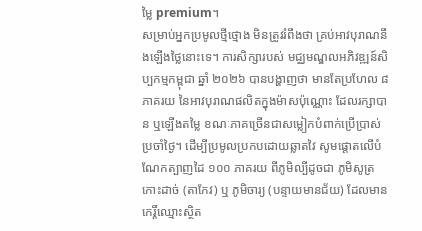ម្លៃ premium។
សម្រាប់អ្នកប្រមូលថ្មីថ្មោង មិនត្រូវរំពឹងថា គ្រប់អាវបុរាណនឹងឡើងថ្លៃនោះទេ។ ការសិក្សារបស់ មជ្ឈមណ្ឌលអភិវឌ្ឍន៍សិប្បកម្មកម្ពុជា ឆ្នាំ ២០២៦ បានបង្ហាញថា មានតែប្រហែល ៨ ភាគរយ នៃអាវបុរាណផលិតក្នុងម៉ាសប៉ុណ្ណោះ ដែលរក្សាបាន ឬឡើងតម្លៃ ខណៈភាគច្រើនជាសម្លៀកបំពាក់ប្រើប្រាស់ប្រចាំថ្ងៃ។ ដើម្បីប្រមូលប្រកបដោយឆ្លាតវៃ សូមផ្ដោតលើបំណែកត្បាញដៃ ១០០ ភាគរយ ពីភូមិល្បីដូចជា ភូមិសូត្រកោះដាច់ (តាកែវ) ឬ ភូមិចារ្យ (បន្ទាយមានជ័យ) ដែលមានកេរ្តិ៍ឈ្មោះស្ថិត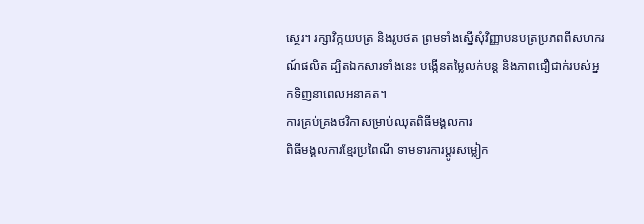ស្ថេរ។ រក្សាវិក្កយបត្រ និងរូបថត ព្រមទាំងស្នើសុំវិញ្ញាបនបត្រប្រភពពីសហករណ៍ផលិត ដ្បិតឯកសារទាំងនេះ បង្កើនតម្លៃលក់បន្ត និងភាពជឿជាក់របស់អ្នកទិញនាពេលអនាគត។
ការគ្រប់គ្រងថវិកាសម្រាប់ឈុតពិធីមង្គលការ
ពិធីមង្គលការខ្មែរប្រពៃណី ទាមទារការប្ដូរសម្លៀក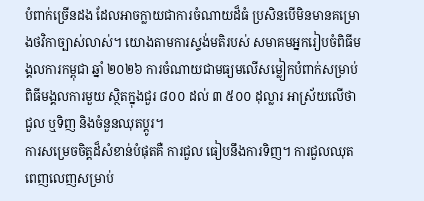បំពាក់ច្រើនដង ដែលអាចក្លាយជាការចំណាយដ៏ធំ ប្រសិនបើមិនមានគម្រោងថវិកាច្បាស់លាស់។ យោងតាមការស្ទង់មតិរបស់ សមាគមអ្នករៀបចំពិធីមង្គលការកម្ពុជា ឆ្នាំ ២០២៦ ការចំណាយជាមធ្យមលើសម្លៀកបំពាក់សម្រាប់ពិធីមង្គលការមួយ ស្ថិតក្នុងជួរ ៨០០ ដល់ ៣ ៥០០ ដុល្លារ អាស្រ័យលើថាជួល ឬទិញ និងចំនួនឈុតប្ដូរ។
ការសម្រេចចិត្តដ៏សំខាន់បំផុតគឺ ការជួល ធៀបនឹងការទិញ។ ការជួលឈុតពេញលេញសម្រាប់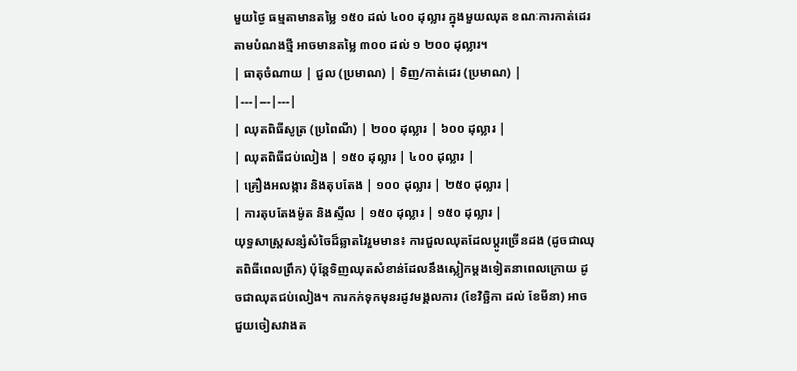មួយថ្ងៃ ធម្មតាមានតម្លៃ ១៥០ ដល់ ៤០០ ដុល្លារ ក្នុងមួយឈុត ខណៈការកាត់ដេរតាមបំណងថ្មី អាចមានតម្លៃ ៣០០ ដល់ ១ ២០០ ដុល្លារ។
| ធាតុចំណាយ | ជួល (ប្រមាណ) | ទិញ/កាត់ដេរ (ប្រមាណ) |
|---|---|---|
| ឈុតពិធីសូត្រ (ប្រពៃណី) | ២០០ ដុល្លារ | ៦០០ ដុល្លារ |
| ឈុតពិធីជប់លៀង | ១៥០ ដុល្លារ | ៤០០ ដុល្លារ |
| គ្រឿងអលង្ការ និងតុបតែង | ១០០ ដុល្លារ | ២៥០ ដុល្លារ |
| ការតុបតែងម៉ូត និងស្ទីល | ១៥០ ដុល្លារ | ១៥០ ដុល្លារ |
យុទ្ធសាស្ត្រសន្សំសំចៃដ៏ឆ្លាតវៃរួមមាន៖ ការជួលឈុតដែលប្ដូរច្រើនដង (ដូចជាឈុតពិធីពេលព្រឹក) ប៉ុន្តែទិញឈុតសំខាន់ដែលនឹងស្លៀកម្ដងទៀតនាពេលក្រោយ ដូចជាឈុតជប់លៀង។ ការកក់ទុកមុនរដូវមង្គលការ (ខែវិច្ឆិកា ដល់ ខែមីនា) អាចជួយចៀសវាងត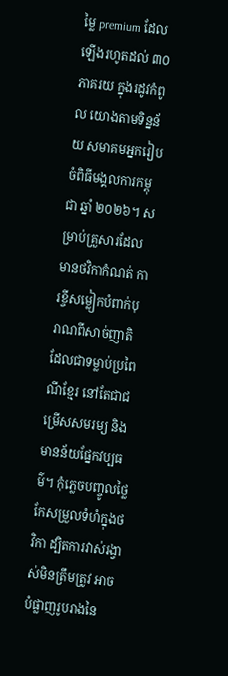ម្លៃ premium ដែលឡើងរហូតដល់ ៣០ ភាគរយ ក្នុងរដូវកំពូល យោងតាមទិន្នន័យ សមាគមអ្នករៀបចំពិធីមង្គលការកម្ពុជា ឆ្នាំ ២០២៦។ សម្រាប់គ្រួសារដែលមានថវិកាកំណត់ ការខ្ចីសម្លៀកបំពាក់បុរាណពីសាច់ញាតិ ដែលជាទម្លាប់ប្រពៃណីខ្មែរ នៅតែជាជម្រើសសមរម្យ និងមានន័យផ្នែកវប្បធម៌។ កុំភ្លេចបញ្ចូលថ្លៃកែសម្រួលទំហំក្នុងថវិកា ដ្បិតការវាស់រង្វាស់មិនត្រឹមត្រូវ អាចបំផ្លាញរូបរាងនៃ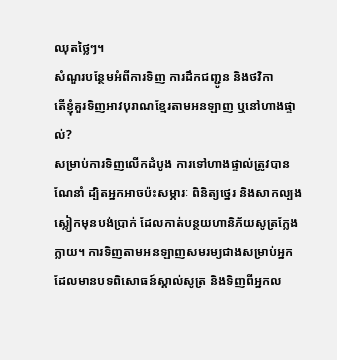ឈុតថ្លៃៗ។
សំណួរបន្ថែមអំពីការទិញ ការដឹកជញ្ជូន និងថវិកា
តើខ្ញុំគួរទិញអាវបុរាណខ្មែរតាមអនឡាញ ឬនៅហាងផ្ទាល់?
សម្រាប់ការទិញលើកដំបូង ការទៅហាងផ្ទាល់ត្រូវបានណែនាំ ដ្បិតអ្នកអាចប៉ះសម្ភារៈ ពិនិត្យថ្នេរ និងសាកល្បងស្លៀកមុនបង់ប្រាក់ ដែលកាត់បន្ថយហានិភ័យសូត្រក្លែងក្លាយ។ ការទិញតាមអនឡាញសមរម្យជាងសម្រាប់អ្នកដែលមានបទពិសោធន៍ស្គាល់សូត្រ និងទិញពីអ្នកល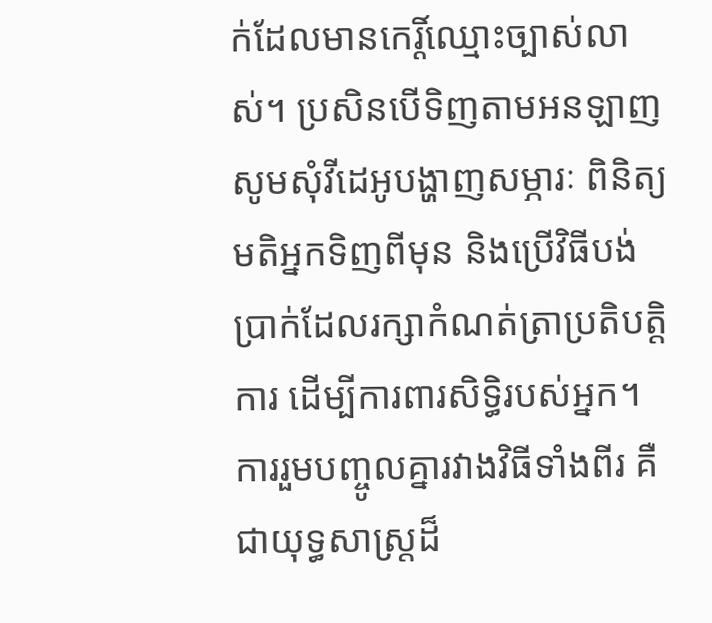ក់ដែលមានកេរ្តិ៍ឈ្មោះច្បាស់លាស់។ ប្រសិនបើទិញតាមអនឡាញ សូមសុំវីដេអូបង្ហាញសម្ភារៈ ពិនិត្យមតិអ្នកទិញពីមុន និងប្រើវិធីបង់ប្រាក់ដែលរក្សាកំណត់ត្រាប្រតិបត្តិការ ដើម្បីការពារសិទ្ធិរបស់អ្នក។ ការរួមបញ្ចូលគ្នារវាងវិធីទាំងពីរ គឺជាយុទ្ធសាស្ត្រដ៏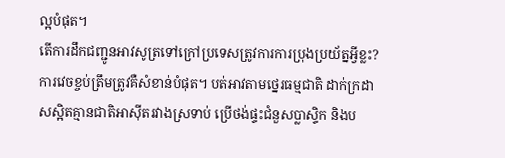ល្អបំផុត។
តើការដឹកជញ្ជូនអាវសូត្រទៅក្រៅប្រទេសត្រូវការការប្រុងប្រយ័ត្នអ្វីខ្លះ?
ការវេចខ្ចប់ត្រឹមត្រូវគឺសំខាន់បំផុត។ បត់អាវតាមថ្នេរធម្មជាតិ ដាក់ក្រដាសស្អិតគ្មានជាតិអាស៊ីតរវាងស្រទាប់ ប្រើថង់ផ្ទះជំនួសប្លាស្ទិក និងប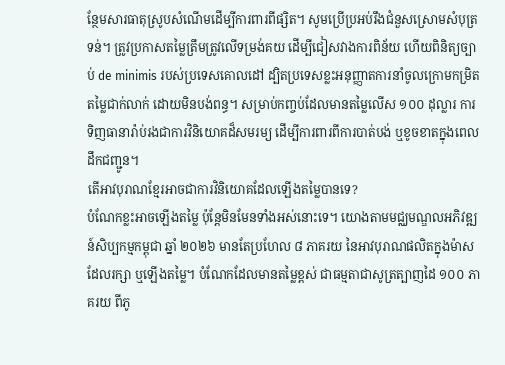ន្ថែមសារធាតុស្រូបសំណើមដើម្បីការពារពីផ្សិត។ សូមប្រើប្រអប់រឹងជំនួសស្រោមសំបុត្រទន់។ ត្រូវប្រកាសតម្លៃត្រឹមត្រូវលើទម្រង់គយ ដើម្បីជៀសវាងការពិន័យ ហើយពិនិត្យច្បាប់ de minimis របស់ប្រទេសគោលដៅ ដ្បិតប្រទេសខ្លះអនុញ្ញាតការនាំចូលក្រោមកម្រិតតម្លៃជាក់លាក់ ដោយមិនបង់ពន្ធ។ សម្រាប់កញ្ចប់ដែលមានតម្លៃលើស ១០០ ដុល្លារ ការទិញធានារ៉ាប់រងជាការវិនិយោគដ៏សមរម្យ ដើម្បីការពារពីការបាត់បង់ ឬខូចខាតក្នុងពេលដឹកជញ្ជូន។
តើអាវបុរាណខ្មែរអាចជាការវិនិយោគដែលឡើងតម្លៃបានទេ?
បំណែកខ្លះអាចឡើងតម្លៃ ប៉ុន្តែមិនមែនទាំងអស់នោះទេ។ យោងតាមមជ្ឈមណ្ឌលអភិវឌ្ឍន៍សិប្បកម្មកម្ពុជា ឆ្នាំ ២០២៦ មានតែប្រហែល ៨ ភាគរយ នៃអាវបុរាណផលិតក្នុងម៉ាស ដែលរក្សា ឬឡើងតម្លៃ។ បំណែកដែលមានតម្លៃខ្ពស់ ជាធម្មតាជាសូត្រត្បាញដៃ ១០០ ភាគរយ ពីភូ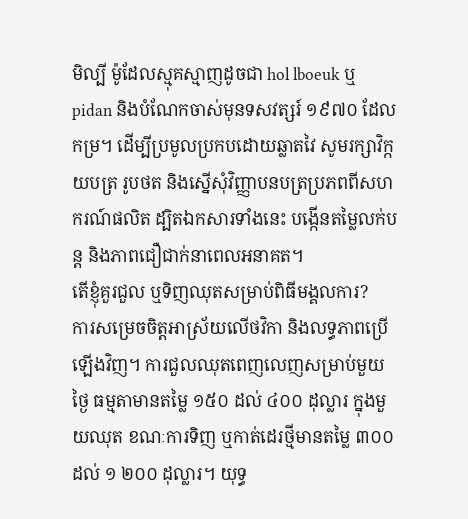មិល្បី ម៉ូដែលស្មុគស្មាញដូចជា hol lboeuk ឬ pidan និងបំណែកចាស់មុនទសវត្សរ៍ ១៩៧០ ដែលកម្រ។ ដើម្បីប្រមូលប្រកបដោយឆ្លាតវៃ សូមរក្សាវិក្កយបត្រ រូបថត និងស្នើសុំវិញ្ញាបនបត្រប្រភពពីសហករណ៍ផលិត ដ្បិតឯកសារទាំងនេះ បង្កើនតម្លៃលក់បន្ត និងភាពជឿជាក់នាពេលអនាគត។
តើខ្ញុំគួរជួល ឬទិញឈុតសម្រាប់ពិធីមង្គលការ?
ការសម្រេចចិត្តអាស្រ័យលើថវិកា និងលទ្ធភាពប្រើឡើងវិញ។ ការជួលឈុតពេញលេញសម្រាប់មួយថ្ងៃ ធម្មតាមានតម្លៃ ១៥០ ដល់ ៤០០ ដុល្លារ ក្នុងមួយឈុត ខណៈការទិញ ឬកាត់ដេរថ្មីមានតម្លៃ ៣០០ ដល់ ១ ២០០ ដុល្លារ។ យុទ្ធ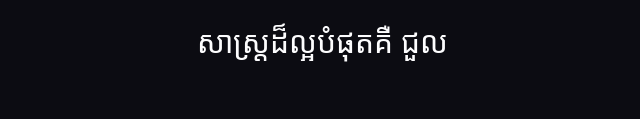សាស្ត្រដ៏ល្អបំផុតគឺ ជួល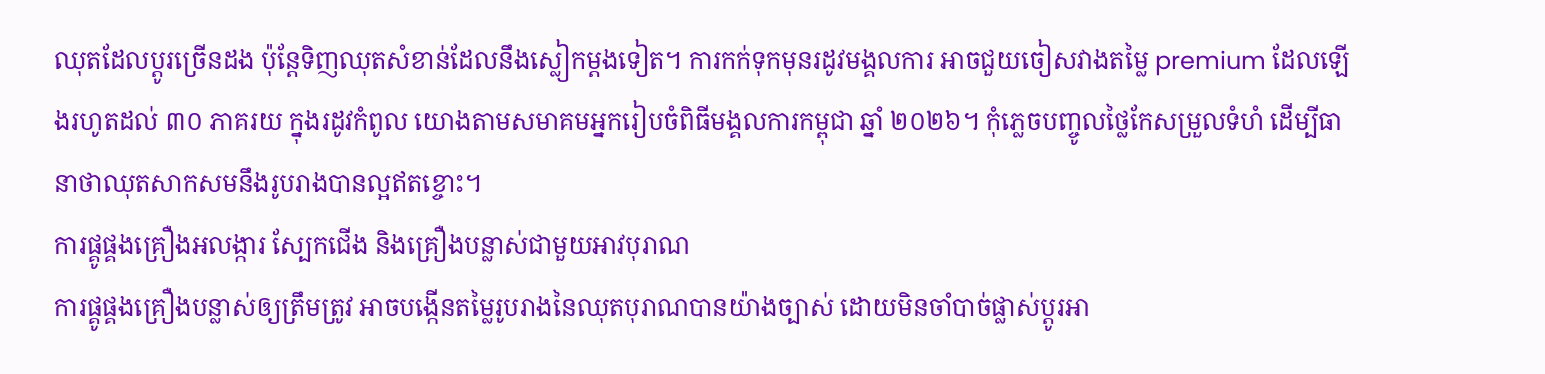ឈុតដែលប្ដូរច្រើនដង ប៉ុន្តែទិញឈុតសំខាន់ដែលនឹងស្លៀកម្ដងទៀត។ ការកក់ទុកមុនរដូវមង្គលការ អាចជួយចៀសវាងតម្លៃ premium ដែលឡើងរហូតដល់ ៣០ ភាគរយ ក្នុងរដូវកំពូល យោងតាមសមាគមអ្នករៀបចំពិធីមង្គលការកម្ពុជា ឆ្នាំ ២០២៦។ កុំភ្លេចបញ្ចូលថ្លៃកែសម្រួលទំហំ ដើម្បីធានាថាឈុតសាកសមនឹងរូបរាងបានល្អឥតខ្ចោះ។
ការផ្គូផ្គងគ្រឿងអលង្ការ ស្បែកជើង និងគ្រឿងបន្លាស់ជាមួយអាវបុរាណ
ការផ្គូផ្គងគ្រឿងបន្លាស់ឲ្យត្រឹមត្រូវ អាចបង្កើនតម្លៃរូបរាងនៃឈុតបុរាណបានយ៉ាងច្បាស់ ដោយមិនចាំបាច់ផ្លាស់ប្ដូរអា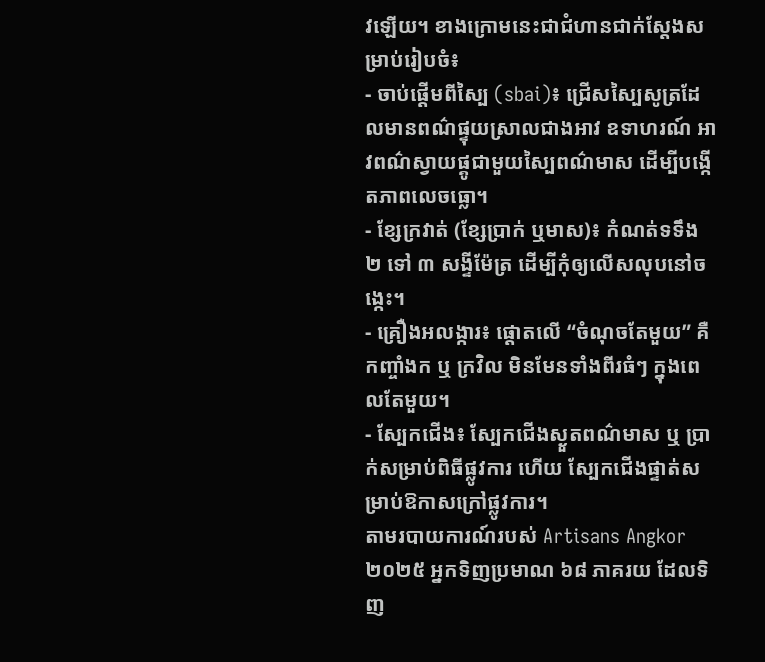វឡើយ។ ខាងក្រោមនេះជាជំហានជាក់ស្ដែងសម្រាប់រៀបចំ៖
- ចាប់ផ្ដើមពីស្បៃ (sbai)៖ ជ្រើសស្បៃសូត្រដែលមានពណ៌ផ្ទុយស្រាលជាងអាវ ឧទាហរណ៍ អាវពណ៌ស្វាយផ្គូជាមួយស្បៃពណ៌មាស ដើម្បីបង្កើតភាពលេចធ្លោ។
- ខ្សែក្រវាត់ (ខ្សែប្រាក់ ឬមាស)៖ កំណត់ទទឹង ២ ទៅ ៣ សង្ទីម៉ែត្រ ដើម្បីកុំឲ្យលើសលុបនៅចង្កេះ។
- គ្រឿងអលង្ការ៖ ផ្ដោតលើ “ចំណុចតែមួយ” គឺកញ្ចាំងក ឬ ក្រវិល មិនមែនទាំងពីរធំៗ ក្នុងពេលតែមួយ។
- ស្បែកជើង៖ ស្បែកជើងស្ងួតពណ៌មាស ឬ ប្រាក់សម្រាប់ពិធីផ្លូវការ ហើយ ស្បែកជើងផ្ទាត់សម្រាប់ឱកាសក្រៅផ្លូវការ។
តាមរបាយការណ៍របស់ Artisans Angkor ២០២៥ អ្នកទិញប្រមាណ ៦៨ ភាគរយ ដែលទិញ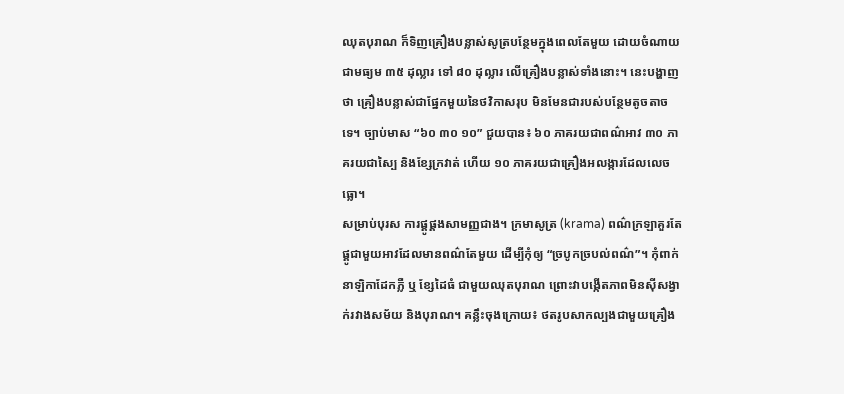ឈុតបុរាណ ក៏ទិញគ្រឿងបន្លាស់សូត្របន្ថែមក្នុងពេលតែមួយ ដោយចំណាយជាមធ្យម ៣៥ ដុល្លារ ទៅ ៨០ ដុល្លារ លើគ្រឿងបន្លាស់ទាំងនោះ។ នេះបង្ហាញថា គ្រឿងបន្លាស់ជាផ្នែកមួយនៃថវិកាសរុប មិនមែនជារបស់បន្ថែមតូចតាចទេ។ ច្បាប់មាស “៦០ ៣០ ១០” ជួយបាន៖ ៦០ ភាគរយជាពណ៌អាវ ៣០ ភាគរយជាស្បៃ និងខ្សែក្រវាត់ ហើយ ១០ ភាគរយជាគ្រឿងអលង្ការដែលលេចធ្លោ។
សម្រាប់បុរស ការផ្គូផ្គងសាមញ្ញជាង។ ក្រមាសូត្រ (krama) ពណ៌ក្រឡាគួរតែផ្គូជាមួយអាវដែលមានពណ៌តែមួយ ដើម្បីកុំឲ្យ “ច្របូកច្របល់ពណ៌”។ កុំពាក់នាឡិកាដែកភ្លឺ ឬ ខ្សែដៃធំ ជាមួយឈុតបុរាណ ព្រោះវាបង្កើតភាពមិនស៊ីសង្វាក់រវាងសម័យ និងបុរាណ។ គន្លឹះចុងក្រោយ៖ ថតរូបសាកល្បងជាមួយគ្រឿង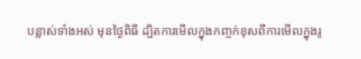បន្លាស់ទាំងអស់ មុនថ្ងៃពិធី ដ្បិតការមើលក្នុងកញ្ចក់ខុសពីការមើលក្នុងរូ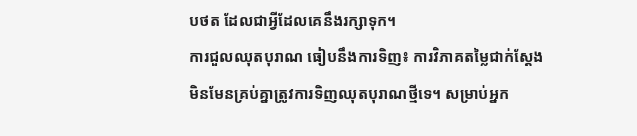បថត ដែលជាអ្វីដែលគេនឹងរក្សាទុក។
ការជួលឈុតបុរាណ ធៀបនឹងការទិញ៖ ការវិភាគតម្លៃជាក់ស្ដែង
មិនមែនគ្រប់គ្នាត្រូវការទិញឈុតបុរាណថ្មីទេ។ សម្រាប់អ្នក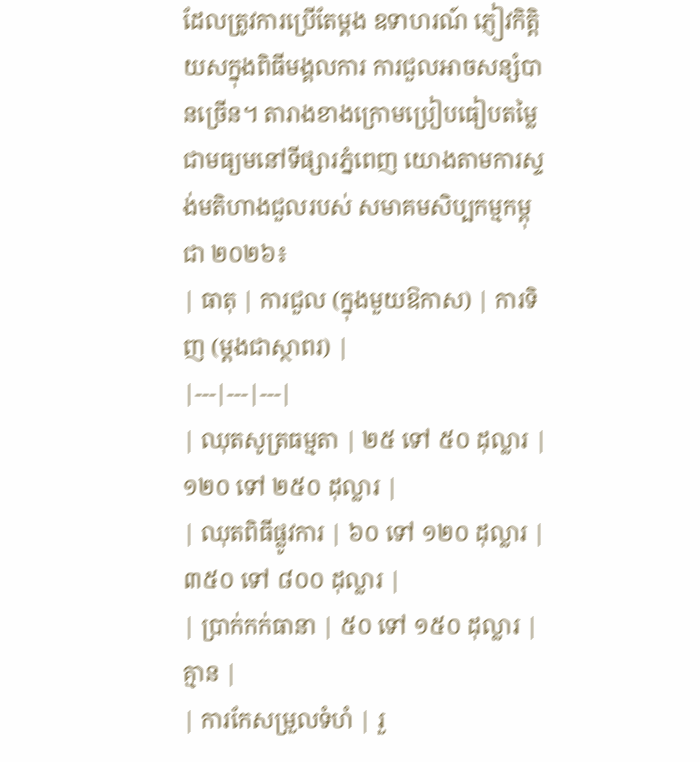ដែលត្រូវការប្រើតែម្ដង ឧទាហរណ៍ ភ្ញៀវកិត្តិយសក្នុងពិធីមង្គលការ ការជួលអាចសន្សំបានច្រើន។ តារាងខាងក្រោមប្រៀបធៀបតម្លៃជាមធ្យមនៅទីផ្សារភ្នំពេញ យោងតាមការស្ទង់មតិហាងជួលរបស់ សមាគមសិប្បកម្មកម្ពុជា ២០២៦៖
| ធាតុ | ការជួល (ក្នុងមួយឱកាស) | ការទិញ (ម្ដងជាស្ថាពរ) |
|---|---|---|
| ឈុតសូត្រធម្មតា | ២៥ ទៅ ៥០ ដុល្លារ | ១២០ ទៅ ២៥០ ដុល្លារ |
| ឈុតពិធីផ្លូវការ | ៦០ ទៅ ១២០ ដុល្លារ | ៣៥០ ទៅ ៨០០ ដុល្លារ |
| ប្រាក់កក់ធានា | ៥០ ទៅ ១៥០ ដុល្លារ | គ្មាន |
| ការកែសម្រួលទំហំ | រួ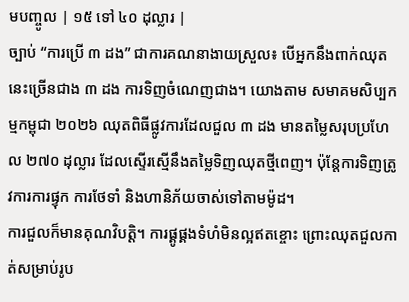មបញ្ចូល | ១៥ ទៅ ៤០ ដុល្លារ |
ច្បាប់ “ការប្រើ ៣ ដង” ជាការគណនាងាយស្រួល៖ បើអ្នកនឹងពាក់ឈុតនេះច្រើនជាង ៣ ដង ការទិញចំណេញជាង។ យោងតាម សមាគមសិប្បកម្មកម្ពុជា ២០២៦ ឈុតពិធីផ្លូវការដែលជួល ៣ ដង មានតម្លៃសរុបប្រហែល ២៧០ ដុល្លារ ដែលស្ទើរស្មើនឹងតម្លៃទិញឈុតថ្មីពេញ។ ប៉ុន្តែការទិញត្រូវការការផ្ទុក ការថែទាំ និងហានិភ័យចាស់ទៅតាមម៉ូដ។
ការជួលក៏មានគុណវិបត្តិ។ ការផ្គូផ្គងទំហំមិនល្អឥតខ្ចោះ ព្រោះឈុតជួលកាត់សម្រាប់រូប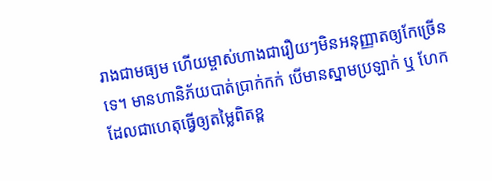រាងជាមធ្យម ហើយម្ចាស់ហាងជារឿយៗមិនអនុញ្ញាតឲ្យកែច្រើនទេ។ មានហានិភ័យបាត់ប្រាក់កក់ បើមានស្នាមប្រឡាក់ ឬ ហែក ដែលជាហេតុធ្វើឲ្យតម្លៃពិតខ្ព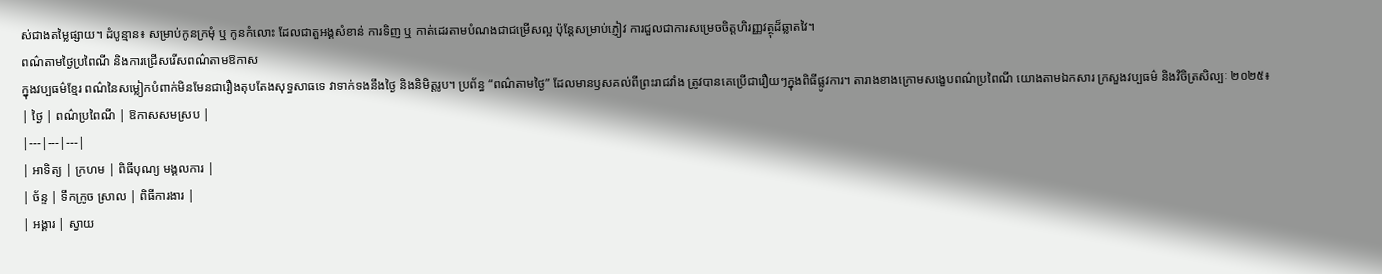ស់ជាងតម្លៃផ្សាយ។ ដំបូន្មាន៖ សម្រាប់កូនក្រមុំ ឬ កូនកំលោះ ដែលជាតួអង្គសំខាន់ ការទិញ ឬ កាត់ដេរតាមបំណងជាជម្រើសល្អ ប៉ុន្តែសម្រាប់ភ្ញៀវ ការជួលជាការសម្រេចចិត្តហិរញ្ញវត្ថុដ៏ឆ្លាតវៃ។
ពណ៌តាមថ្ងៃប្រពៃណី និងការជ្រើសរើសពណ៌តាមឱកាស
ក្នុងវប្បធម៌ខ្មែរ ពណ៌នៃសម្លៀកបំពាក់មិនមែនជារឿងតុបតែងសុទ្ធសាធទេ វាទាក់ទងនឹងថ្ងៃ និងនិមិត្តរូប។ ប្រព័ន្ធ “ពណ៌តាមថ្ងៃ” ដែលមានឫសគល់ពីព្រះរាជវាំង ត្រូវបានគេប្រើជារឿយៗក្នុងពិធីផ្លូវការ។ តារាងខាងក្រោមសង្ខេបពណ៌ប្រពៃណី យោងតាមឯកសារ ក្រសួងវប្បធម៌ និងវិចិត្រសិល្បៈ ២០២៥៖
| ថ្ងៃ | ពណ៌ប្រពៃណី | ឱកាសសមស្រប |
|---|---|---|
| អាទិត្យ | ក្រហម | ពិធីបុណ្យ មង្គលការ |
| ច័ន្ទ | ទឹកក្រូច ស្រាល | ពិធីការងារ |
| អង្គារ | ស្វាយ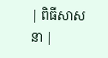| ពិធីសាសនា |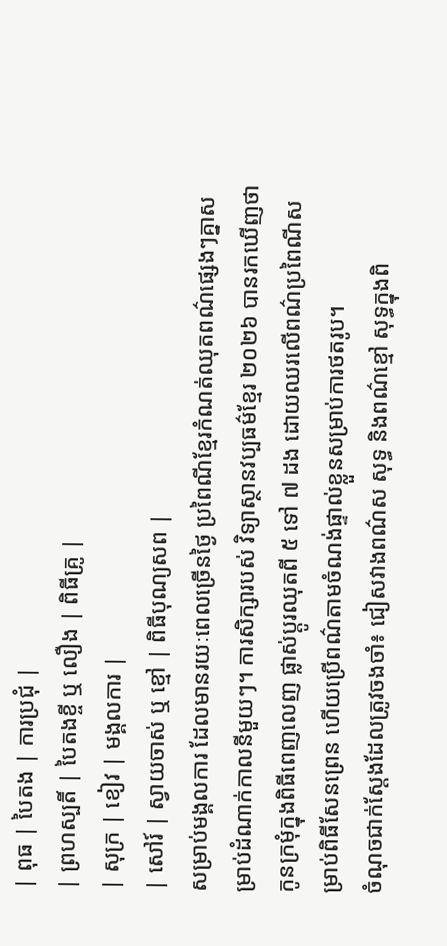| ពុធ | បៃតង | ការប្រជុំ |
| ព្រហស្បតិ៍ | បៃតងខ្ចី ឬ លឿង | ពិធីគ្រូ |
| សុក្រ | ខៀវ | មង្គលការ |
| សៅរ៍ | ស្វាយចាស់ ឬ ខ្មៅ | ពិធីបុណ្យសព |
សម្រាប់មង្គលការ ដែលមានរយៈពេលច្រើនថ្ងៃ ប្រពៃណីខ្មែរកំណត់ឈុតពណ៌ផ្សេងៗគ្នាសម្រាប់ដំណាក់កាលនីមួយៗ។ ការសិក្សារបស់ វិទ្យាស្ថានវប្បធម៌ខ្មែរ ២០២៦ បានរកឃើញថា កូនក្រមុំក្នុងពិធីពេញលេញ ផ្លាស់ប្ដូរឈុតពី ៥ ទៅ ៧ ដង ដោយឈរលើពណ៌ប្រពៃណីសម្រាប់ពិធីសែនព្រេន ហើយប្រើពណ៌តាមចំណង់ផ្ទាល់ខ្លួនសម្រាប់ការថតរូប។
ចំណុចជាក់ស្ដែងដែលត្រូវចងចាំ៖ ជៀសវាងពណ៌ស សុទ្ធ និងពណ៌ខ្មៅ សុទ្ធក្នុងពិ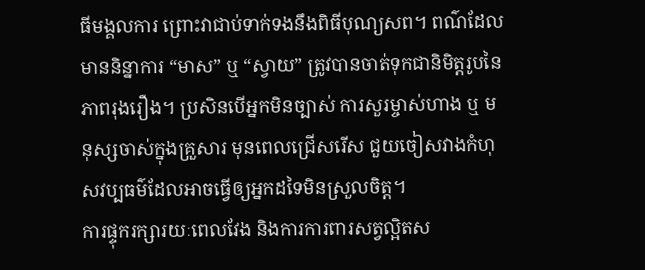ធីមង្គលការ ព្រោះវាជាប់ទាក់ទងនឹងពិធីបុណ្យសព។ ពណ៌ដែលមាននិន្នាការ “មាស” ឬ “ស្វាយ” ត្រូវបានចាត់ទុកជានិមិត្តរូបនៃភាពរុងរឿង។ ប្រសិនបើអ្នកមិនច្បាស់ ការសួរម្ចាស់ហាង ឬ មនុស្សចាស់ក្នុងគ្រួសារ មុនពេលជ្រើសរើស ជួយចៀសវាងកំហុសវប្បធម៌ដែលអាចធ្វើឲ្យអ្នកដទៃមិនស្រួលចិត្ត។
ការផ្ទុករក្សារយៈពេលវែង និងការការពារសត្វល្អិតស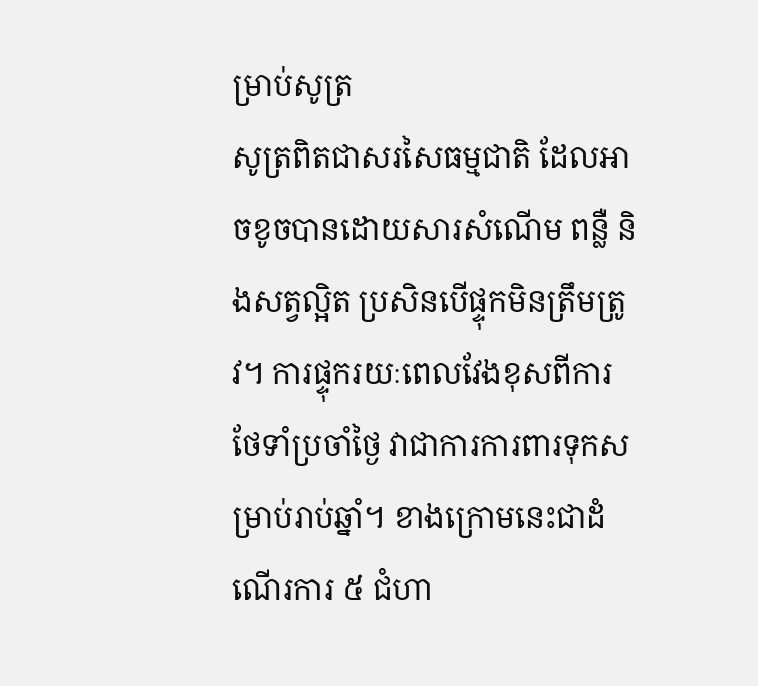ម្រាប់សូត្រ
សូត្រពិតជាសរសៃធម្មជាតិ ដែលអាចខូចបានដោយសារសំណើម ពន្លឺ និងសត្វល្អិត ប្រសិនបើផ្ទុកមិនត្រឹមត្រូវ។ ការផ្ទុករយៈពេលវែងខុសពីការថែទាំប្រចាំថ្ងៃ វាជាការការពារទុកសម្រាប់រាប់ឆ្នាំ។ ខាងក្រោមនេះជាដំណើរការ ៥ ជំហា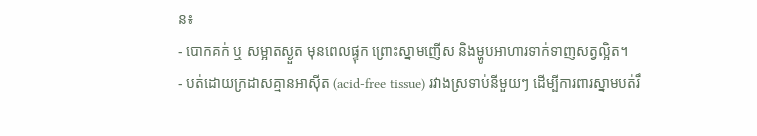ន៖
- បោកគក់ ឬ សម្អាតស្ងួត មុនពេលផ្ទុក ព្រោះស្នាមញើស និងម្ហូបអាហារទាក់ទាញសត្វល្អិត។
- បត់ដោយក្រដាសគ្មានអាស៊ីត (acid-free tissue) រវាងស្រទាប់នីមួយៗ ដើម្បីការពារស្នាមបត់រឹ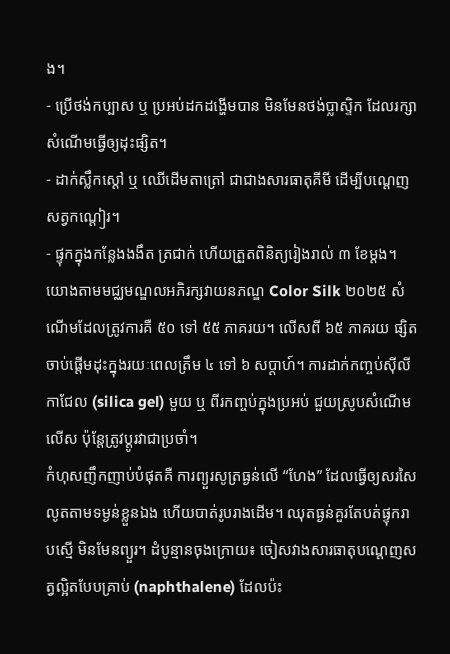ង។
- ប្រើថង់កប្បាស ឬ ប្រអប់ដកដង្ហើមបាន មិនមែនថង់ប្លាស្ទិក ដែលរក្សាសំណើមធ្វើឲ្យដុះផ្សិត។
- ដាក់ស្លឹកស្ដៅ ឬ ឈើដើមតាត្រៅ ជាជាងសារធាតុគីមី ដើម្បីបណ្ដេញសត្វកណ្ដៀរ។
- ផ្ទុកក្នុងកន្លែងងងឹត ត្រជាក់ ហើយត្រួតពិនិត្យរៀងរាល់ ៣ ខែម្ដង។
យោងតាមមជ្ឈមណ្ឌលអភិរក្សវាយនភណ្ឌ Color Silk ២០២៥ សំណើមដែលត្រូវការគឺ ៥០ ទៅ ៥៥ ភាគរយ។ លើសពី ៦៥ ភាគរយ ផ្សិតចាប់ផ្ដើមដុះក្នុងរយៈពេលត្រឹម ៤ ទៅ ៦ សប្ដាហ៍។ ការដាក់កញ្ចប់ស៊ីលីកាជែល (silica gel) មួយ ឬ ពីរកញ្ចប់ក្នុងប្រអប់ ជួយស្រូបសំណើមលើស ប៉ុន្តែត្រូវប្ដូរវាជាប្រចាំ។
កំហុសញឹកញាប់បំផុតគឺ ការព្យួរសូត្រធ្ងន់លើ “ហែង” ដែលធ្វើឲ្យសរសៃលូតតាមទម្ងន់ខ្លួនឯង ហើយបាត់រូបរាងដើម។ ឈុតធ្ងន់គួរតែបត់ផ្ទុករាបស្មើ មិនមែនព្យួរ។ ដំបូន្មានចុងក្រោយ៖ ចៀសវាងសារធាតុបណ្ដេញសត្វល្អិតបែបគ្រាប់ (naphthalene) ដែលប៉ះ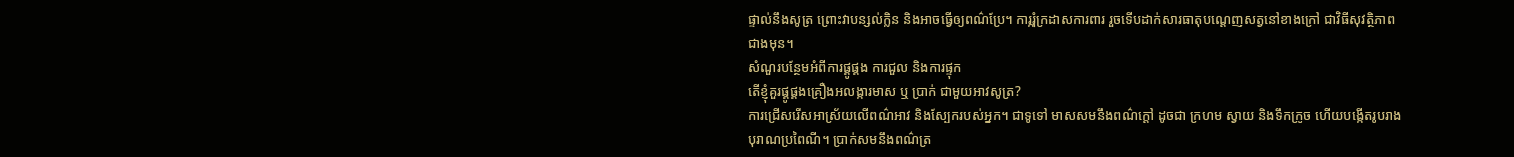ផ្ទាល់នឹងសូត្រ ព្រោះវាបន្សល់ក្លិន និងអាចធ្វើឲ្យពណ៌ប្រែ។ ការ្ករុំក្រដាសការពារ រួចទើបដាក់សារធាតុបណ្ដេញសត្វនៅខាងក្រៅ ជាវិធីសុវត្ថិភាពជាងមុន។
សំណួរបន្ថែមអំពីការផ្គូផ្គង ការជួល និងការផ្ទុក
តើខ្ញុំគួរផ្គូផ្គងគ្រឿងអលង្ការមាស ឬ ប្រាក់ ជាមួយអាវសូត្រ?
ការជ្រើសរើសអាស្រ័យលើពណ៌អាវ និងស្បែករបស់អ្នក។ ជាទូទៅ មាសសមនឹងពណ៌ក្ដៅ ដូចជា ក្រហម ស្វាយ និងទឹកក្រូច ហើយបង្កើតរូបរាងបុរាណប្រពៃណី។ ប្រាក់សមនឹងពណ៌ត្រ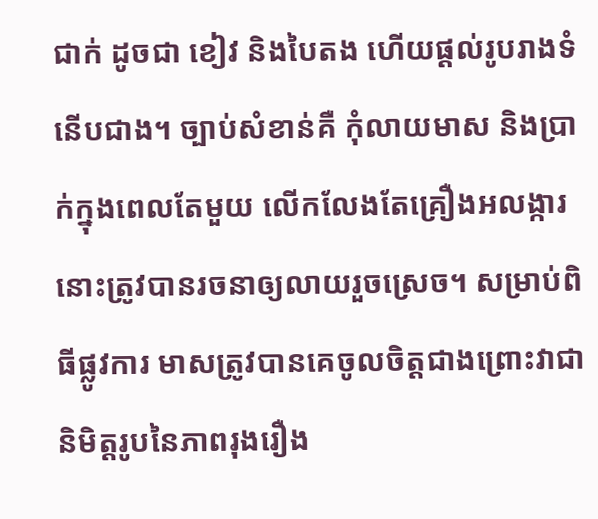ជាក់ ដូចជា ខៀវ និងបៃតង ហើយផ្ដល់រូបរាងទំនើបជាង។ ច្បាប់សំខាន់គឺ កុំលាយមាស និងប្រាក់ក្នុងពេលតែមួយ លើកលែងតែគ្រឿងអលង្ការនោះត្រូវបានរចនាឲ្យលាយរួចស្រេច។ សម្រាប់ពិធីផ្លូវការ មាសត្រូវបានគេចូលចិត្តជាងព្រោះវាជានិមិត្តរូបនៃភាពរុងរឿង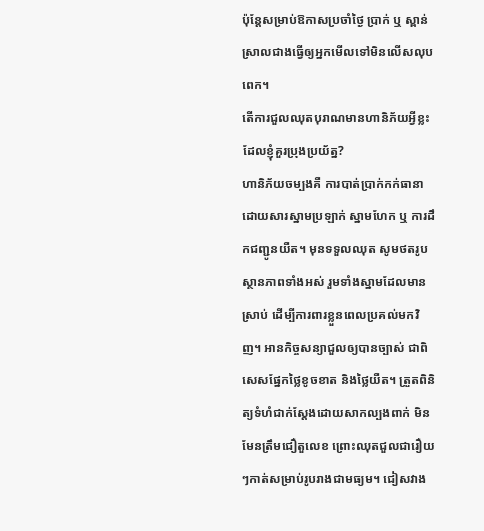ប៉ុន្តែសម្រាប់ឱកាសប្រចាំថ្ងៃ ប្រាក់ ឬ ស្ពាន់ស្រាលជាងធ្វើឲ្យអ្នកមើលទៅមិនលើសលុបពេក។
តើការជួលឈុតបុរាណមានហានិភ័យអ្វីខ្លះដែលខ្ញុំគួរប្រុងប្រយ័ត្ន?
ហានិភ័យចម្បងគឺ ការបាត់ប្រាក់កក់ធានា ដោយសារស្នាមប្រឡាក់ ស្នាមហែក ឬ ការដឹកជញ្ជូនយឺត។ មុនទទួលឈុត សូមថតរូបស្ថានភាពទាំងអស់ រួមទាំងស្នាមដែលមានស្រាប់ ដើម្បីការពារខ្លួនពេលប្រគល់មកវិញ។ អានកិច្ចសន្យាជួលឲ្យបានច្បាស់ ជាពិសេសផ្នែកថ្លៃខូចខាត និងថ្លៃយឺត។ ត្រួតពិនិត្យទំហំជាក់ស្ដែងដោយសាកល្បងពាក់ មិនមែនត្រឹមជឿតួលេខ ព្រោះឈុតជួលជារឿយៗកាត់សម្រាប់រូបរាងជាមធ្យម។ ជៀសវាង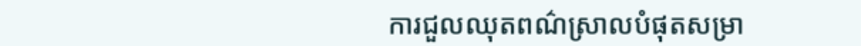ការជួលឈុតពណ៌ស្រាលបំផុតសម្រា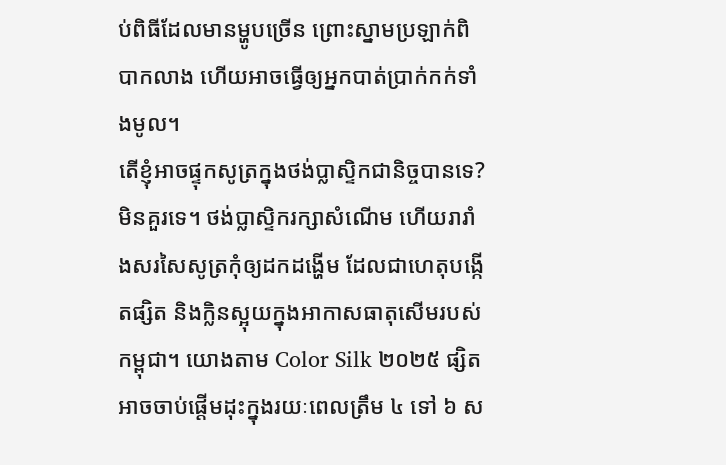ប់ពិធីដែលមានម្ហូបច្រើន ព្រោះស្នាមប្រឡាក់ពិបាកលាង ហើយអាចធ្វើឲ្យអ្នកបាត់ប្រាក់កក់ទាំងមូល។
តើខ្ញុំអាចផ្ទុកសូត្រក្នុងថង់ប្លាស្ទិកជានិច្ចបានទេ?
មិនគួរទេ។ ថង់ប្លាស្ទិករក្សាសំណើម ហើយរារាំងសរសៃសូត្រកុំឲ្យដកដង្ហើម ដែលជាហេតុបង្កើតផ្សិត និងក្លិនស្អុយក្នុងអាកាសធាតុសើមរបស់កម្ពុជា។ យោងតាម Color Silk ២០២៥ ផ្សិតអាចចាប់ផ្ដើមដុះក្នុងរយៈពេលត្រឹម ៤ ទៅ ៦ ស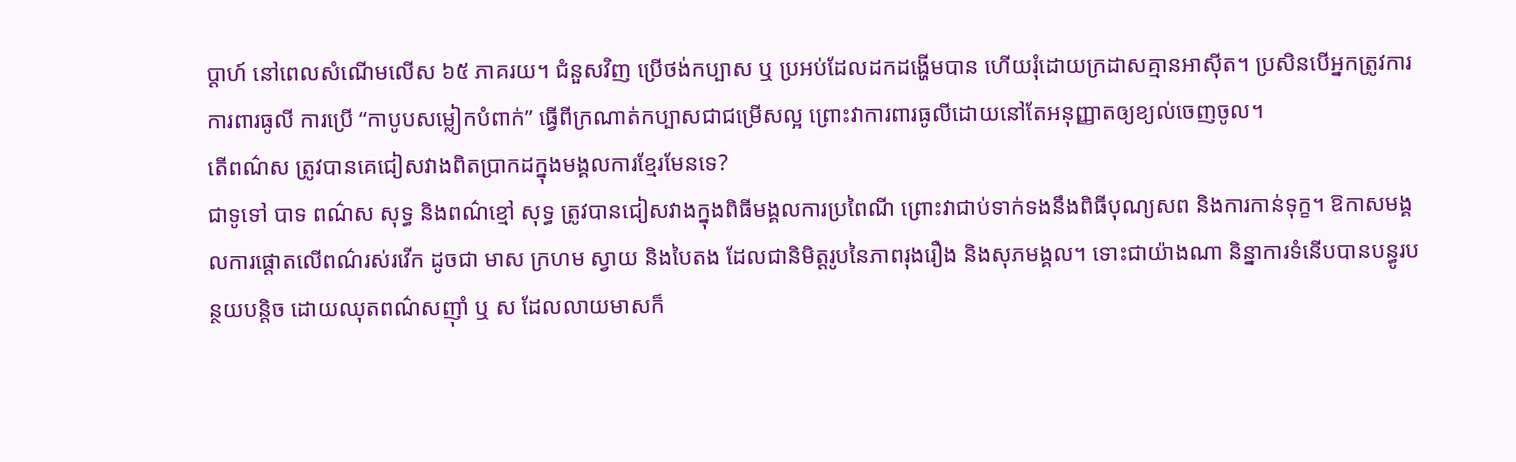ប្ដាហ៍ នៅពេលសំណើមលើស ៦៥ ភាគរយ។ ជំនួសវិញ ប្រើថង់កប្បាស ឬ ប្រអប់ដែលដកដង្ហើមបាន ហើយរុំដោយក្រដាសគ្មានអាស៊ីត។ ប្រសិនបើអ្នកត្រូវការការពារធូលី ការប្រើ “កាបូបសម្លៀកបំពាក់” ធ្វើពីក្រណាត់កប្បាសជាជម្រើសល្អ ព្រោះវាការពារធូលីដោយនៅតែអនុញ្ញាតឲ្យខ្យល់ចេញចូល។
តើពណ៌ស ត្រូវបានគេជៀសវាងពិតប្រាកដក្នុងមង្គលការខ្មែរមែនទេ?
ជាទូទៅ បាទ ពណ៌ស សុទ្ធ និងពណ៌ខ្មៅ សុទ្ធ ត្រូវបានជៀសវាងក្នុងពិធីមង្គលការប្រពៃណី ព្រោះវាជាប់ទាក់ទងនឹងពិធីបុណ្យសព និងការកាន់ទុក្ខ។ ឱកាសមង្គលការផ្ដោតលើពណ៌រស់រវើក ដូចជា មាស ក្រហម ស្វាយ និងបៃតង ដែលជានិមិត្តរូបនៃភាពរុងរឿង និងសុភមង្គល។ ទោះជាយ៉ាងណា និន្នាការទំនើបបានបន្ធូរបន្ថយបន្តិច ដោយឈុតពណ៌សញ៉ាំ ឬ ស ដែលលាយមាសក៏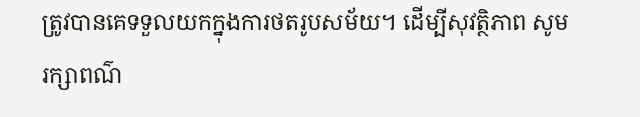ត្រូវបានគេទទួលយកក្នុងការថតរូបសម័យ។ ដើម្បីសុវត្ថិភាព សូមរក្សាពណ៌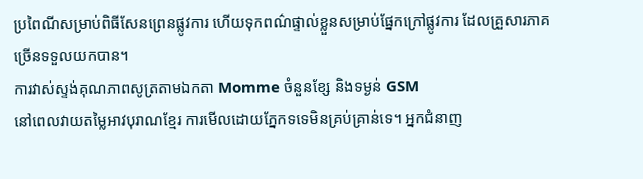ប្រពៃណីសម្រាប់ពិធីសែនព្រេនផ្លូវការ ហើយទុកពណ៌ផ្ទាល់ខ្លួនសម្រាប់ផ្នែកក្រៅផ្លូវការ ដែលគ្រួសារភាគច្រើនទទួលយកបាន។
ការវាស់ស្ទង់គុណភាពសូត្រតាមឯកតា Momme ចំនួនខ្សែ និងទម្ងន់ GSM
នៅពេលវាយតម្លៃអាវបុរាណខ្មែរ ការមើលដោយភ្នែកទទេមិនគ្រប់គ្រាន់ទេ។ អ្នកជំនាញ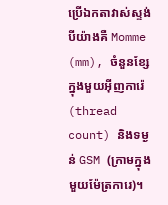ប្រើឯកតាវាស់ស្ទង់បីយ៉ាងគឺ Momme (mm), ចំនួនខ្សែក្នុងមួយអ៊ីញការ៉េ (thread count) និងទម្ងន់ GSM (ក្រាមក្នុងមួយម៉ែត្រការេ)។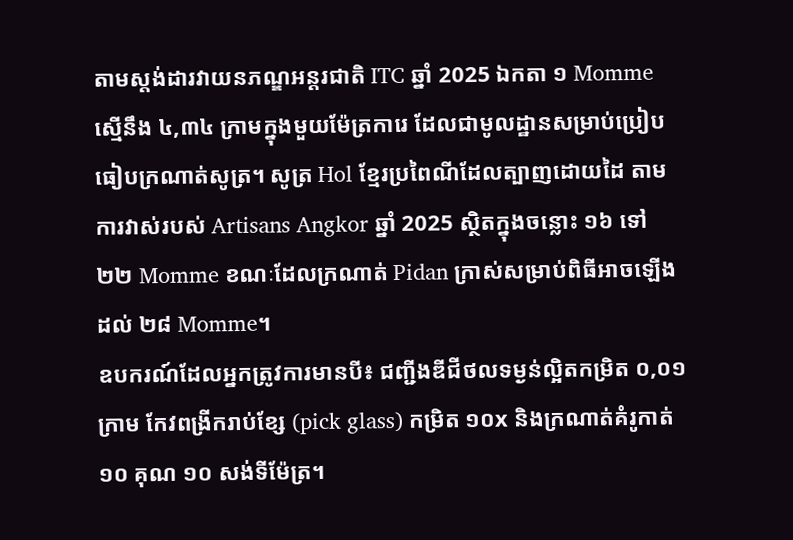តាមស្តង់ដារវាយនភណ្ឌអន្តរជាតិ ITC ឆ្នាំ 2025 ឯកតា ១ Momme ស្មើនឹង ៤,៣៤ ក្រាមក្នុងមួយម៉ែត្រការេ ដែលជាមូលដ្ឋានសម្រាប់ប្រៀបធៀបក្រណាត់សូត្រ។ សូត្រ Hol ខ្មែរប្រពៃណីដែលត្បាញដោយដៃ តាមការវាស់របស់ Artisans Angkor ឆ្នាំ 2025 ស្ថិតក្នុងចន្លោះ ១៦ ទៅ ២២ Momme ខណៈដែលក្រណាត់ Pidan ក្រាស់សម្រាប់ពិធីអាចឡើងដល់ ២៨ Momme។
ឧបករណ៍ដែលអ្នកត្រូវការមានបី៖ ជញ្ជីងឌីជីថលទម្ងន់ល្អិតកម្រិត ០,០១ ក្រាម កែវពង្រីករាប់ខ្សែ (pick glass) កម្រិត ១០x និងក្រណាត់គំរូកាត់ ១០ គុណ ១០ សង់ទីម៉ែត្រ។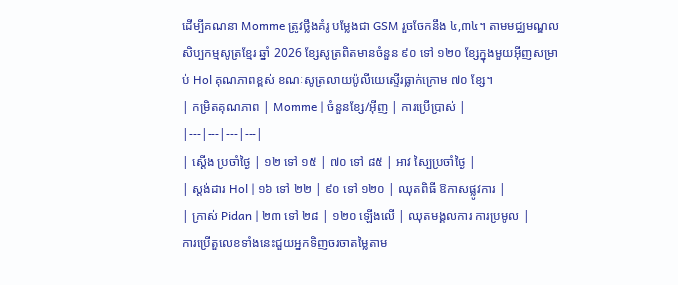ដើម្បីគណនា Momme ត្រូវថ្លឹងគំរូ បម្លែងជា GSM រួចចែកនឹង ៤,៣៤។ តាមមជ្ឈមណ្ឌលសិប្បកម្មសូត្រខ្មែរ ឆ្នាំ 2026 ខ្សែសូត្រពិតមានចំនួន ៩០ ទៅ ១២០ ខ្សែក្នុងមួយអ៊ីញសម្រាប់ Hol គុណភាពខ្ពស់ ខណៈសូត្រលាយប៉ូលីយេស្ទើរធ្លាក់ក្រោម ៧០ ខ្សែ។
| កម្រិតគុណភាព | Momme | ចំនួនខ្សែ/អ៊ីញ | ការប្រើប្រាស់ |
|---|---|---|---|
| ស្ដើង ប្រចាំថ្ងៃ | ១២ ទៅ ១៥ | ៧០ ទៅ ៨៥ | អាវ ស្បៃប្រចាំថ្ងៃ |
| ស្តង់ដារ Hol | ១៦ ទៅ ២២ | ៩០ ទៅ ១២០ | ឈុតពិធី ឱកាសផ្លូវការ |
| ក្រាស់ Pidan | ២៣ ទៅ ២៨ | ១២០ ឡើងលើ | ឈុតមង្គលការ ការប្រមូល |
ការប្រើតួលេខទាំងនេះជួយអ្នកទិញចរចាតម្លៃតាម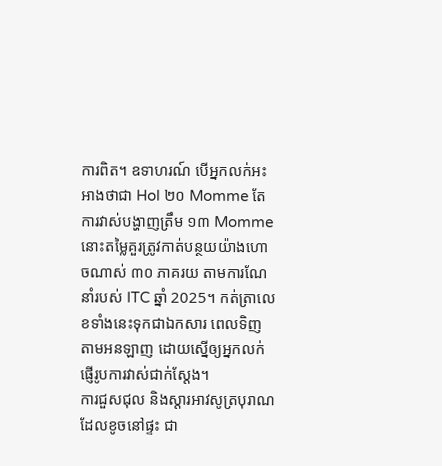ការពិត។ ឧទាហរណ៍ បើអ្នកលក់អះអាងថាជា Hol ២០ Momme តែការវាស់បង្ហាញត្រឹម ១៣ Momme នោះតម្លៃគួរត្រូវកាត់បន្ថយយ៉ាងហោចណាស់ ៣០ ភាគរយ តាមការណែនាំរបស់ ITC ឆ្នាំ 2025។ កត់ត្រាលេខទាំងនេះទុកជាឯកសារ ពេលទិញតាមអនឡាញ ដោយស្នើឲ្យអ្នកលក់ផ្ញើរូបការវាស់ជាក់ស្ដែង។
ការជួសជុល និងស្ដារអាវសូត្របុរាណដែលខូចនៅផ្ទះ ជា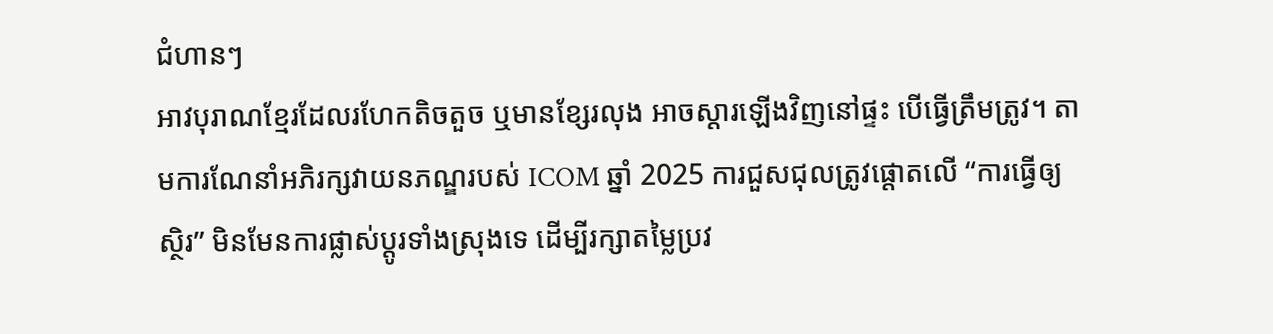ជំហានៗ
អាវបុរាណខ្មែរដែលរហែកតិចតួច ឬមានខ្សែរលុង អាចស្ដារឡើងវិញនៅផ្ទះ បើធ្វើត្រឹមត្រូវ។ តាមការណែនាំអភិរក្សវាយនភណ្ឌរបស់ ICOM ឆ្នាំ 2025 ការជួសជុលត្រូវផ្តោតលើ “ការធ្វើឲ្យស្ថិរ” មិនមែនការផ្លាស់ប្តូរទាំងស្រុងទេ ដើម្បីរក្សាតម្លៃប្រវ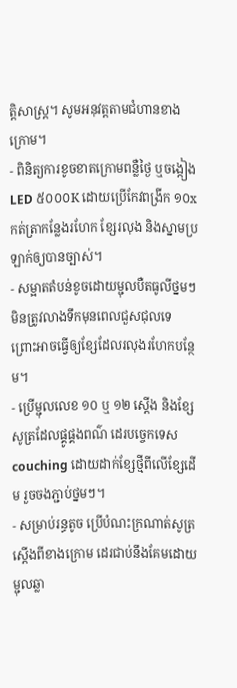ត្តិសាស្ត្រ។ សូមអនុវត្តតាមជំហានខាងក្រោម។
- ពិនិត្យការខូចខាតក្រោមពន្លឺថ្ងៃ ឬចង្កៀង LED ៥០០០K ដោយប្រើកែវពង្រីក ១០x កត់ត្រាកន្លែងរហែក ខ្សែរលុង និងស្នាមប្រឡាក់ឲ្យបានច្បាស់។
- សម្អាតតំបន់ខូចដោយម្ជុលបឺតធូលីថ្នមៗ មិនត្រូវលាងទឹកមុនពេលជួសជុលទេ ព្រោះអាចធ្វើឲ្យខ្សែដែលរលុងរហែកបន្ថែម។
- ប្រើម្ជុលលេខ ១០ ឬ ១២ ស្តើង និងខ្សែសូត្រដែលផ្គូផ្គងពណ៌ ដេរបច្ចេកទេស couching ដោយដាក់ខ្សែថ្មីពីលើខ្សែដើម រួចចងភ្ជាប់ថ្នមៗ។
- សម្រាប់រន្ធតូច ប្រើបំណះក្រណាត់សូត្រស្ដើងពីខាងក្រោម ដេរជាប់នឹងគែមដោយម្ជុលឆ្លា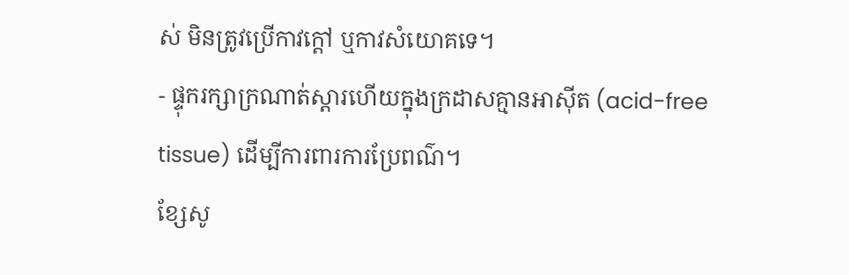ស់ មិនត្រូវប្រើកាវក្តៅ ឬកាវសំយោគទេ។
- ផ្ទុករក្សាក្រណាត់ស្ដារហើយក្នុងក្រដាសគ្មានអាស៊ីត (acid-free tissue) ដើម្បីការពារការប្រែពណ៌។
ខ្សែសូ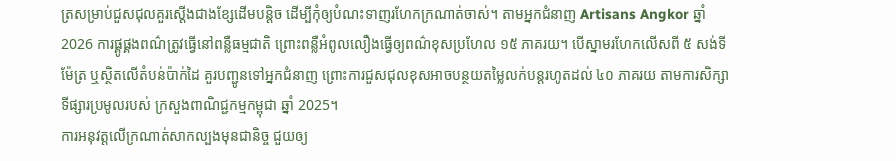ត្រសម្រាប់ជួសជុលគួរស្ដើងជាងខ្សែដើមបន្តិច ដើម្បីកុំឲ្យបំណះទាញរហែកក្រណាត់ចាស់។ តាមអ្នកជំនាញ Artisans Angkor ឆ្នាំ 2026 ការផ្គូផ្គងពណ៌ត្រូវធ្វើនៅពន្លឺធម្មជាតិ ព្រោះពន្លឺអំពូលលឿងធ្វើឲ្យពណ៌ខុសប្រហែល ១៥ ភាគរយ។ បើស្នាមរហែកលើសពី ៥ សង់ទីម៉ែត្រ ឬស្ថិតលើតំបន់ប៉ាក់ដៃ គួរបញ្ជូនទៅអ្នកជំនាញ ព្រោះការជួសជុលខុសអាចបន្ថយតម្លៃលក់បន្តរហូតដល់ ៤០ ភាគរយ តាមការសិក្សាទីផ្សារប្រមូលរបស់ ក្រសួងពាណិជ្ជកម្មកម្ពុជា ឆ្នាំ 2025។
ការអនុវត្តលើក្រណាត់សាកល្បងមុនជានិច្ច ជួយឲ្យ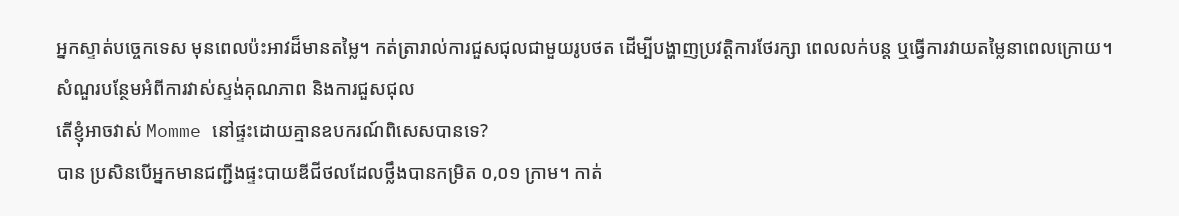អ្នកស្ទាត់បច្ចេកទេស មុនពេលប៉ះអាវដ៏មានតម្លៃ។ កត់ត្រារាល់ការជួសជុលជាមួយរូបថត ដើម្បីបង្ហាញប្រវត្តិការថែរក្សា ពេលលក់បន្ត ឬធ្វើការវាយតម្លៃនាពេលក្រោយ។
សំណួរបន្ថែមអំពីការវាស់ស្ទង់គុណភាព និងការជួសជុល
តើខ្ញុំអាចវាស់ Momme នៅផ្ទះដោយគ្មានឧបករណ៍ពិសេសបានទេ?
បាន ប្រសិនបើអ្នកមានជញ្ជីងផ្ទះបាយឌីជីថលដែលថ្លឹងបានកម្រិត ០,០១ ក្រាម។ កាត់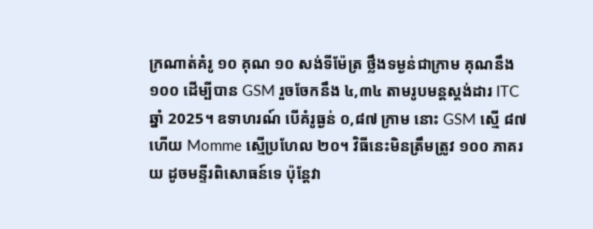ក្រណាត់គំរូ ១០ គុណ ១០ សង់ទីម៉ែត្រ ថ្លឹងទម្ងន់ជាក្រាម គុណនឹង ១០០ ដើម្បីបាន GSM រួចចែកនឹង ៤,៣៤ តាមរូបមន្តស្តង់ដារ ITC ឆ្នាំ 2025។ ឧទាហរណ៍ បើគំរូធ្ងន់ ០,៨៧ ក្រាម នោះ GSM ស្មើ ៨៧ ហើយ Momme ស្មើប្រហែល ២០។ វិធីនេះមិនត្រឹមត្រូវ ១០០ ភាគរយ ដូចមន្ទីរពិសោធន៍ទេ ប៉ុន្តែវា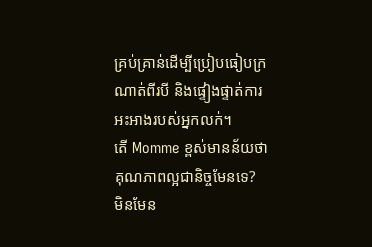គ្រប់គ្រាន់ដើម្បីប្រៀបធៀបក្រណាត់ពីរបី និងផ្ទៀងផ្ទាត់ការអះអាងរបស់អ្នកលក់។
តើ Momme ខ្ពស់មានន័យថាគុណភាពល្អជានិច្ចមែនទេ?
មិនមែន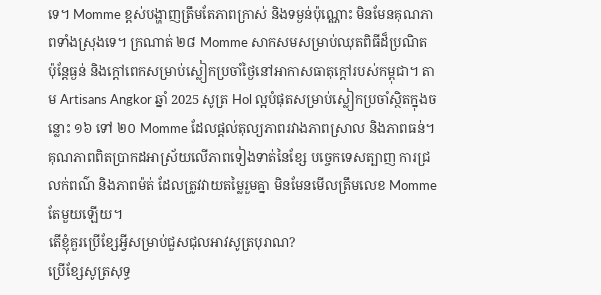ទេ។ Momme ខ្ពស់បង្ហាញត្រឹមតែភាពក្រាស់ និងទម្ងន់ប៉ុណ្ណោះ មិនមែនគុណភាពទាំងស្រុងទេ។ ក្រណាត់ ២៨ Momme សាកសមសម្រាប់ឈុតពិធីដ៏ប្រណិត ប៉ុន្តែធ្ងន់ និងក្ដៅពេកសម្រាប់ស្លៀកប្រចាំថ្ងៃនៅអាកាសធាតុក្ដៅរបស់កម្ពុជា។ តាម Artisans Angkor ឆ្នាំ 2025 សូត្រ Hol ល្អបំផុតសម្រាប់ស្លៀកប្រចាំស្ថិតក្នុងចន្លោះ ១៦ ទៅ ២០ Momme ដែលផ្ដល់តុល្យភាពរវាងភាពស្រាល និងភាពធន់។ គុណភាពពិតប្រាកដអាស្រ័យលើភាពទៀងទាត់នៃខ្សែ បច្ចេកទេសត្បាញ ការជ្រលក់ពណ៌ និងភាពម៉ត់ ដែលត្រូវវាយតម្លៃរួមគ្នា មិនមែនមើលត្រឹមលេខ Momme តែមួយឡើយ។
តើខ្ញុំគួរប្រើខ្សែអ្វីសម្រាប់ជួសជុលអាវសូត្របុរាណ?
ប្រើខ្សែសូត្រសុទ្ធ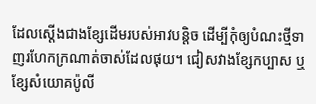ដែលស្ដើងជាងខ្សែដើមរបស់អាវបន្តិច ដើម្បីកុំឲ្យបំណះថ្មីទាញរហែកក្រណាត់ចាស់ដែលផុយ។ ជៀសវាងខ្សែកប្បាស ឬខ្សែសំយោគប៉ូលី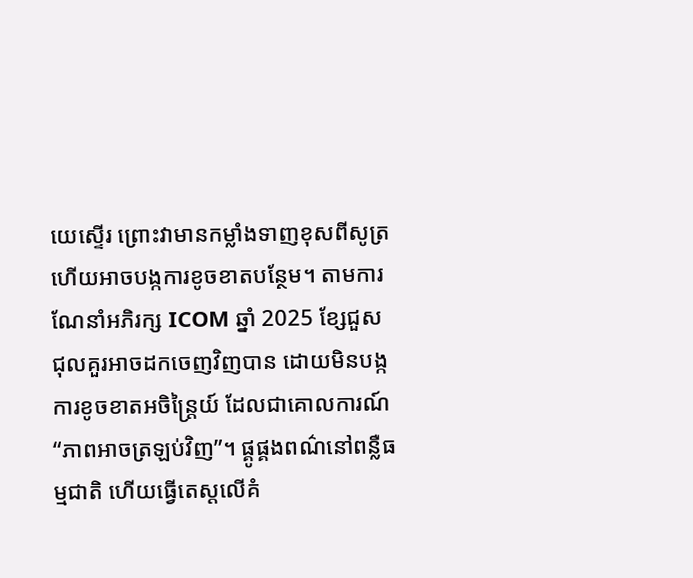យេស្ទើរ ព្រោះវាមានកម្លាំងទាញខុសពីសូត្រ ហើយអាចបង្កការខូចខាតបន្ថែម។ តាមការណែនាំអភិរក្ស ICOM ឆ្នាំ 2025 ខ្សែជួសជុលគួរអាចដកចេញវិញបាន ដោយមិនបង្កការខូចខាតអចិន្ត្រៃយ៍ ដែលជាគោលការណ៍ “ភាពអាចត្រឡប់វិញ”។ ផ្គូផ្គងពណ៌នៅពន្លឺធម្មជាតិ ហើយធ្វើតេស្តលើគំ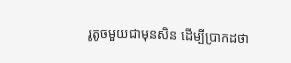រូតូចមួយជាមុនសិន ដើម្បីប្រាកដថា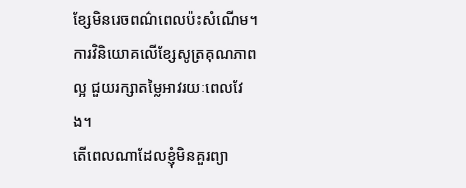ខ្សែមិនរេចពណ៌ពេលប៉ះសំណើម។ ការវិនិយោគលើខ្សែសូត្រគុណភាពល្អ ជួយរក្សាតម្លៃអាវរយៈពេលវែង។
តើពេលណាដែលខ្ញុំមិនគួរព្យា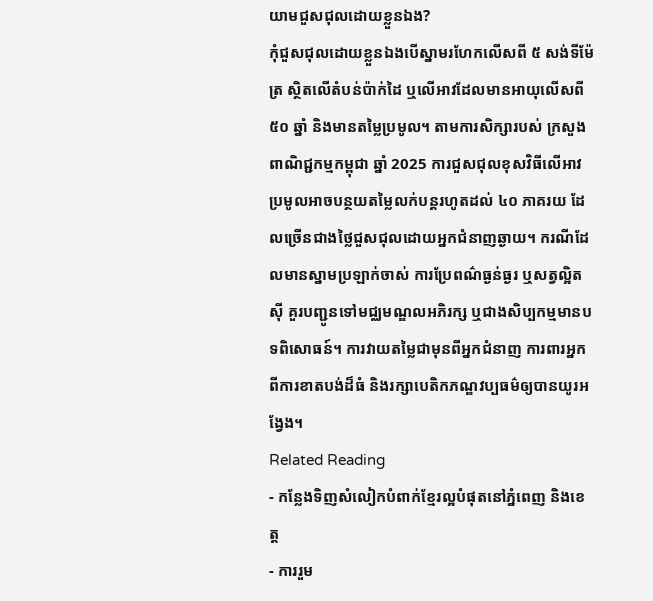យាមជួសជុលដោយខ្លួនឯង?
កុំជួសជុលដោយខ្លួនឯងបើស្នាមរហែកលើសពី ៥ សង់ទីម៉ែត្រ ស្ថិតលើតំបន់ប៉ាក់ដៃ ឬលើអាវដែលមានអាយុលើសពី ៥០ ឆ្នាំ និងមានតម្លៃប្រមូល។ តាមការសិក្សារបស់ ក្រសួងពាណិជ្ជកម្មកម្ពុជា ឆ្នាំ 2025 ការជួសជុលខុសវិធីលើអាវប្រមូលអាចបន្ថយតម្លៃលក់បន្តរហូតដល់ ៤០ ភាគរយ ដែលច្រើនជាងថ្លៃជួសជុលដោយអ្នកជំនាញឆ្ងាយ។ ករណីដែលមានស្នាមប្រឡាក់ចាស់ ការប្រែពណ៌ធ្ងន់ធ្ងរ ឬសត្វល្អិតស៊ី គួរបញ្ជូនទៅមជ្ឈមណ្ឌលអភិរក្ស ឬជាងសិប្បកម្មមានបទពិសោធន៍។ ការវាយតម្លៃជាមុនពីអ្នកជំនាញ ការពារអ្នកពីការខាតបង់ដ៏ធំ និងរក្សាបេតិកភណ្ឌវប្បធម៌ឲ្យបានយូរអង្វែង។
Related Reading
- កន្លែងទិញសំលៀកបំពាក់ខ្មែរល្អបំផុតនៅភ្នំពេញ និងខេត្ត
- ការរួម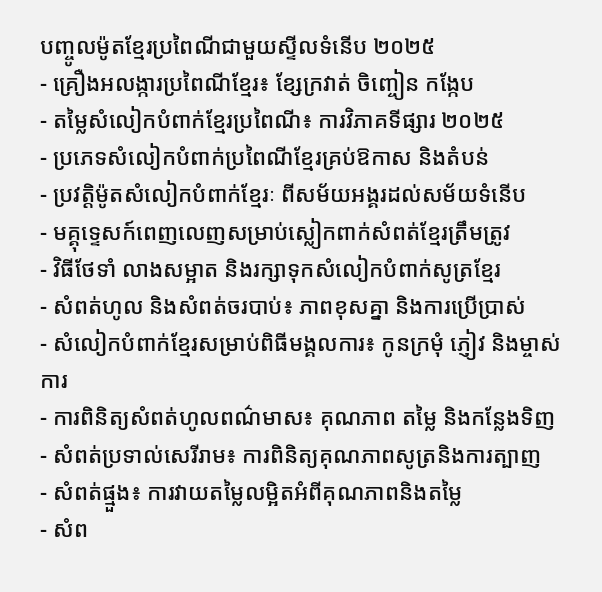បញ្ចូលម៉ូតខ្មែរប្រពៃណីជាមួយស្ទីលទំនើប ២០២៥
- គ្រឿងអលង្ការប្រពៃណីខ្មែរ៖ ខ្សែក្រវាត់ ចិញ្ចៀន កង្កែប
- តម្លៃសំលៀកបំពាក់ខ្មែរប្រពៃណី៖ ការវិភាគទីផ្សារ ២០២៥
- ប្រភេទសំលៀកបំពាក់ប្រពៃណីខ្មែរគ្រប់ឱកាស និងតំបន់
- ប្រវត្តិម៉ូតសំលៀកបំពាក់ខ្មែរៈ ពីសម័យអង្គរដល់សម័យទំនើប
- មគ្គុទ្ទេសក៍ពេញលេញសម្រាប់ស្លៀកពាក់សំពត់ខ្មែរត្រឹមត្រូវ
- វិធីថែទាំ លាងសម្អាត និងរក្សាទុកសំលៀកបំពាក់សូត្រខ្មែរ
- សំពត់ហូល និងសំពត់ចរបាប់៖ ភាពខុសគ្នា និងការប្រើប្រាស់
- សំលៀកបំពាក់ខ្មែរសម្រាប់ពិធីមង្គលការ៖ កូនក្រមុំ ភ្ញៀវ និងម្ចាស់ការ
- ការពិនិត្យសំពត់ហូលពណ៌មាស៖ គុណភាព តម្លៃ និងកន្លែងទិញ
- សំពត់ប្រទាល់សេរីរាម៖ ការពិនិត្យគុណភាពសូត្រនិងការត្បាញ
- សំពត់ផ្មួង៖ ការវាយតម្លៃលម្អិតអំពីគុណភាពនិងតម្លៃ
- សំព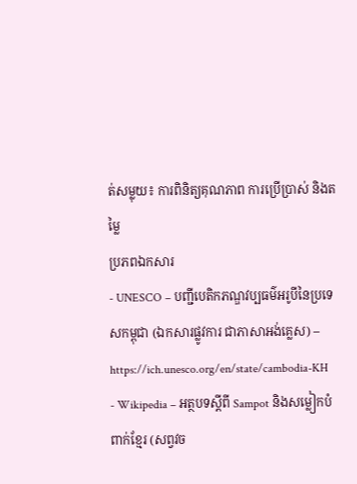ត់សម្លុយ៖ ការពិនិត្យគុណភាព ការប្រើប្រាស់ និងតម្លៃ
ប្រភពឯកសារ
- UNESCO – បញ្ជីបេតិកភណ្ឌវប្បធម៌អរូបីនៃប្រទេសកម្ពុជា (ឯកសារផ្លូវការ ជាភាសាអង់គ្លេស) – https://ich.unesco.org/en/state/cambodia-KH
- Wikipedia – អត្ថបទស្តីពី Sampot និងសម្លៀកបំពាក់ខ្មែរ (សព្វវច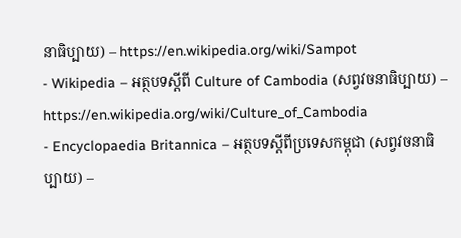នាធិប្បាយ) – https://en.wikipedia.org/wiki/Sampot
- Wikipedia – អត្ថបទស្តីពី Culture of Cambodia (សព្វវចនាធិប្បាយ) – https://en.wikipedia.org/wiki/Culture_of_Cambodia
- Encyclopaedia Britannica – អត្ថបទស្តីពីប្រទេសកម្ពុជា (សព្វវចនាធិប្បាយ) –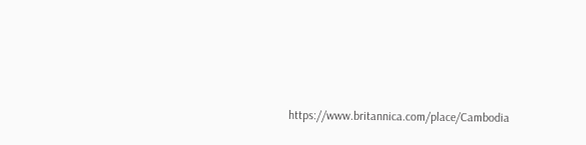https://www.britannica.com/place/Cambodia